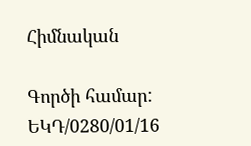Հիմնական

Գործի համար: ԵԿԴ/0280/01/16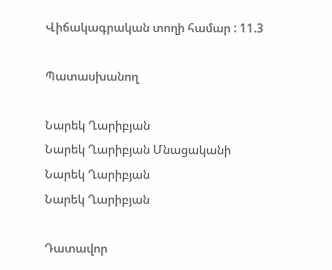Վիճակագրական տողի համար : 11.3

Պատասխանող

Նարեկ Ղարիբյան
Նարեկ Ղարիբյան Մնացականի
Նարեկ Ղարիբյան
Նարեկ Ղարիբյան

Դատավոր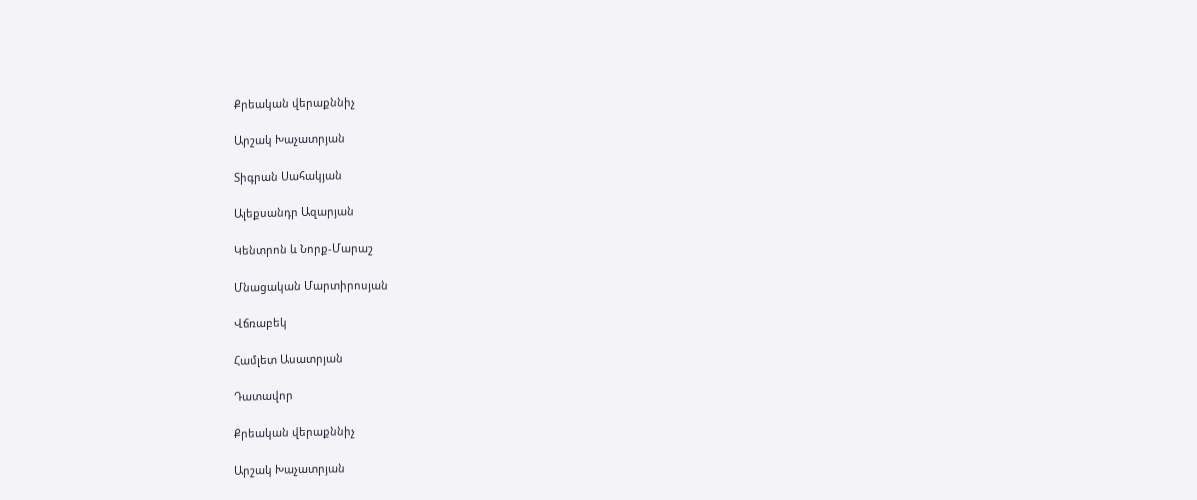Քրեական վերաքննիչ

Արշակ Խաչատրյան

Տիգրան Սահակյան

Ալեքսանդր Ազարյան

Կենտրոն և Նորք-Մարաշ

Մնացական Մարտիրոսյան

Վճռաբեկ

Համլետ Ասատրյան

Դատավոր

Քրեական վերաքննիչ

Արշակ Խաչատրյան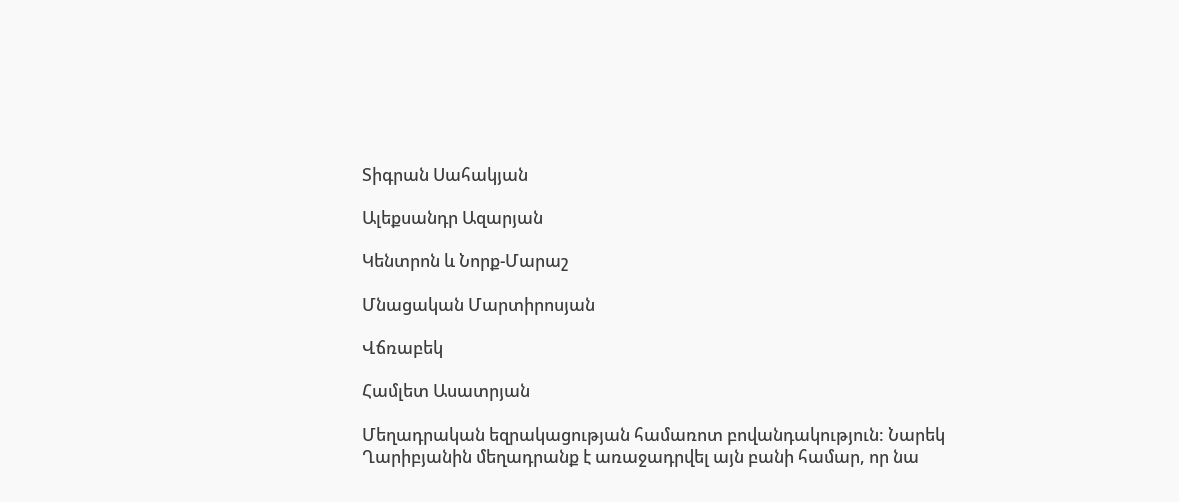Տիգրան Սահակյան

Ալեքսանդր Ազարյան

Կենտրոն և Նորք-Մարաշ

Մնացական Մարտիրոսյան

Վճռաբեկ

Համլետ Ասատրյան

Մեղադրական եզրակացության համառոտ բովանդակություն: Նարեկ Ղարիբյանին մեղադրանք է առաջադրվել այն բանի համար, որ նա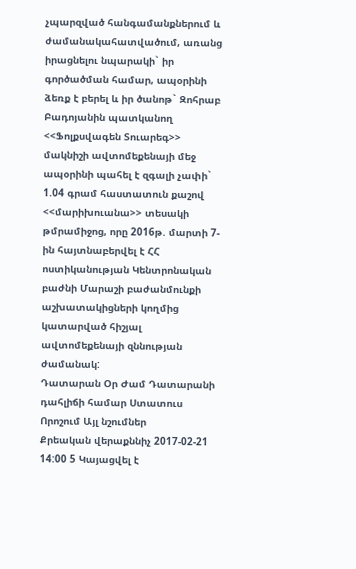չպարզված հանգամանքներում և ժամանակահատվածում, առանց իրացնելու նպարակի` իր գործածման համար, ապօրինի ձեռք է բերել և իր ծանոթ` Զոհրաբ Բադոյանին պատկանող <<Ֆոլքսվագեն Տուարեգ>> մակնիշի ավտոմեքենայի մեջ ապօրինի պահել է զգալի չափի` 1.04 գրամ հաստատուն քաշով <<մարիխուանա>> տեսակի թմրամիջոց, որը 2016թ. մարտի 7-ին հայտնաբերվել է ՀՀ ոստիկանության Կենտրոնական բաժնի Մարաշի բաժանմունքի աշխատակիցների կողմից կատարված հիշյալ ավտոմեքենայի զննության ժամանակ:
Դատարան Օր Ժամ Դատարանի դահլիճի համար Ստատուս Որոշում Այլ նշումներ
Քրեական վերաքննիչ 2017-02-21 14:00 5 Կայացվել է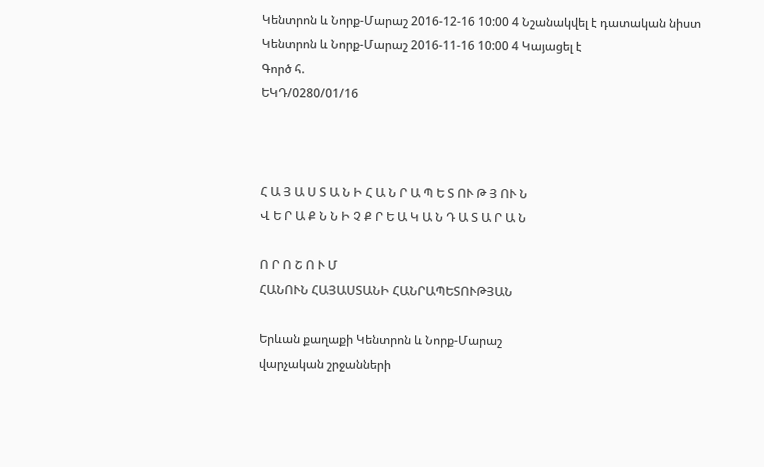Կենտրոն և Նորք-Մարաշ 2016-12-16 10:00 4 Նշանակվել է դատական նիստ
Կենտրոն և Նորք-Մարաշ 2016-11-16 10:00 4 Կայացել է
Գործ հ.
ԵԿԴ/0280/01/16



Հ Ա Յ Ա Ս Տ Ա Ն Ի Հ Ա Ն Ր Ա Պ Ե Տ ՈՒ Թ Յ ՈՒ Ն
Վ Ե Ր Ա Ք Ն Ն Ի Չ Ք Ր Ե Ա Կ Ա Ն Դ Ա Տ Ա Ր Ա Ն

Ո Ր Ո Շ Ո Ւ Մ
ՀԱՆՈՒՆ ՀԱՅԱՍՏԱՆԻ ՀԱՆՐԱՊԵՏՈՒԹՅԱՆ

Երևան քաղաքի Կենտրոն և Նորք-Մարաշ
վարչական շրջանների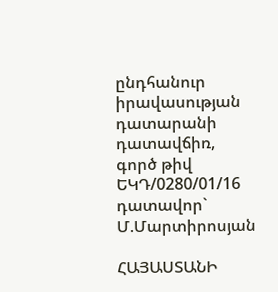ընդհանուր
իրավասության դատարանի դատավճիռ,
գործ թիվ ԵԿԴ/0280/01/16
դատավոր` Մ.Մարտիրոսյան

ՀԱՅԱՍՏԱՆԻ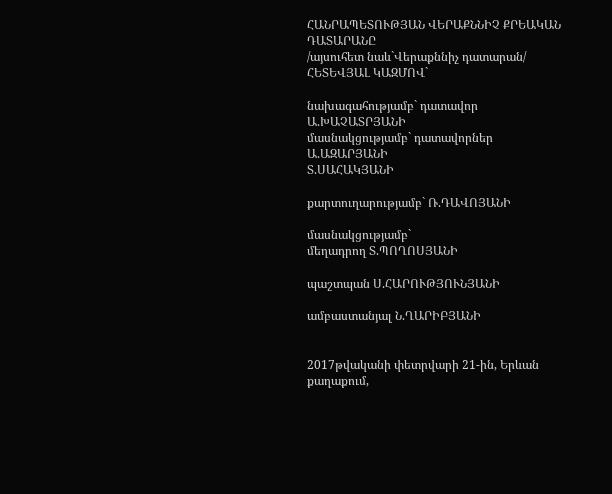ՀԱՆՐԱՊԵՏՈՒԹՅԱՆ ՎԵՐԱՔՆՆԻՉ ՔՐԵԱԿԱՆ ԴԱՏԱՐԱՆԸ
/այսուհետ նաև`Վերաքննիչ դատարան/ ՀԵՏԵՎՅԱԼ ԿԱԶՄՈՎ`

նախագահությամբ` դատավոր Ա.ԽԱՉԱՏՐՅԱՆԻ
մասնակցությամբ` դատավորներ Ա.ԱԶԱՐՅԱՆԻ
Տ.ՍԱՀԱԿՅԱՆԻ

քարտուղարությամբ` Ռ.ԴԱՎՈՅԱՆԻ

մասնակցությամբ`
մեղադրող Տ.ՊՈՂՈՍՅԱՆԻ

պաշտպան Ս.ՀԱՐՈՒԹՅՈՒՆՅԱՆԻ

ամբաստանյալ Ն.ՂԱՐԻԲՅԱՆԻ


2017թվականի փետրվարի 21-ին, Երևան քաղաքում,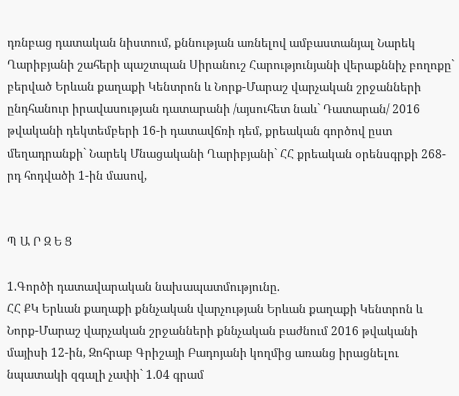դռնբաց դատական նիստում, քննության առնելով ամբաստանյալ Նարեկ Ղարիբյանի շահերի պաշտպան Սիրանուշ Հարությունյանի վերաքննիչ բողոքը` բերված Երևան քաղաքի Կենտրոն և Նորք-Մարաշ վարչական շրջանների ընդհանուր իրավասության դատարանի /այսուհետ նաև` Դատարան/ 2016 թվականի դեկտեմբերի 16-ի դատավճռի դեմ, քրեական գործով ըստ մեղադրանքի` Նարեկ Մնացականի Ղարիբյանի` ՀՀ քրեական օրենսգրքի 268-րդ հոդվածի 1-ին մասով,


Պ Ա Ր Զ Ե Ց

1.Գործի դատավարական նախապատմությունը.
ՀՀ ՔԿ Երևան քաղաքի քննչական վարչության Երևան քաղաքի Կենտրոն և Նորք-Մարաշ վարչական շրջանների քննչական բաժնում 2016 թվականի մայիսի 12-ին, Զոհրաբ Գրիշայի Բադոյանի կողմից առանց իրացնելու նպատակի զգալի չափի` 1.04 գրամ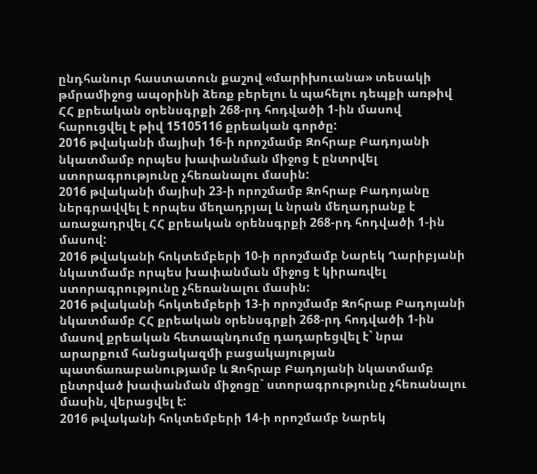ընդհանուր հաստատուն քաշով «մարիխուանա» տեսակի թմրամիջոց ապօրինի ձեռք բերելու և պահելու դեպքի առթիվ ՀՀ քրեական օրենսգրքի 268-րդ հոդվածի 1-ին մասով հարուցվել է թիվ 15105116 քրեական գործը:
2016 թվականի մայիսի 16-ի որոշմամբ Զոհրաբ Բադոյանի նկատմամբ որպես խափանման միջոց է ընտրվել ստորագրությունը չհեռանալու մասին:
2016 թվականի մայիսի 23-ի որոշմամբ Զոհրաբ Բադոյանը ներգրավվել է որպես մեղադրյալ և նրան մեղադրանք է առաջադրվել ՀՀ քրեական օրենսգրքի 268-րդ հոդվածի 1-ին մասով:
2016 թվականի հոկտեմբերի 10-ի որոշմամբ Նարեկ Ղարիբյանի նկատմամբ որպես խափանման միջոց է կիրառվել ստորագրությունը չհեռանալու մասին:
2016 թվականի հոկտեմբերի 13-ի որոշմամբ Զոհրաբ Բադոյանի նկատմամբ ՀՀ քրեական օրենսգրքի 268-րդ հոդվածի 1-ին մասով քրեական հետապնդումը դադարեցվել է` նրա արարքում հանցակազմի բացակայության պատճառաբանությամբ և Զոհրաբ Բադոյանի նկատմամբ ընտրված խափանման միջոցը` ստորագրությունը չհեռանալու մասին, վերացվել է:
2016 թվականի հոկտեմբերի 14-ի որոշմամբ Նարեկ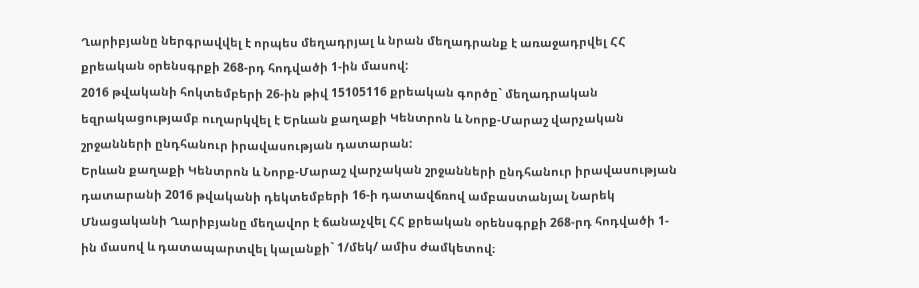Ղարիբյանը ներգրավվել է որպես մեղադրյալ և նրան մեղադրանք է առաջադրվել ՀՀ քրեական օրենսգրքի 268-րդ հոդվածի 1-ին մասով:
2016 թվականի հոկտեմբերի 26-ին թիվ 15105116 քրեական գործը` մեղադրական եզրակացությամբ ուղարկվել է Երևան քաղաքի Կենտրոն և Նորք-Մարաշ վարչական շրջանների ընդհանուր իրավասության դատարան:
Երևան քաղաքի Կենտրոն և Նորք-Մարաշ վարչական շրջանների ընդհանուր իրավասության դատարանի 2016 թվականի դեկտեմբերի 16-ի դատավճռով ամբաստանյալ Նարեկ Մնացականի Ղարիբյանը մեղավոր է ճանաչվել ՀՀ քրեական օրենսգրքի 268-րդ հոդվածի 1-ին մասով և դատապարտվել կալանքի` 1/մեկ/ ամիս ժամկետով։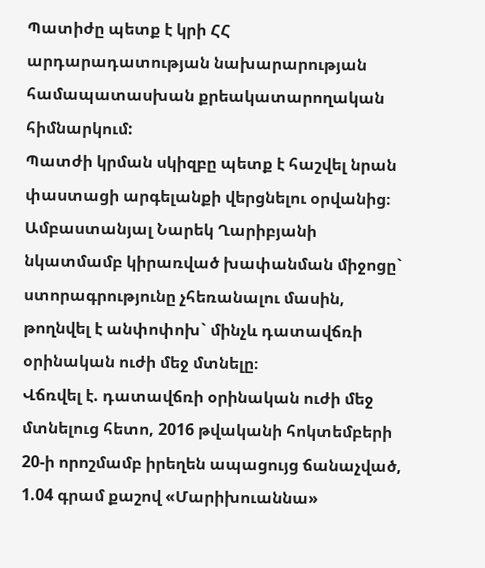Պատիժը պետք է կրի ՀՀ արդարադատության նախարարության համապատասխան քրեակատարողական հիմնարկում:
Պատժի կրման սկիզբը պետք է հաշվել նրան փաստացի արգելանքի վերցնելու օրվանից։
Ամբաստանյալ Նարեկ Ղարիբյանի նկատմամբ կիրառված խափանման միջոցը` ստորագրությունը չհեռանալու մասին, թողնվել է անփոփոխ` մինչև դատավճռի օրինական ուժի մեջ մտնելը։
Վճռվել է. դատավճռի օրինական ուժի մեջ մտնելուց հետո, 2016 թվականի հոկտեմբերի 20-ի որոշմամբ իրեղեն ապացույց ճանաչված, 1.04 գրամ քաշով «Մարիխուաննա»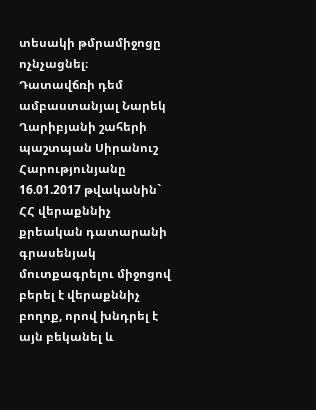տեսակի թմրամիջոցը ոչնչացնել։
Դատավճռի դեմ ամբաստանյալ Նարեկ Ղարիբյանի շահերի պաշտպան Սիրանուշ Հարությունյանը 16.01.2017 թվականին` ՀՀ վերաքննիչ քրեական դատարանի գրասենյակ մուտքագրելու միջոցով բերել է վերաքննիչ բողոք, որով խնդրել է այն բեկանել և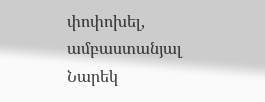փոփոխել, ամբաստանյալ Նարեկ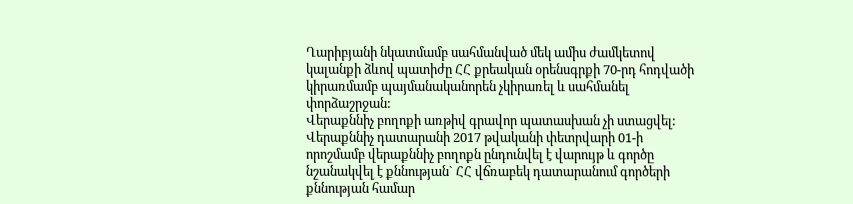Ղարիբյանի նկատմամբ սահմանված մեկ ամիս ժամկետով կալանքի ձևով պատիժը ՀՀ քրեական օրենսգրքի 70-րդ հոդվածի կիրառմամբ պայմանականորեն չկիրառել և սահմանել փորձաշրջան:
Վերաքննիչ բողոքի առթիվ գրավոր պատասխան չի ստացվել:
Վերաքննիչ դատարանի 2017 թվականի փետրվարի 01-ի որոշմամբ վերաքննիչ բողոքն ընդունվել է վարույթ և գործը նշանակվել է քննության` ՀՀ վճռաբեկ դատարանում գործերի քննության համար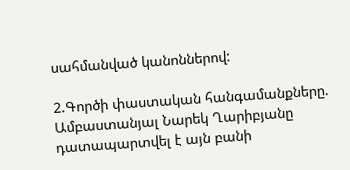սահմանված կանոններով:

2.Գործի փաստական հանգամանքները.
Ամբաստանյալ Նարեկ Ղարիբյանը դատապարտվել է այն բանի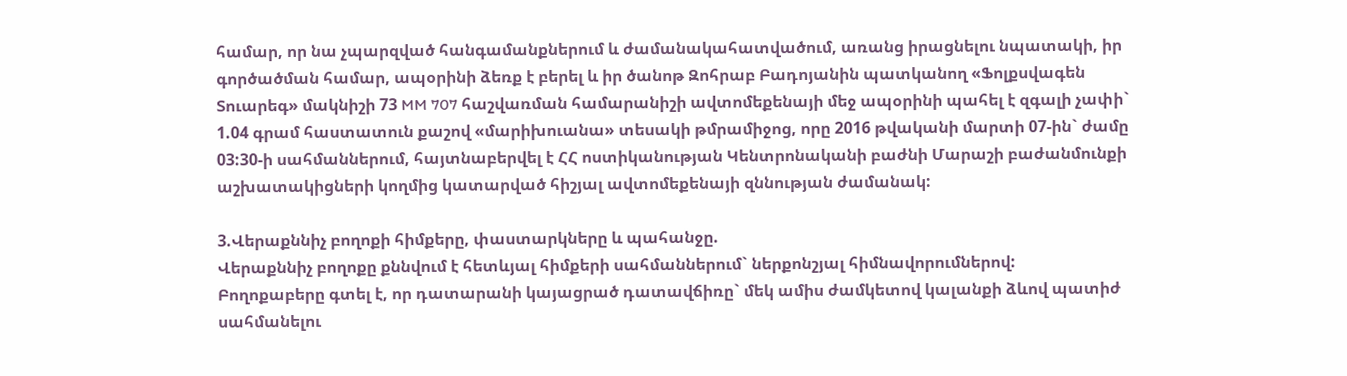համար, որ նա չպարզված հանգամանքներում և ժամանակահատվածում, առանց իրացնելու նպատակի, իր գործածման համար, ապօրինի ձեռք է բերել և իր ծանոթ Զոհրաբ Բադոյանին պատկանող «Ֆոլքսվագեն Տուարեգ» մակնիշի 73 MM 707 հաշվառման համարանիշի ավտոմեքենայի մեջ ապօրինի պահել է զգալի չափի` 1.04 գրամ հաստատուն քաշով «մարիխուանա» տեսակի թմրամիջոց, որը 2016 թվականի մարտի 07-ին` ժամը 03:30-ի սահմաններում, հայտնաբերվել է ՀՀ ոստիկանության Կենտրոնականի բաժնի Մարաշի բաժանմունքի աշխատակիցների կողմից կատարված հիշյալ ավտոմեքենայի զննության ժամանակ:

3.Վերաքննիչ բողոքի հիմքերը, փաստարկները և պահանջը.
Վերաքննիչ բողոքը քննվում է հետևյալ հիմքերի սահմաններում` ներքոնշյալ հիմնավորումներով:
Բողոքաբերը գտել է, որ դատարանի կայացրած դատավճիռը` մեկ ամիս ժամկետով կալանքի ձևով պատիժ սահմանելու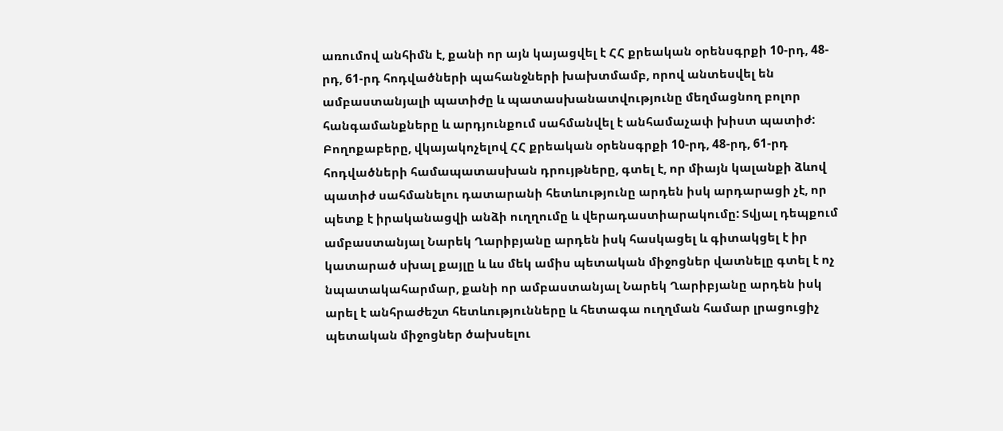առումով անհիմն է, քանի որ այն կայացվել է ՀՀ քրեական օրենսգրքի 10-րդ, 48-րդ, 61-րդ հոդվածների պահանջների խախտմամբ, որով անտեսվել են ամբաստանյալի պատիժը և պատասխանատվությունը մեղմացնող բոլոր հանգամանքները և արդյունքում սահմանվել է անհամաչափ խիստ պատիժ:
Բողոքաբերը, վկայակոչելով ՀՀ քրեական օրենսգրքի 10-րդ, 48-րդ, 61-րդ հոդվածների համապատասխան դրույթները, գտել է, որ միայն կալանքի ձևով պատիժ սահմանելու դատարանի հետևությունը արդեն իսկ արդարացի չէ, որ պետք է իրականացվի անձի ուղղումը և վերադաստիարակումը: Տվյալ դեպքում ամբաստանյալ Նարեկ Ղարիբյանը արդեն իսկ հասկացել և գիտակցել է իր կատարած սխալ քայլը և ևս մեկ ամիս պետական միջոցներ վատնելը գտել է ոչ նպատակահարմար, քանի որ ամբաստանյալ Նարեկ Ղարիբյանը արդեն իսկ արել է անհրաժեշտ հետևությունները և հետագա ուղղման համար լրացուցիչ պետական միջոցներ ծախսելու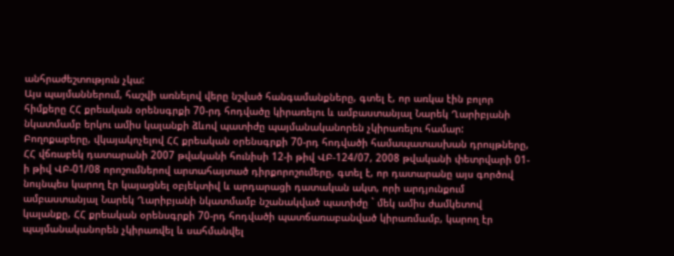անհրաժեշտություն չկա:
Այս պայմաններում, հաշվի առնելով վերը նշված հանգամանքները, գտել է, որ առկա էին բոլոր հիմքերը ՀՀ քրեական օրենսգրքի 70-րդ հոդվածը կիրառելու և ամբաստանյալ Նարեկ Ղարիբյանի նկատմամբ երկու ամիս կալանքի ձևով պատիժը պայմանականորեն չկիրառելու համար:
Բողոքաբերը, վկայակոչելով ՀՀ քրեական օրենսգրքի 70-րդ հոդվածի համապատասխան դրույթները, ՀՀ վճռաբեկ դատարանի 2007 թվականի հունիսի 12-ի թիվ ՎԲ-124/07, 2008 թվականի փետրվարի 01-ի թիվ ՎԲ-01/08 որոշումներով արտահայտած դիրքորոշումերը, գտել է, որ դատարանը այս գործով նույնպես կարող էր կայացնել օբյեկտիվ և արդարացի դատական ակտ, որի արդյունքում ամբաստանյալ Նարեկ Ղարիբյանի նկատմամբ նշանակված պատիժը ` մեկ ամիս ժամկետով կալանքը, ՀՀ քրեական օրենսգրքի 70-րդ հոդվածի պատճառաբանված կիրառմամբ, կարող էր պայմանականորեն չկիրառվել և սահմանվել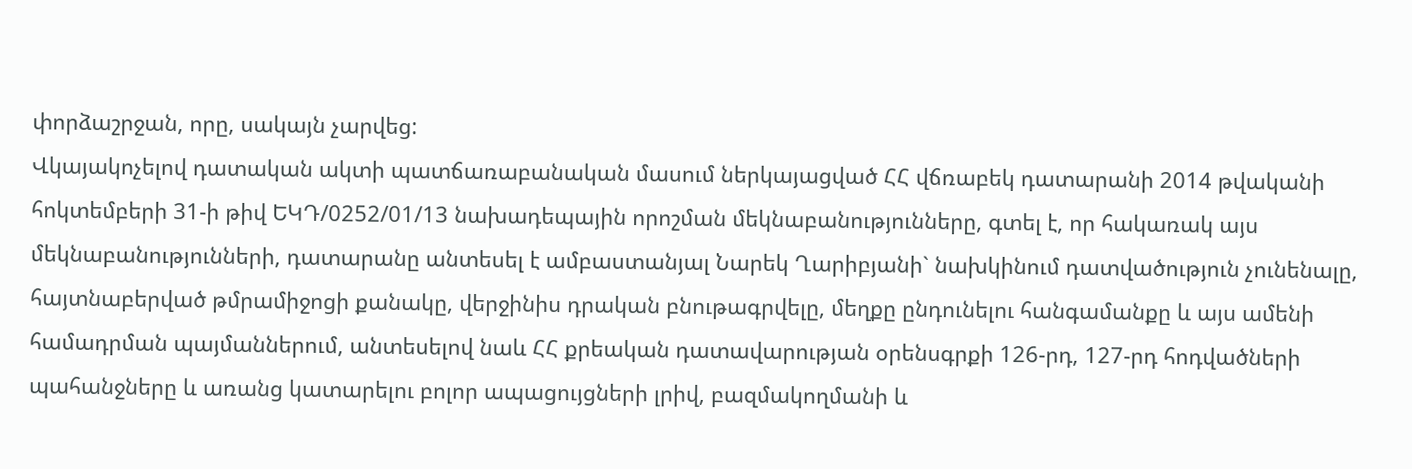փորձաշրջան, որը, սակայն չարվեց:
Վկայակոչելով դատական ակտի պատճառաբանական մասում ներկայացված ՀՀ վճռաբեկ դատարանի 2014 թվականի հոկտեմբերի 31-ի թիվ ԵԿԴ/0252/01/13 նախադեպային որոշման մեկնաբանությունները, գտել է, որ հակառակ այս մեկնաբանությունների, դատարանը անտեսել է ամբաստանյալ Նարեկ Ղարիբյանի` նախկինում դատվածություն չունենալը, հայտնաբերված թմրամիջոցի քանակը, վերջինիս դրական բնութագրվելը, մեղքը ընդունելու հանգամանքը և այս ամենի համադրման պայմաններում, անտեսելով նաև ՀՀ քրեական դատավարության օրենսգրքի 126-րդ, 127-րդ հոդվածների պահանջները և առանց կատարելու բոլոր ապացույցների լրիվ, բազմակողմանի և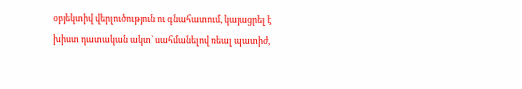օբյեկտիվ վերլուծություն ու գնահատում, կայացրել է խիստ դատական ակտ` սահմանելով ռեալ պատիժ,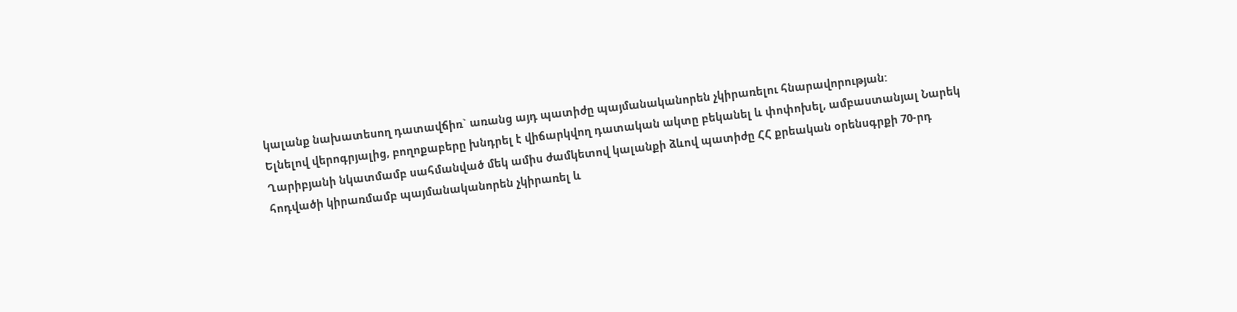կալանք նախատեսող դատավճիռ` առանց այդ պատիժը պայմանականորեն չկիրառելու հնարավորության:
Ելնելով վերոգրյալից, բողոքաբերը խնդրել է վիճարկվող դատական ակտը բեկանել և փոփոխել, ամբաստանյալ Նարեկ Ղարիբյանի նկատմամբ սահմանված մեկ ամիս ժամկետով կալանքի ձևով պատիժը ՀՀ քրեական օրենսգրքի 70-րդ հոդվածի կիրառմամբ պայմանականորեն չկիրառել և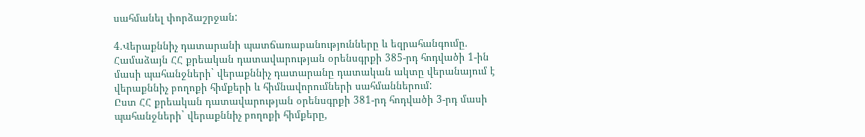սահմանել փորձաշրջան:

4.Վերաքննիչ դատարանի պատճառաբանությունները և եզրահանգումը.
Համաձայն ՀՀ քրեական դատավարության օրենսգրքի 385-րդ հոդվածի 1-ին մասի պահանջների` վերաքննիչ դատարանը դատական ակտը վերանայում է վերաքննիչ բողոքի հիմքերի և հիմնավորումների սահմաններում:
Ըստ ՀՀ քրեական դատավարության օրենսգրքի 381-րդ հոդվածի 3-րդ մասի պահանջների` վերաքննիչ բողոքի հիմքերը,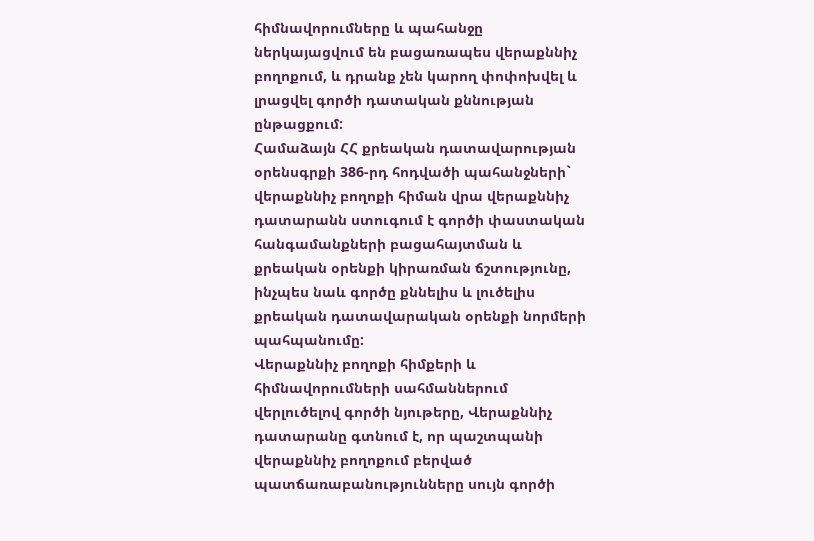հիմնավորումները և պահանջը ներկայացվում են բացառապես վերաքննիչ բողոքում, և դրանք չեն կարող փոփոխվել և լրացվել գործի դատական քննության ընթացքում:
Համաձայն ՀՀ քրեական դատավարության օրենսգրքի 386-րդ հոդվածի պահանջների` վերաքննիչ բողոքի հիման վրա վերաքննիչ դատարանն ստուգում է գործի փաստական հանգամանքների բացահայտման և քրեական օրենքի կիրառման ճշտությունը, ինչպես նաև գործը քննելիս և լուծելիս քրեական դատավարական օրենքի նորմերի պահպանումը:
Վերաքննիչ բողոքի հիմքերի և հիմնավորումների սահմաններում վերլուծելով գործի նյութերը, Վերաքննիչ դատարանը գտնում է, որ պաշտպանի վերաքննիչ բողոքում բերված պատճառաբանությունները սույն գործի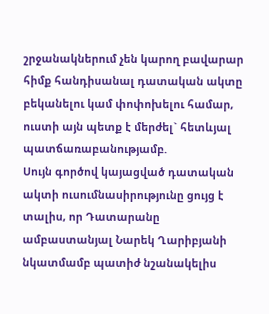շրջանակներում չեն կարող բավարար հիմք հանդիսանալ դատական ակտը բեկանելու կամ փոփոխելու համար, ուստի այն պետք է մերժել` հետևյալ պատճառաբանությամբ.
Սույն գործով կայացված դատական ակտի ուսումնասիրությունը ցույց է տալիս, որ Դատարանը ամբաստանյալ Նարեկ Ղարիբյանի նկատմամբ պատիժ նշանակելիս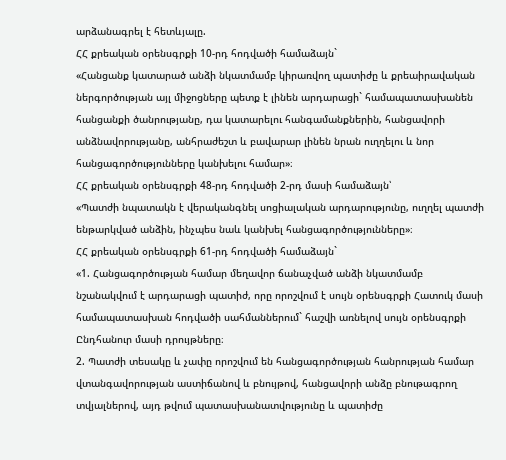արձանագրել է հետևյալը.
ՀՀ քրեական օրենսգրքի 10-րդ հոդվածի համաձայն`
«Հանցանք կատարած անձի նկատմամբ կիրառվող պատիժը և քրեաիրավական ներգործության այլ միջոցները պետք է լինեն արդարացի` համապատասխանեն հանցանքի ծանրությանը, դա կատարելու հանգամանքներին, հանցավորի անձնավորությանը, անհրաժեշտ և բավարար լինեն նրան ուղղելու և նոր հանցագործությունները կանխելու համար»։
ՀՀ քրեական օրենսգրքի 48-րդ հոդվածի 2-րդ մասի համաձայն՝
«Պատժի նպատակն է վերականգնել սոցիալական արդարությունը, ուղղել պատժի ենթարկված անձին, ինչպես նաև կանխել հանցագործությունները»։
ՀՀ քրեական օրենսգրքի 61-րդ հոդվածի համաձայն`
«1. Հանցագործության համար մեղավոր ճանաչված անձի նկատմամբ նշանակվում է արդարացի պատիժ, որը որոշվում է սույն օրենսգրքի Հատուկ մասի համապատասխան հոդվածի սահմաններում` հաշվի առնելով սույն օրենսգրքի Ընդհանուր մասի դրույթները։
2. Պատժի տեսակը և չափը որոշվում են հանցագործության հանրության համար վտանգավորության աստիճանով և բնույթով, հանցավորի անձը բնութագրող տվյալներով, այդ թվում պատասխանատվությունը և պատիժը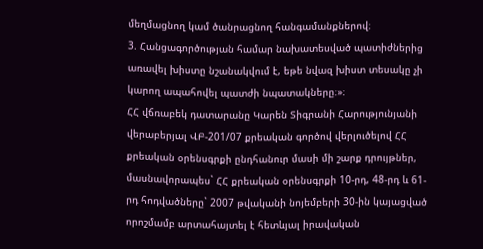մեղմացնող կամ ծանրացնող հանգամանքներով։
3. Հանցագործության համար նախատեսված պատիժներից առավել խիստը նշանակվում է, եթե նվազ խիստ տեսակը չի կարող ապահովել պատժի նպատակները։»։
ՀՀ վճռաբեկ դատարանը Կարեն Տիգրանի Հարությունյանի վերաբերյալ ՎԲ-201/07 քրեական գործով վերլուծելով ՀՀ քրեական օրենսգրքի ընդհանուր մասի մի շարք դրույթներ, մասնավորապես` ՀՀ քրեական օրենսգրքի 10-րդ, 48-րդ և 61-րդ հոդվածները` 2007 թվականի նոյեմբերի 30-ին կայացված որոշմամբ արտահայտել է հետևյալ իրավական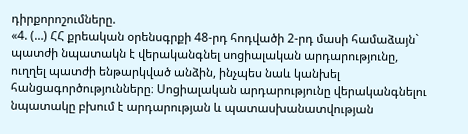դիրքորոշումները.
«4. (…) ՀՀ քրեական օրենսգրքի 48-րդ հոդվածի 2-րդ մասի համաձայն` պատժի նպատակն է վերականգնել սոցիալական արդարությունը, ուղղել պատժի ենթարկված անձին, ինչպես նաև կանխել հանցագործությունները։ Սոցիալական արդարությունը վերականգնելու նպատակը բխում է արդարության և պատասխանատվության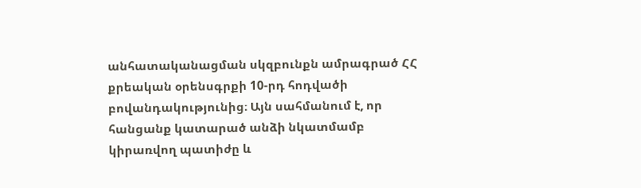անհատականացման սկզբունքն ամրագրած ՀՀ քրեական օրենսգրքի 10-րդ հոդվածի բովանդակությունից։ Այն սահմանում է, որ հանցանք կատարած անձի նկատմամբ կիրառվող պատիժը և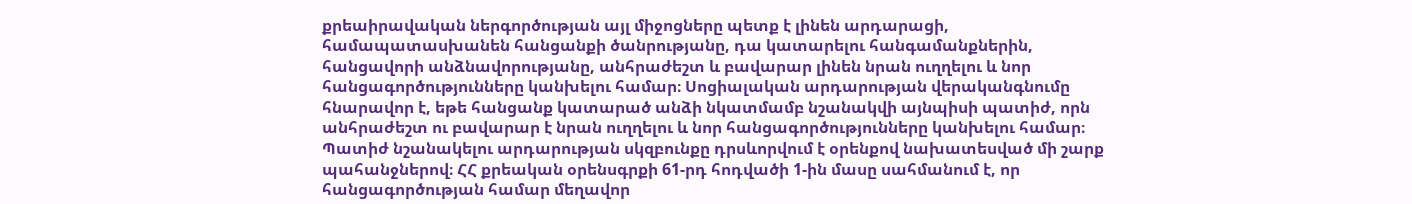քրեաիրավական ներգործության այլ միջոցները պետք է լինեն արդարացի, համապատասխանեն հանցանքի ծանրությանը, դա կատարելու հանգամանքներին, հանցավորի անձնավորությանը, անհրաժեշտ և բավարար լինեն նրան ուղղելու և նոր հանցագործությունները կանխելու համար։ Սոցիալական արդարության վերականգնումը հնարավոր է, եթե հանցանք կատարած անձի նկատմամբ նշանակվի այնպիսի պատիժ, որն անհրաժեշտ ու բավարար է նրան ուղղելու և նոր հանցագործությունները կանխելու համար։
Պատիժ նշանակելու արդարության սկզբունքը դրսևորվում է օրենքով նախատեսված մի շարք պահանջներով։ ՀՀ քրեական օրենսգրքի 61-րդ հոդվածի 1-ին մասը սահմանում է, որ հանցագործության համար մեղավոր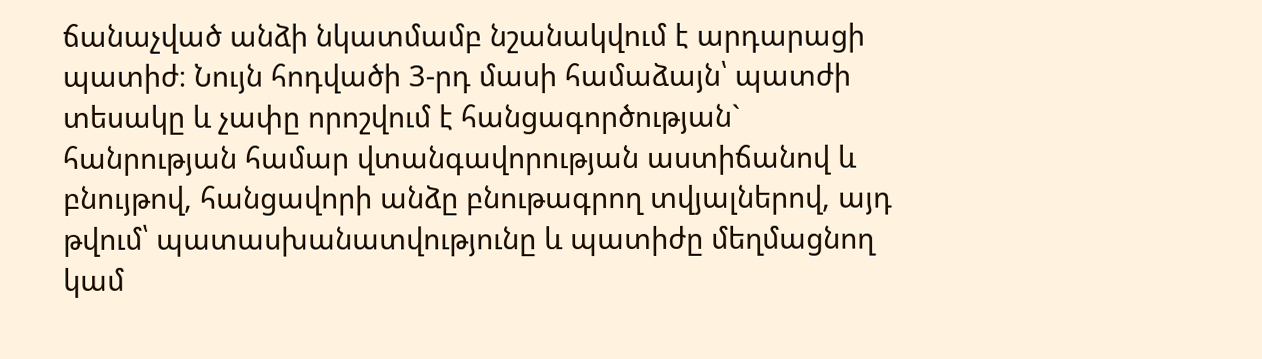ճանաչված անձի նկատմամբ նշանակվում է արդարացի պատիժ։ Նույն հոդվածի 3-րդ մասի համաձայն՝ պատժի տեսակը և չափը որոշվում է հանցագործության` հանրության համար վտանգավորության աստիճանով և բնույթով, հանցավորի անձը բնութագրող տվյալներով, այդ թվում՝ պատասխանատվությունը և պատիժը մեղմացնող կամ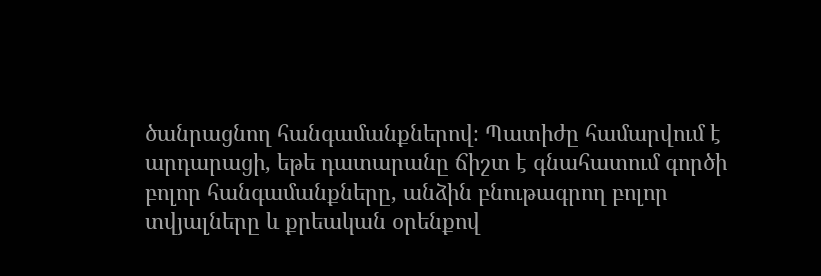ծանրացնող հանգամանքներով։ Պատիժը համարվում է արդարացի, եթե դատարանը ճիշտ է գնահատում գործի բոլոր հանգամանքները, անձին բնութագրող բոլոր տվյալները և քրեական օրենքով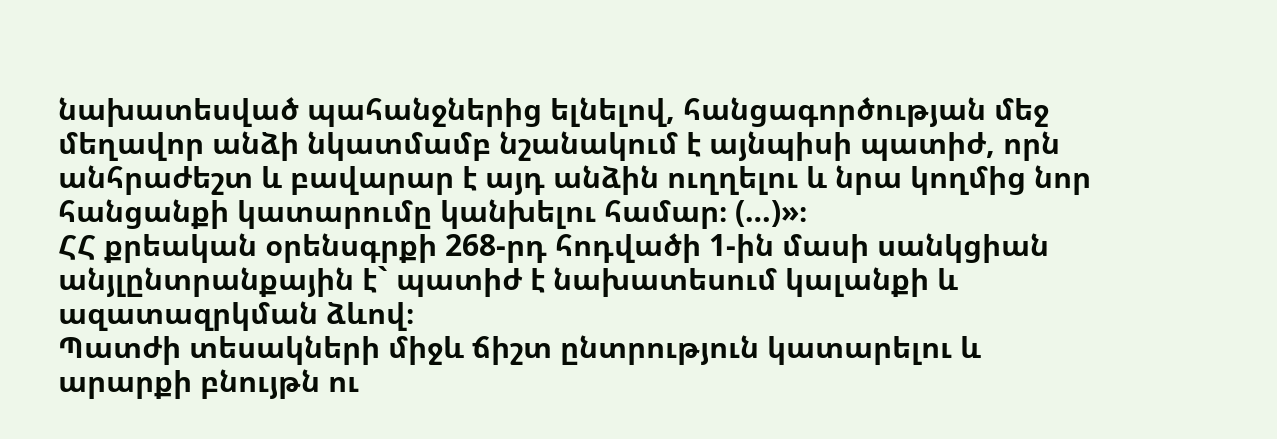նախատեսված պահանջներից ելնելով, հանցագործության մեջ մեղավոր անձի նկատմամբ նշանակում է այնպիսի պատիժ, որն անհրաժեշտ և բավարար է այդ անձին ուղղելու և նրա կողմից նոր հանցանքի կատարումը կանխելու համար։ (…)»։
ՀՀ քրեական օրենսգրքի 268-րդ հոդվածի 1-ին մասի սանկցիան անյլընտրանքային է` պատիժ է նախատեսում կալանքի և ազատազրկման ձևով։
Պատժի տեսակների միջև ճիշտ ընտրություն կատարելու և արարքի բնույթն ու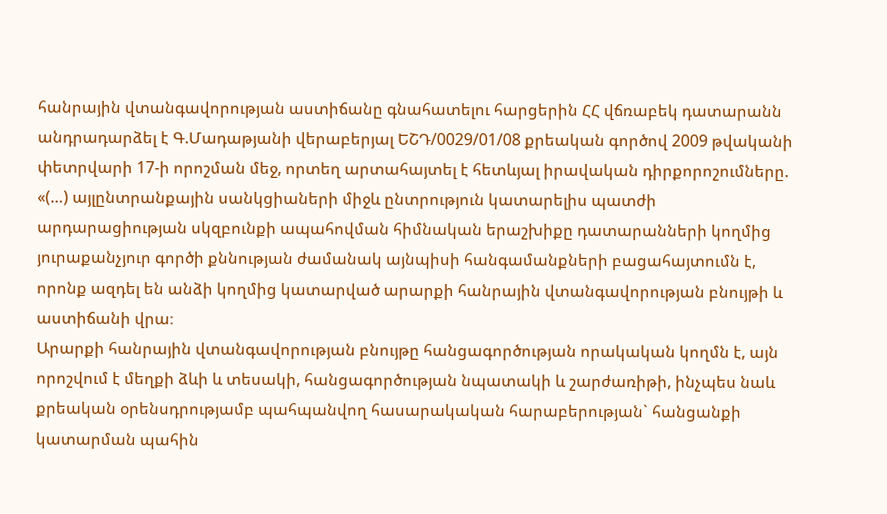հանրային վտանգավորության աստիճանը գնահատելու հարցերին ՀՀ վճռաբեկ դատարանն անդրադարձել է Գ.Մադաթյանի վերաբերյալ ԵՇԴ/0029/01/08 քրեական գործով 2009 թվականի փետրվարի 17-ի որոշման մեջ, որտեղ արտահայտել է հետևյալ իրավական դիրքորոշումները.
«(…) այլընտրանքային սանկցիաների միջև ընտրություն կատարելիս պատժի արդարացիության սկզբունքի ապահովման հիմնական երաշխիքը դատարանների կողմից յուրաքանչյուր գործի քննության ժամանակ այնպիսի հանգամանքների բացահայտումն է, որոնք ազդել են անձի կողմից կատարված արարքի հանրային վտանգավորության բնույթի և աստիճանի վրա։
Արարքի հանրային վտանգավորության բնույթը հանցագործության որակական կողմն է, այն որոշվում է մեղքի ձևի և տեսակի, հանցագործության նպատակի և շարժառիթի, ինչպես նաև քրեական օրենսդրությամբ պահպանվող հասարակական հարաբերության` հանցանքի կատարման պահին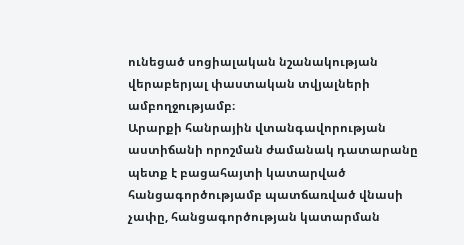ունեցած սոցիալական նշանակության վերաբերյալ փաստական տվյալների ամբողջությամբ։
Արարքի հանրային վտանգավորության աստիճանի որոշման ժամանակ դատարանը պետք է բացահայտի կատարված հանցագործությամբ պատճառված վնասի չափը, հանցագործության կատարման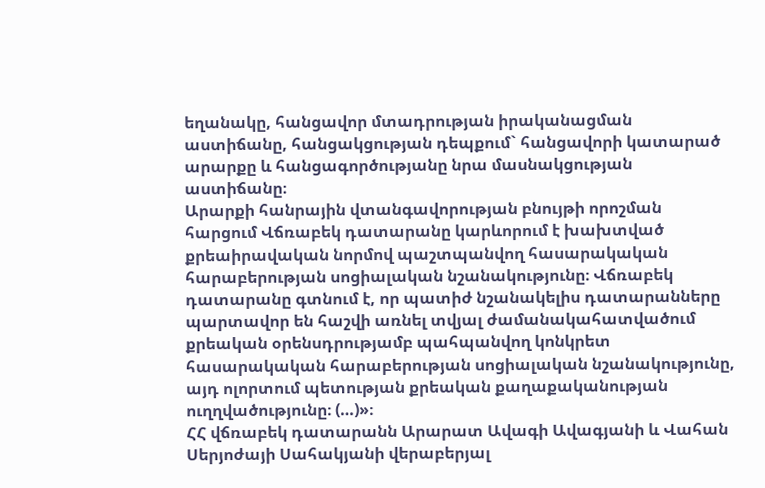եղանակը, հանցավոր մտադրության իրականացման աստիճանը, հանցակցության դեպքում` հանցավորի կատարած արարքը և հանցագործությանը նրա մասնակցության աստիճանը։
Արարքի հանրային վտանգավորության բնույթի որոշման հարցում Վճռաբեկ դատարանը կարևորում է խախտված քրեաիրավական նորմով պաշտպանվող հասարակական հարաբերության սոցիալական նշանակությունը։ Վճռաբեկ դատարանը գտնում է, որ պատիժ նշանակելիս դատարանները պարտավոր են հաշվի առնել տվյալ ժամանակահատվածում քրեական օրենսդրությամբ պահպանվող կոնկրետ հասարակական հարաբերության սոցիալական նշանակությունը, այդ ոլորտում պետության քրեական քաղաքականության ուղղվածությունը։ (…)»։
ՀՀ վճռաբեկ դատարանն Արարատ Ավագի Ավագյանի և Վահան Սերյոժայի Սահակյանի վերաբերյալ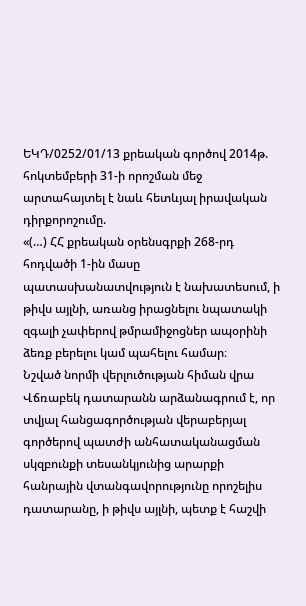ԵԿԴ/0252/01/13 քրեական գործով 2014թ. հոկտեմբերի 31-ի որոշման մեջ արտահայտել է նաև հետևյալ իրավական դիրքորոշումը.
«(…) ՀՀ քրեական օրենսգրքի 268-րդ հոդվածի 1-ին մասը պատասխանատվություն է նախատեսում, ի թիվս այլնի, առանց իրացնելու նպատակի զգալի չափերով թմրամիջոցներ ապօրինի ձեռք բերելու կամ պահելու համար։
Նշված նորմի վերլուծության հիման վրա Վճռաբեկ դատարանն արձանագրում է, որ տվյալ հանցագործության վերաբերյալ գործերով պատժի անհատականացման սկզբունքի տեսանկյունից արարքի հանրային վտանգավորությունը որոշելիս դատարանը, ի թիվս այլնի, պետք է հաշվի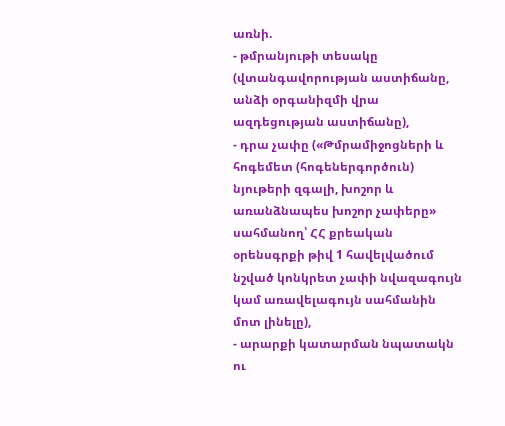առնի.
- թմրանյութի տեսակը (վտանգավորության աստիճանը, անձի օրգանիզմի վրա ազդեցության աստիճանը),
- դրա չափը («Թմրամիջոցների և հոգեմետ (հոգեներգործուն) նյութերի զգալի, խոշոր և առանձնապես խոշոր չափերը» սահմանող՝ ՀՀ քրեական օրենսգրքի թիվ 1 հավելվածում նշված կոնկրետ չափի նվազագույն կամ առավելագույն սահմանին մոտ լինելը),
- արարքի կատարման նպատակն ու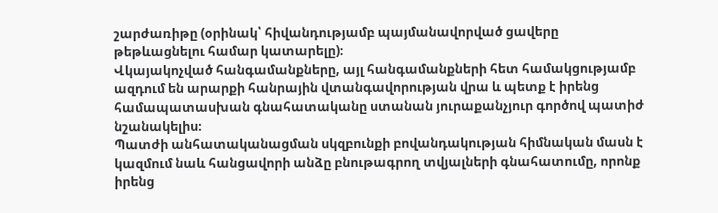շարժառիթը (օրինակ՝ հիվանդությամբ պայմանավորված ցավերը թեթևացնելու համար կատարելը)։
Վկայակոչված հանգամանքները, այլ հանգամանքների հետ համակցությամբ ազդում են արարքի հանրային վտանգավորության վրա և պետք է իրենց համապատասխան գնահատականը ստանան յուրաքանչյուր գործով պատիժ նշանակելիս։
Պատժի անհատականացման սկզբունքի բովանդակության հիմնական մասն է կազմում նաև հանցավորի անձը բնութագրող տվյալների գնահատումը, որոնք իրենց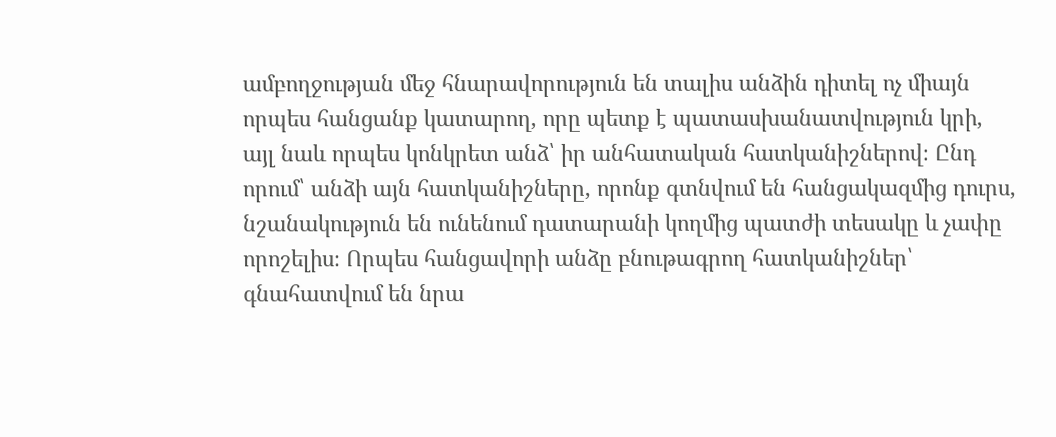ամբողջության մեջ հնարավորություն են տալիս անձին դիտել ոչ միայն որպես հանցանք կատարող, որը պետք է պատասխանատվություն կրի, այլ նաև որպես կոնկրետ անձ՝ իր անհատական հատկանիշներով։ Ընդ որում՝ անձի այն հատկանիշները, որոնք գտնվում են հանցակազմից դուրս, նշանակություն են ունենում դատարանի կողմից պատժի տեսակը և չափը որոշելիս։ Որպես հանցավորի անձը բնութագրող հատկանիշներ՝ գնահատվում են նրա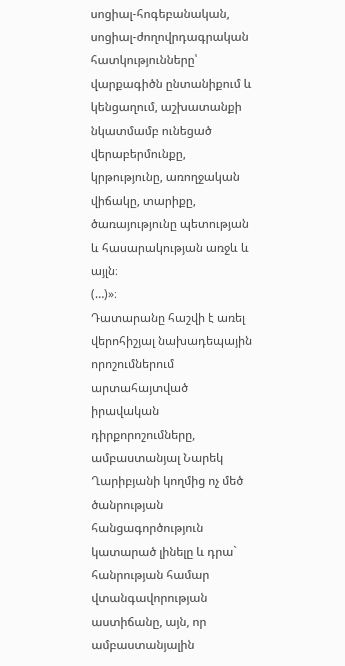սոցիալ-հոգեբանական, սոցիալ-ժողովրդագրական հատկությունները՝ վարքագիծն ընտանիքում և կենցաղում, աշխատանքի նկատմամբ ունեցած վերաբերմունքը, կրթությունը, առողջական վիճակը, տարիքը, ծառայությունը պետության և հասարակության առջև և այլն։
(…)»։
Դատարանը հաշվի է առել վերոհիշյալ նախադեպային որոշումներում արտահայտված իրավական դիրքորոշումները, ամբաստանյալ Նարեկ Ղարիբյանի կողմից ոչ մեծ ծանրության հանցագործություն կատարած լինելը և դրա` հանրության համար վտանգավորության աստիճանը, այն, որ ամբաստանյալին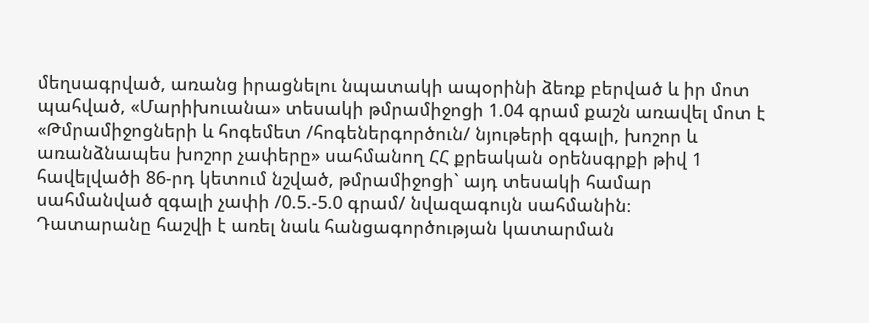մեղսագրված, առանց իրացնելու նպատակի ապօրինի ձեռք բերված և իր մոտ պահված, «Մարիխուանա» տեսակի թմրամիջոցի 1.04 գրամ քաշն առավել մոտ է «Թմրամիջոցների և հոգեմետ /հոգեներգործուն/ նյութերի զգալի, խոշոր և առանձնապես խոշոր չափերը» սահմանող ՀՀ քրեական օրենսգրքի թիվ 1 հավելվածի 86-րդ կետում նշված, թմրամիջոցի` այդ տեսակի համար սահմանված զգալի չափի /0.5.-5.0 գրամ/ նվազագույն սահմանին։
Դատարանը հաշվի է առել նաև հանցագործության կատարման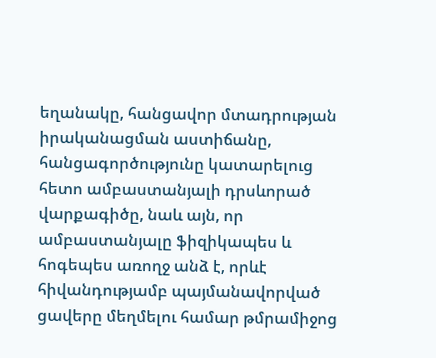եղանակը, հանցավոր մտադրության իրականացման աստիճանը, հանցագործությունը կատարելուց հետո ամբաստանյալի դրսևորած վարքագիծը, նաև այն, որ ամբաստանյալը ֆիզիկապես և հոգեպես առողջ անձ է, որևէ հիվանդությամբ պայմանավորված ցավերը մեղմելու համար թմրամիջոց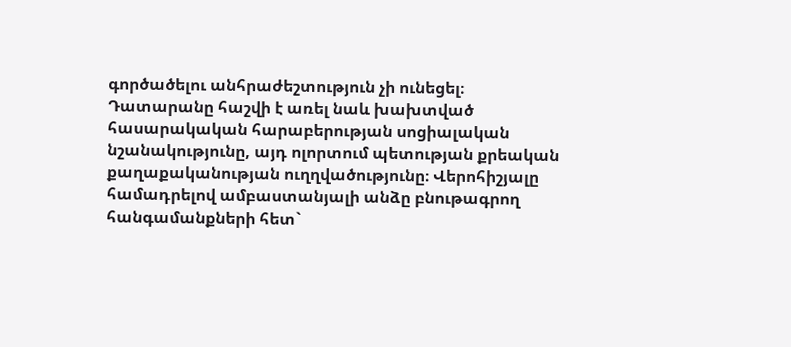գործածելու անհրաժեշտություն չի ունեցել։
Դատարանը հաշվի է առել նաև խախտված հասարակական հարաբերության սոցիալական նշանակությունը, այդ ոլորտում պետության քրեական քաղաքականության ուղղվածությունը։ Վերոհիշյալը համադրելով ամբաստանյալի անձը բնութագրող հանգամանքների հետ`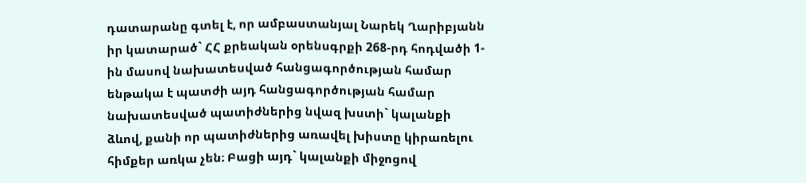դատարանը գտել է, որ ամբաստանյալ Նարեկ Ղարիբյանն իր կատարած` ՀՀ քրեական օրենսգրքի 268-րդ հոդվածի 1-ին մասով նախատեսված հանցագործության համար ենթակա է պատժի այդ հանցագործության համար նախատեսված պատիժներից նվազ խստի` կալանքի ձևով, քանի որ պատիժներից առավել խիստը կիրառելու հիմքեր առկա չեն։ Բացի այդ` կալանքի միջոցով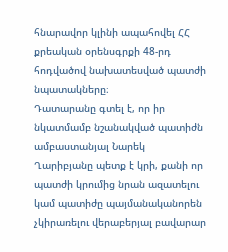հնարավոր կլինի ապահովել ՀՀ քրեական օրենսգրքի 48-րդ հոդվածով նախատեսված պատժի նպատակները։
Դատարանը գտել է, որ իր նկատմամբ նշանակված պատիժն ամբաստանյալ Նարեկ Ղարիբյանը պետք է կրի, քանի որ պատժի կրումից նրան ազատելու կամ պատիժը պայմանականորեն չկիրառելու վերաբերյալ բավարար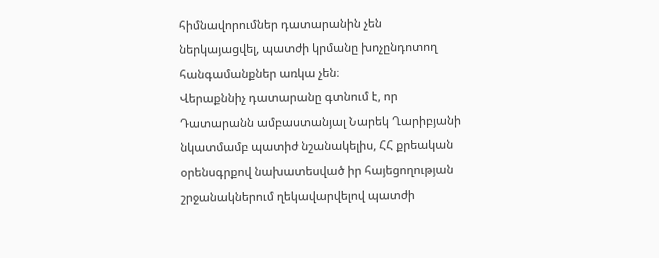հիմնավորումներ դատարանին չեն ներկայացվել, պատժի կրմանը խոչընդոտող հանգամանքներ առկա չեն։
Վերաքննիչ դատարանը գտնում է, որ Դատարանն ամբաստանյալ Նարեկ Ղարիբյանի նկատմամբ պատիժ նշանակելիս, ՀՀ քրեական օրենսգրքով նախատեսված իր հայեցողության շրջանակներում ղեկավարվելով պատժի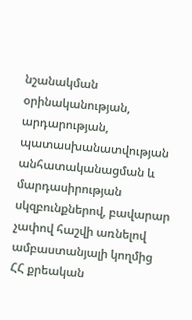նշանակման օրինականության, արդարության, պատասխանատվության անհատականացման և մարդասիրության սկզբունքներով, բավարար չափով հաշվի առնելով ամբաստանյալի կողմից ՀՀ քրեական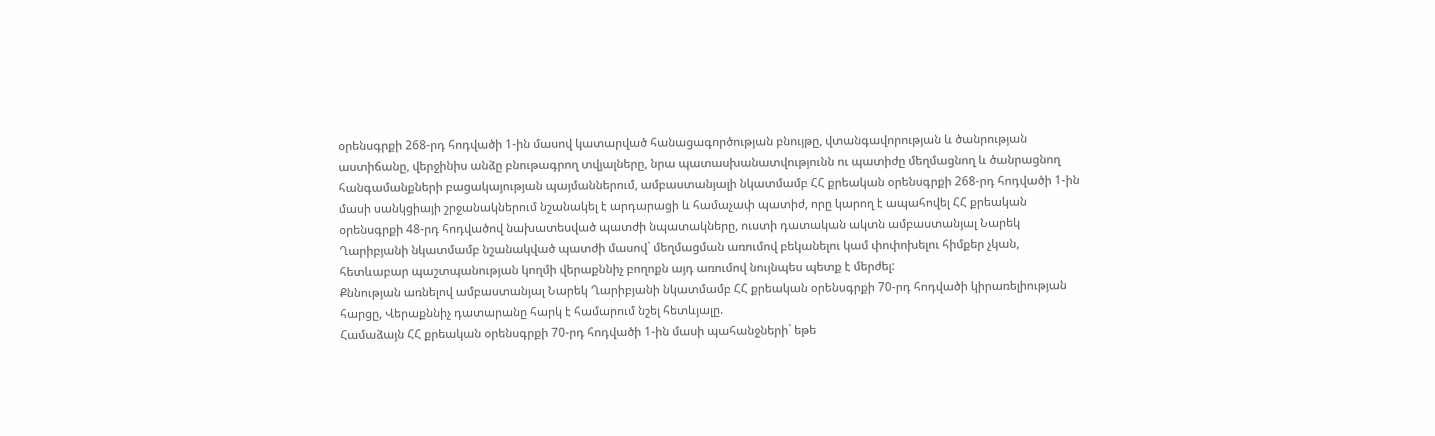օրենսգրքի 268-րդ հոդվածի 1-ին մասով կատարված հանացագործության բնույթը, վտանգավորության և ծանրության աստիճանը, վերջինիս անձը բնութագրող տվյալները, նրա պատասխանատվությունն ու պատիժը մեղմացնող և ծանրացնող հանգամանքների բացակայության պայմաններում, ամբաստանյալի նկատմամբ ՀՀ քրեական օրենսգրքի 268-րդ հոդվածի 1-ին մասի սանկցիայի շրջանակներում նշանակել է արդարացի և համաչափ պատիժ, որը կարող է ապահովել ՀՀ քրեական օրենսգրքի 48-րդ հոդվածով նախատեսված պատժի նպատակները, ուստի դատական ակտն ամբաստանյալ Նարեկ Ղարիբյանի նկատմամբ նշանակված պատժի մասով` մեղմացման առումով բեկանելու կամ փոփոխելու հիմքեր չկան, հետևաբար պաշտպանության կողմի վերաքննիչ բողոքն այդ առումով նույնպես պետք է մերժել:
Քննության առնելով ամբաստանյալ Նարեկ Ղարիբյանի նկատմամբ ՀՀ քրեական օրենսգրքի 70-րդ հոդվածի կիրառելիության հարցը, Վերաքննիչ դատարանը հարկ է համարում նշել հետևյալը.
Համաձայն ՀՀ քրեական օրենսգրքի 70-րդ հոդվածի 1-ին մասի պահանջների` եթե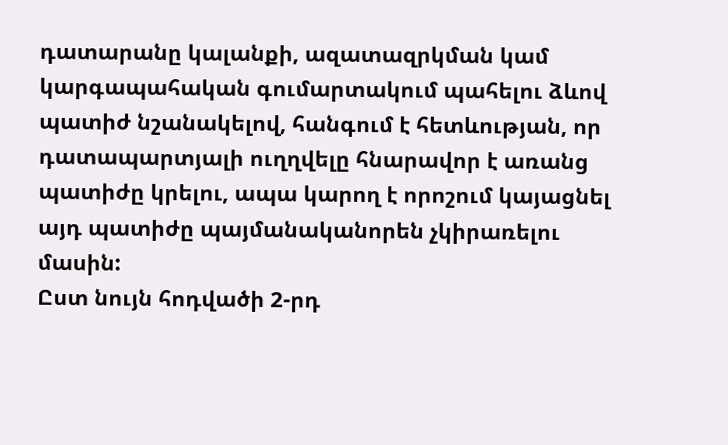դատարանը կալանքի, ազատազրկման կամ կարգապահական գումարտակում պահելու ձևով պատիժ նշանակելով, հանգում է հետևության, որ դատապարտյալի ուղղվելը հնարավոր է առանց պատիժը կրելու, ապա կարող է որոշում կայացնել այդ պատիժը պայմանականորեն չկիրառելու մասին:
Ըստ նույն հոդվածի 2-րդ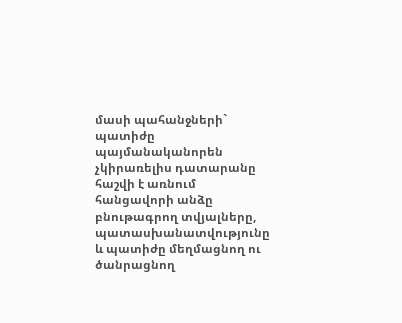մասի պահանջների` պատիժը պայմանականորեն չկիրառելիս դատարանը հաշվի է առնում հանցավորի անձը բնութագրող տվյալները, պատասխանատվությունը և պատիժը մեղմացնող ու ծանրացնող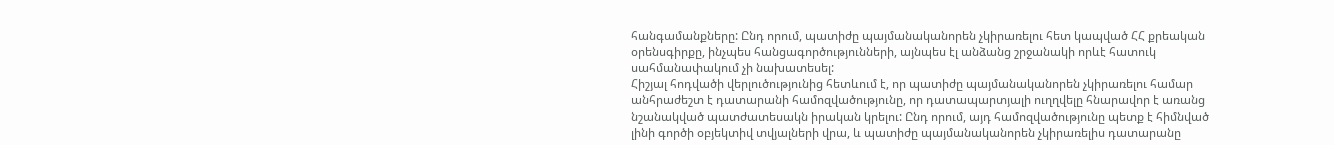հանգամանքները: Ընդ որում, պատիժը պայմանականորեն չկիրառելու հետ կապված ՀՀ քրեական օրենսգիրքը, ինչպես հանցագործությունների, այնպես էլ անձանց շրջանակի որևէ հատուկ սահմանափակում չի նախատեսել:
Հիշյալ հոդվածի վերլուծությունից հետևում է, որ պատիժը պայմանականորեն չկիրառելու համար անհրաժեշտ է դատարանի համոզվածությունը, որ դատապարտյալի ուղղվելը հնարավոր է առանց նշանակված պատժատեսակն իրական կրելու: Ընդ որում, այդ համոզվածությունը պետք է հիմնված լինի գործի օբյեկտիվ տվյալների վրա, և պատիժը պայմանականորեն չկիրառելիս դատարանը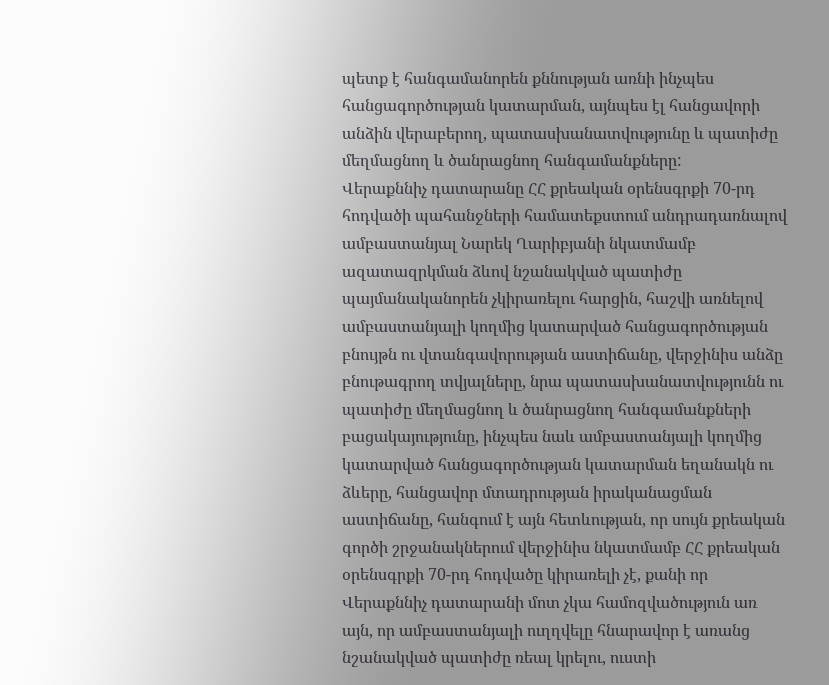պետք է հանգամանորեն քննության առնի ինչպես հանցագործության կատարման, այնպես էլ հանցավորի անձին վերաբերող, պատասխանատվությունը և պատիժը մեղմացնող և ծանրացնող հանգամանքները:
Վերաքննիչ դատարանը ՀՀ քրեական օրենսգրքի 70-րդ հոդվածի պահանջների համատեքստում անդրադառնալով ամբաստանյալ Նարեկ Ղարիբյանի նկատմամբ ազատազրկման ձևով նշանակված պատիժը պայմանականորեն չկիրառելու հարցին, հաշվի առնելով ամբաստանյալի կողմից կատարված հանցագործության բնույթն ու վտանգավորության աստիճանը, վերջինիս անձը բնութագրող տվյալները, նրա պատասխանատվությունն ու պատիժը մեղմացնող և ծանրացնող հանգամանքների բացակայությունը, ինչպես նաև ամբաստանյալի կողմից կատարված հանցագործության կատարման եղանակն ու ձևերը, հանցավոր մտադրության իրականացման աստիճանը, հանգում է այն հետևության, որ սույն քրեական գործի շրջանակներում վերջինիս նկատմամբ ՀՀ քրեական օրենսգրքի 70-րդ հոդվածը կիրառելի չէ, քանի որ Վերաքննիչ դատարանի մոտ չկա համոզվածություն առ այն, որ ամբաստանյալի ուղղվելը հնարավոր է առանց նշանակված պատիժը ռեալ կրելու, ուստի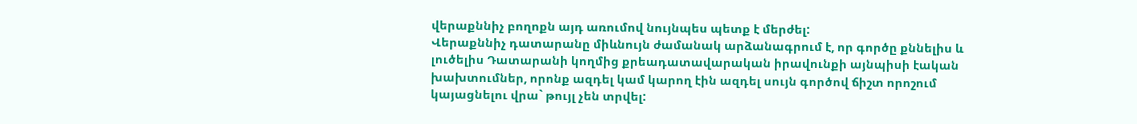վերաքննիչ բողոքն այդ առումով նույնպես պետք է մերժել:
Վերաքննիչ դատարանը միևնույն ժամանակ արձանագրում է, որ գործը քննելիս և լուծելիս Դատարանի կողմից քրեադատավարական իրավունքի այնպիսի էական խախտումներ, որոնք ազդել կամ կարող էին ազդել սույն գործով ճիշտ որոշում կայացնելու վրա` թույլ չեն տրվել: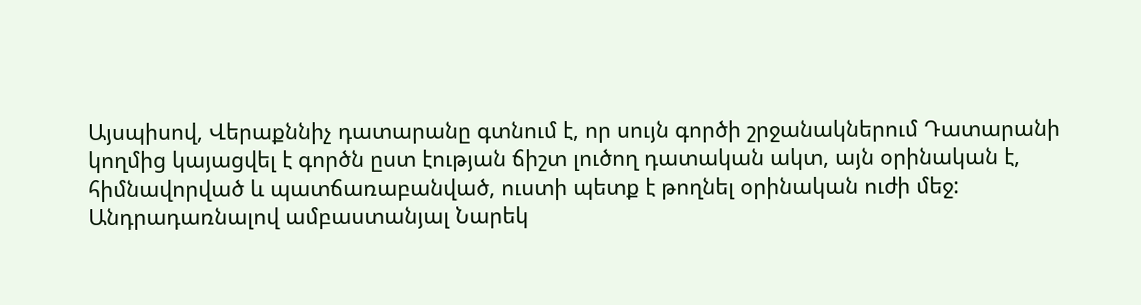Այսպիսով, Վերաքննիչ դատարանը գտնում է, որ սույն գործի շրջանակներում Դատարանի կողմից կայացվել է գործն ըստ էության ճիշտ լուծող դատական ակտ, այն օրինական է, հիմնավորված և պատճառաբանված, ուստի պետք է թողնել օրինական ուժի մեջ:
Անդրադառնալով ամբաստանյալ Նարեկ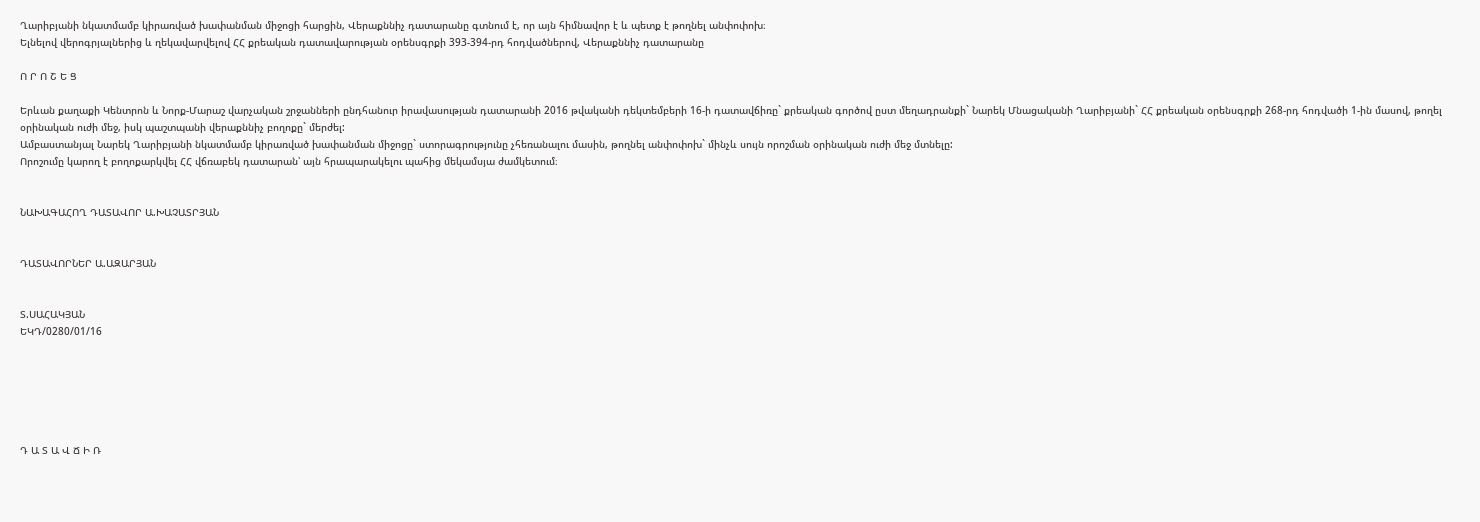Ղարիբյանի նկատմամբ կիրառված խափանման միջոցի հարցին, Վերաքննիչ դատարանը գտնում է, որ այն հիմնավոր է և պետք է թողնել անփոփոխ։
Ելնելով վերոգրյալներից և ղեկավարվելով ՀՀ քրեական դատավարության օրենսգրքի 393-394-րդ հոդվածներով, Վերաքննիչ դատարանը

Ո Ր Ո Շ Ե Ց

Երևան քաղաքի Կենտրոն և Նորք-Մարաշ վարչական շրջանների ընդհանուր իրավասության դատարանի 2016 թվականի դեկտեմբերի 16-ի դատավճիռը` քրեական գործով ըստ մեղադրանքի` Նարեկ Մնացականի Ղարիբյանի` ՀՀ քրեական օրենսգրքի 268-րդ հոդվածի 1-ին մասով, թողել օրինական ուժի մեջ, իսկ պաշտպանի վերաքննիչ բողոքը` մերժել:
Ամբաստանյալ Նարեկ Ղարիբյանի նկատմամբ կիրառված խափանման միջոցը` ստորագրությունը չհեռանալու մասին, թողնել անփոփոխ` մինչև սույն որոշման օրինական ուժի մեջ մտնելը:
Որոշումը կարող է բողոքարկվել ՀՀ վճռաբեկ դատարան՝ այն հրապարակելու պահից մեկամսյա ժամկետում։


ՆԱԽԱԳԱՀՈՂ ԴԱՏԱՎՈՐ Ա.ԽԱՉԱՏՐՅԱՆ


ԴԱՏԱՎՈՐՆԵՐ Ա.ԱԶԱՐՅԱՆ


Տ.ՍԱՀԱԿՅԱՆ
ԵԿԴ/0280/01/16






Դ Ա Տ Ա Վ Ճ Ի Ռ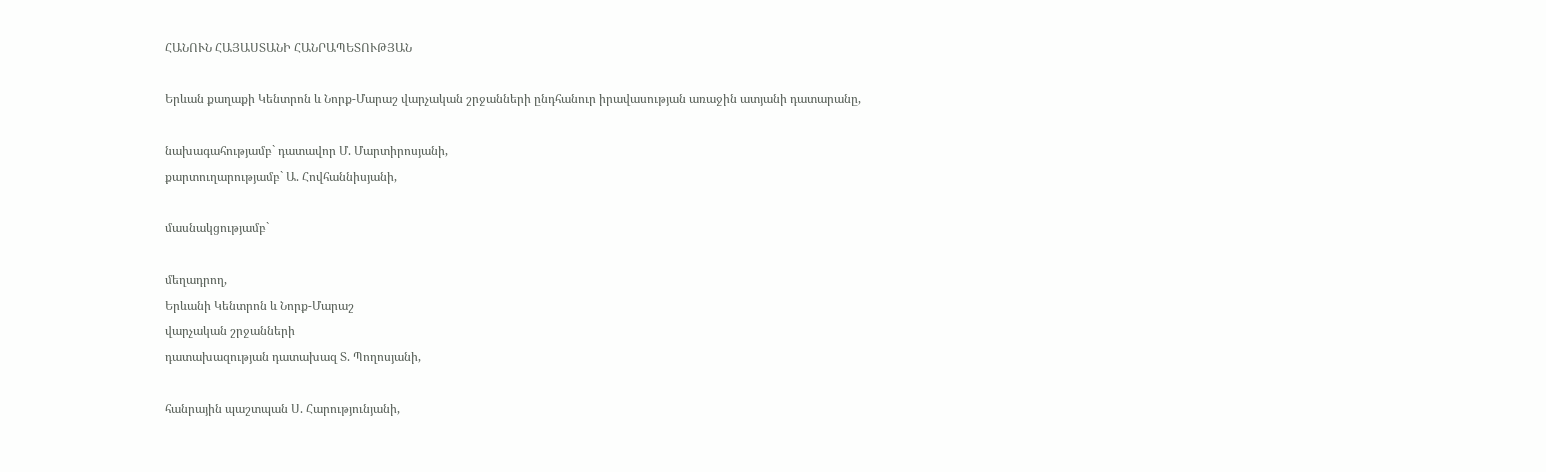ՀԱՆՈՒՆ ՀԱՅԱՍՏԱՆԻ ՀԱՆՐԱՊԵՏՈՒԹՅԱՆ

Երևան քաղաքի Կենտրոն և Նորք-Մարաշ վարչական շրջանների ընդհանուր իրավասության առաջին ատյանի դատարանը,

նախագահությամբ` դատավոր Մ. Մարտիրոսյանի,
քարտուղարությամբ` Ա. Հովհաննիսյանի,

մասնակցությամբ`

մեղադրող,
Երևանի Կենտրոն և Նորք-Մարաշ
վարչական շրջանների
դատախազության դատախազ Տ. Պողոսյանի,

հանրային պաշտպան Ս. Հարությունյանի,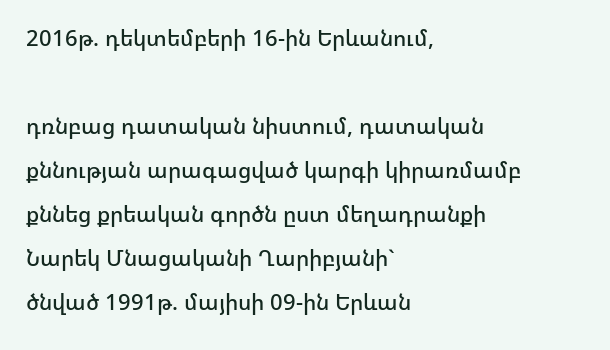2016թ. դեկտեմբերի 16-ին Երևանում,

դռնբաց դատական նիստում, դատական քննության արագացված կարգի կիրառմամբ քննեց քրեական գործն ըստ մեղադրանքի
Նարեկ Մնացականի Ղարիբյանի`
ծնված 1991թ. մայիսի 09-ին Երևան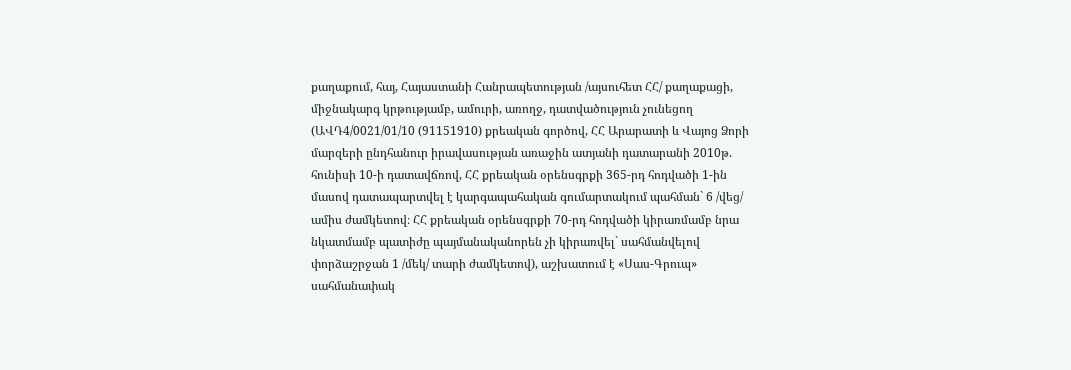քաղաքում, հայ, Հայաստանի Հանրապետության /այսուհետ ՀՀ/ քաղաքացի, միջնակարգ կրթությամբ, ամուրի, առողջ, դատվածություն չունեցող (ԱՎԴ4/0021/01/10 (91151910) քրեական գործով, ՀՀ Արարատի և Վայոց Ձորի մարզերի ընդհանուր իրավասության առաջին ատյանի դատարանի 2010թ. հունիսի 10-ի դատավճռով, ՀՀ քրեական օրենսգրքի 365-րդ հոդվածի 1-ին մասով դատապարտվել է կարգապահական գումարտակում պահման` 6 /վեց/ ամիս ժամկետով։ ՀՀ քրեական օրենսգրքի 70-րդ հոդվածի կիրառմամբ նրա նկատմամբ պատիժը պայմանականորեն չի կիրառվել` սահմանվելով փորձաշրջան 1 /մեկ/ տարի ժամկետով), աշխատում է «Սաս-Գրուպ» սահմանափակ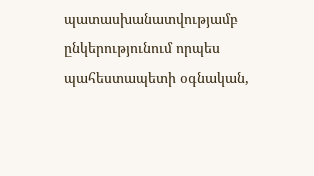պատասխանատվությամբ ընկերությունում որպես պահեստապետի օգնական,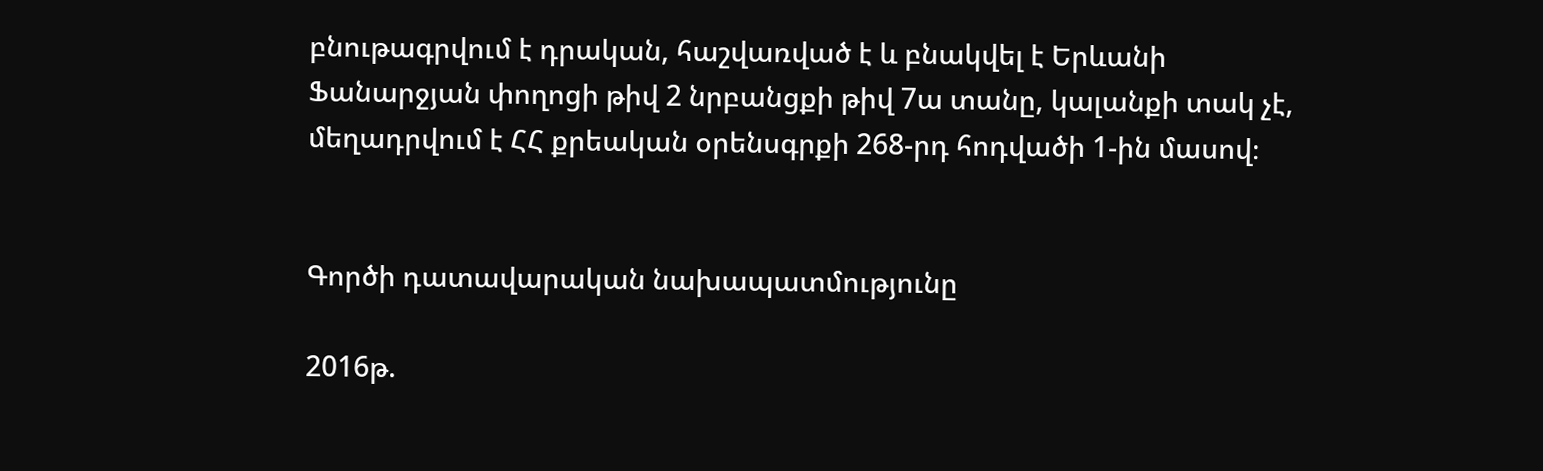բնութագրվում է դրական, հաշվառված է և բնակվել է Երևանի Ֆանարջյան փողոցի թիվ 2 նրբանցքի թիվ 7ա տանը, կալանքի տակ չէ, մեղադրվում է ՀՀ քրեական օրենսգրքի 268-րդ հոդվածի 1-ին մասով։


Գործի դատավարական նախապատմությունը

2016թ.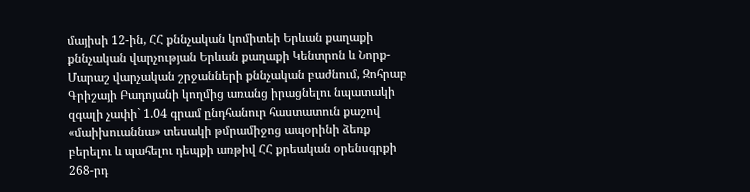մայիսի 12-ին, ՀՀ քննչական կոմիտեի Երևան քաղաքի քննչական վարչության Երևան քաղաքի Կենտրոն և Նորք-Մարաշ վարչական շրջանների քննչական բաժնում, Զոհրաբ Գրիշայի Բադոյանի կողմից առանց իրացնելու նպատակի զգալի չափի` 1.04 գրամ ընդհանուր հաստատուն քաշով «մաիխուաննա» տեսակի թմրամիջոց ապօրինի ձեռք բերելու և պահելու դեպքի առթիվ ՀՀ քրեական օրենսգրքի 268-րդ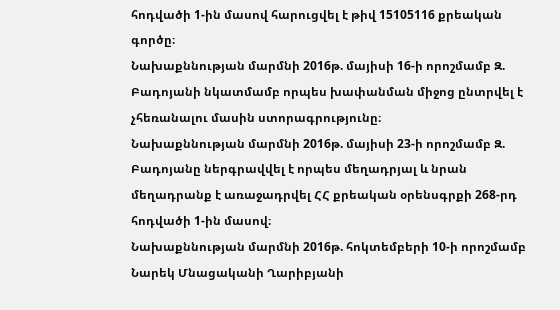հոդվածի 1-ին մասով հարուցվել է թիվ 15105116 քրեական գործը։
Նախաքննության մարմնի 2016թ. մայիսի 16-ի որոշմամբ Զ. Բադոյանի նկատմամբ որպես խափանման միջոց ընտրվել է չհեռանալու մասին ստորագրությունը։
Նախաքննության մարմնի 2016թ. մայիսի 23-ի որոշմամբ Զ. Բադոյանը ներգրավվել է որպես մեղադրյալ և նրան մեղադրանք է առաջադրվել ՀՀ քրեական օրենսգրքի 268-րդ հոդվածի 1-ին մասով։
Նախաքննության մարմնի 2016թ. հոկտեմբերի 10-ի որոշմամբ Նարեկ Մնացականի Ղարիբյանի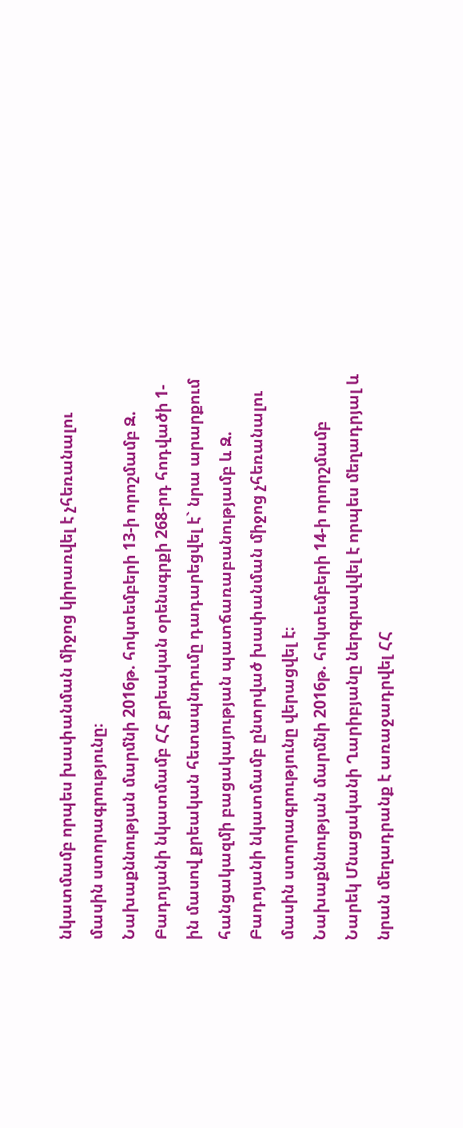նկատմամբ որպես խափանման միջոց կիրառվել է չհեռանալու մասին ստորագրությունը։
Նախաքննության մարմնի 2016թ. հոկտեմբերի 13-ի որոշմամբ Զ. Բադոյանի նկատմամբ ՀՀ քրեական օրենսգրքի 268-րդ հոդվածի 1-ին մասով քրեական հետապնդումը դադարեցվել է` նրա արարքում հանցակազմի բացակայության պատճառաբանությամբ և Զ. Բադոյանի նկատմամբ ընտրված խափանման միջոց չհեռանալու մասին ստորագրությունը վերացվել է։
Նախաքննության մարմնի 2016թ. հոկտեմբերի 14-ի որորշմամբ Նարեկ Մնացականի Ղարիբյանը ներգրավվել է որպես մեղադրյալ և նրան մեղադրանք է առաջադրվել ՀՀ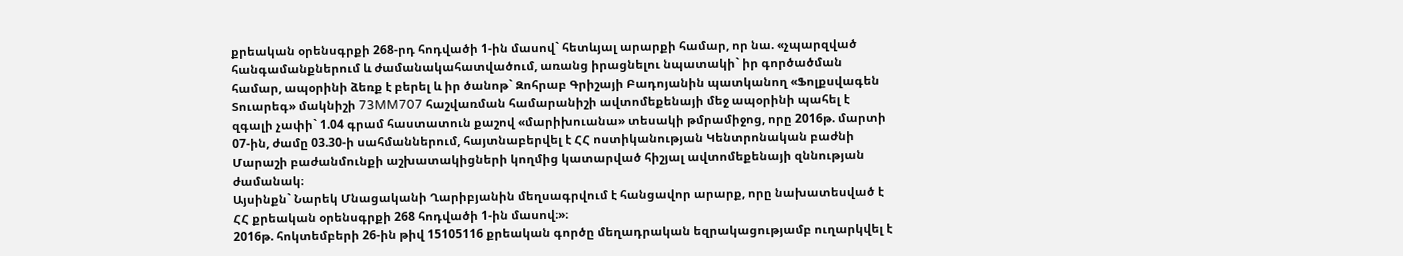քրեական օրենսգրքի 268-րդ հոդվածի 1-ին մասով` հետևյալ արարքի համար, որ նա. «չպարզված հանգամանքներում և ժամանակահատվածում, առանց իրացնելու նպատակի` իր գործածման համար, ապօրինի ձեռք է բերել և իր ծանոթ` Զոհրաբ Գրիշայի Բադոյանին պատկանող «Ֆոլքսվագեն Տուարեգ» մակնիշի 73MM707 հաշվառման համարանիշի ավտոմեքենայի մեջ ապօրինի պահել է զգալի չափի` 1.04 գրամ հաստատուն քաշով «մարիխուանա» տեսակի թմրամիջոց, որը 2016թ. մարտի 07-ին, ժամը 03.30-ի սահմաններում, հայտնաբերվել է ՀՀ ոստիկանության Կենտրոնական բաժնի Մարաշի բաժանմունքի աշխատակիցների կողմից կատարված հիշյալ ավտոմեքենայի զննության ժամանակ։
Այսինքն` Նարեկ Մնացականի Ղարիբյանին մեղսագրվում է հանցավոր արարք, որը նախատեսված է ՀՀ քրեական օրենսգրքի 268 հոդվածի 1-ին մասով։»։
2016թ. հոկտեմբերի 26-ին թիվ 15105116 քրեական գործը մեղադրական եզրակացությամբ ուղարկվել է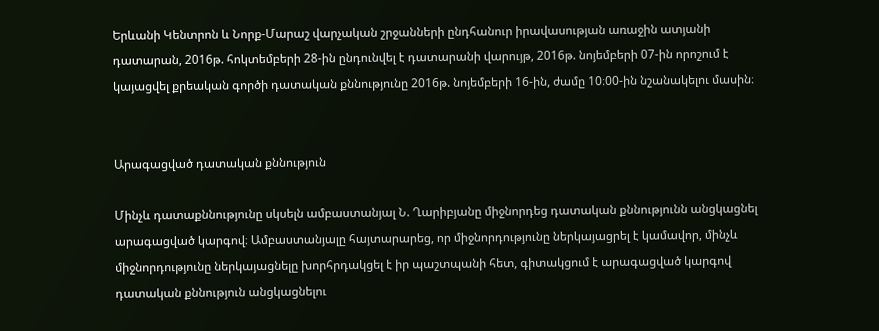Երևանի Կենտրոն և Նորք-Մարաշ վարչական շրջանների ընդհանուր իրավասության առաջին ատյանի դատարան, 2016թ. հոկտեմբերի 28-ին ընդունվել է դատարանի վարույթ, 2016թ. նոյեմբերի 07-ին որոշում է կայացվել քրեական գործի դատական քննությունը 2016թ. նոյեմբերի 16-ին, ժամը 10։00-ին նշանակելու մասին։


Արագացված դատական քննություն

Մինչև դատաքննությունը սկսելն ամբաստանյալ Ն. Ղարիբյանը միջնորդեց դատական քննությունն անցկացնել արագացված կարգով։ Ամբաստանյալը հայտարարեց, որ միջնորդությունը ներկայացրել է կամավոր, մինչև միջնորդությունը ներկայացնելը խորհրդակցել է իր պաշտպանի հետ, գիտակցում է արագացված կարգով դատական քննություն անցկացնելու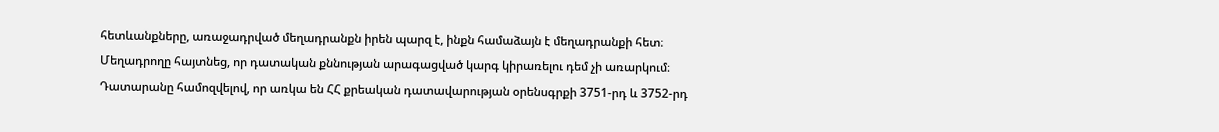հետևանքները, առաջադրված մեղադրանքն իրեն պարզ է, ինքն համաձայն է մեղադրանքի հետ։
Մեղադրողը հայտնեց, որ դատական քննության արագացված կարգ կիրառելու դեմ չի առարկում։
Դատարանը համոզվելով, որ առկա են ՀՀ քրեական դատավարության օրենսգրքի 3751-րդ և 3752-րդ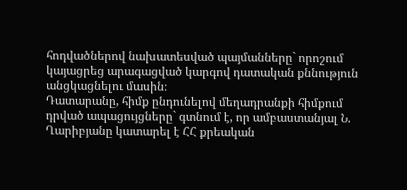հոդվածներով նախատեսված պայմանները` որոշում կայացրեց արագացված կարգով դատական քննություն անցկացնելու մասին։
Դատարանը, հիմք ընդունելով մեղադրանքի հիմքում դրված ապացույցները` գտնում է, որ ամբաստանյալ Ն. Ղարիբյանը կատարել է ՀՀ քրեական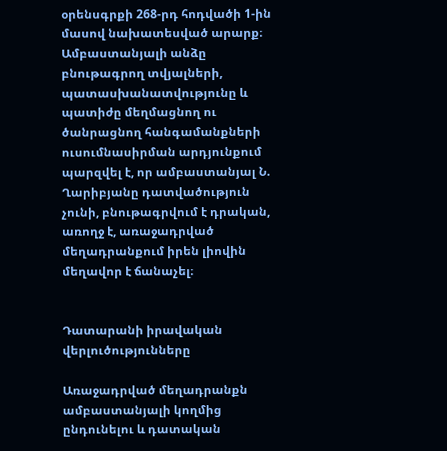օրենսգրքի 268-րդ հոդվածի 1-ին մասով նախատեսված արարք։
Ամբաստանյալի անձը բնութագրող տվյալների, պատասխանատվությունը և պատիժը մեղմացնող ու ծանրացնող հանգամանքների ուսումնասիրման արդյունքում պարզվել է, որ ամբաստանյալ Ն. Ղարիբյանը դատվածություն չունի, բնութագրվում է դրական, առողջ է, առաջադրված մեղադրանքում իրեն լիովին մեղավոր է ճանաչել։


Դատարանի իրավական վերլուծությունները

Առաջադրված մեղադրանքն ամբաստանյալի կողմից ընդունելու և դատական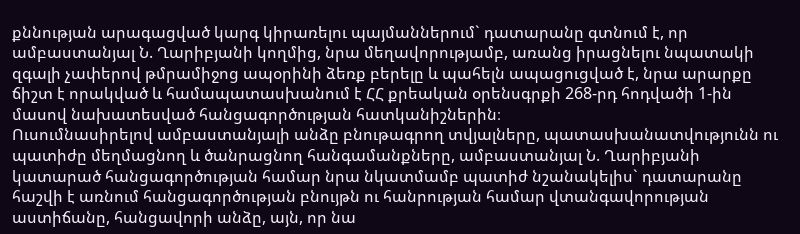քննության արագացված կարգ կիրառելու պայմաններում` դատարանը գտնում է, որ ամբաստանյալ Ն. Ղարիբյանի կողմից, նրա մեղավորությամբ, առանց իրացնելու նպատակի զգալի չափերով թմրամիջոց ապօրինի ձեռք բերելը և պահելն ապացուցված է, նրա արարքը ճիշտ է որակված և համապատասխանում է ՀՀ քրեական օրենսգրքի 268-րդ հոդվածի 1-ին մասով նախատեսված հանցագործության հատկանիշներին։
Ուսումնասիրելով ամբաստանյալի անձը բնութագրող տվյալները, պատասխանատվությունն ու պատիժը մեղմացնող և ծանրացնող հանգամանքները, ամբաստանյալ Ն. Ղարիբյանի կատարած հանցագործության համար նրա նկատմամբ պատիժ նշանակելիս` դատարանը հաշվի է առնում հանցագործության բնույթն ու հանրության համար վտանգավորության աստիճանը, հանցավորի անձը, այն, որ նա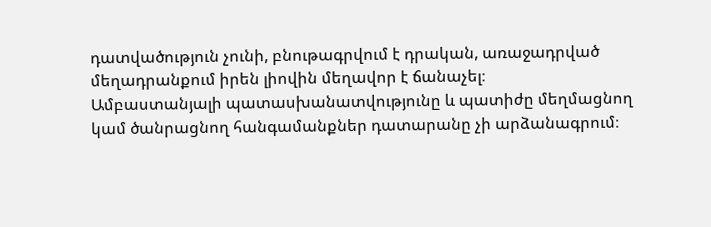դատվածություն չունի, բնութագրվում է դրական, առաջադրված մեղադրանքում իրեն լիովին մեղավոր է ճանաչել։
Ամբաստանյալի պատասխանատվությունը և պատիժը մեղմացնող կամ ծանրացնող հանգամանքներ դատարանը չի արձանագրում։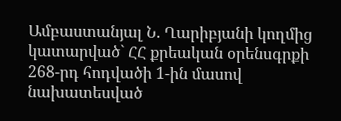Ամբաստանյալ Ն. Ղարիբյանի կողմից կատարված` ՀՀ քրեական օրենսգրքի 268-րդ հոդվածի 1-ին մասով նախատեսված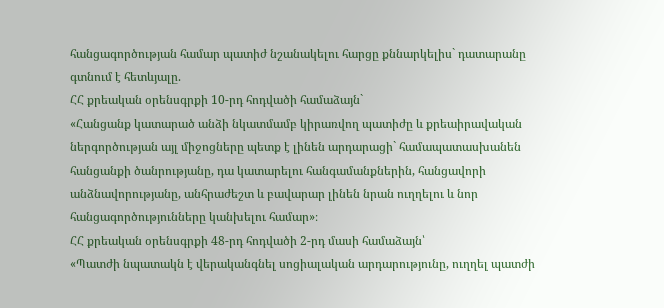հանցագործության համար պատիժ նշանակելու հարցը քննարկելիս` դատարանը գտնում է հետևյալը.
ՀՀ քրեական օրենսգրքի 10-րդ հոդվածի համաձայն`
«Հանցանք կատարած անձի նկատմամբ կիրառվող պատիժը և քրեաիրավական ներգործության այլ միջոցները պետք է լինեն արդարացի` համապատասխանեն հանցանքի ծանրությանը, դա կատարելու հանգամանքներին, հանցավորի անձնավորությանը, անհրաժեշտ և բավարար լինեն նրան ուղղելու և նոր հանցագործությունները կանխելու համար»։
ՀՀ քրեական օրենսգրքի 48-րդ հոդվածի 2-րդ մասի համաձայն՝
«Պատժի նպատակն է վերականգնել սոցիալական արդարությունը, ուղղել պատժի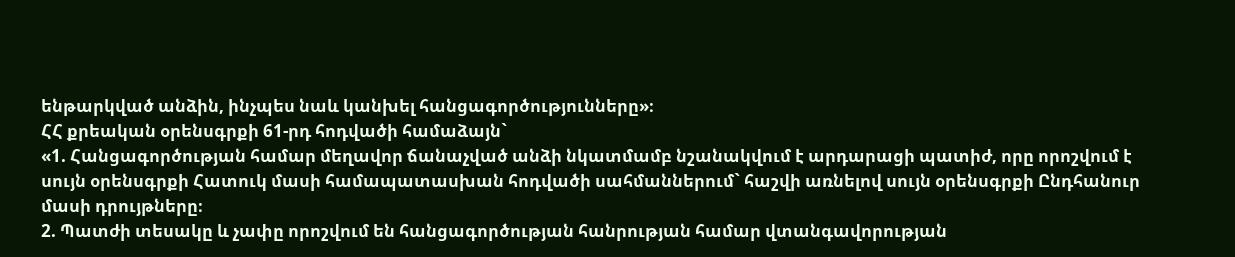ենթարկված անձին, ինչպես նաև կանխել հանցագործությունները»։
ՀՀ քրեական օրենսգրքի 61-րդ հոդվածի համաձայն`
«1. Հանցագործության համար մեղավոր ճանաչված անձի նկատմամբ նշանակվում է արդարացի պատիժ, որը որոշվում է սույն օրենսգրքի Հատուկ մասի համապատասխան հոդվածի սահմաններում` հաշվի առնելով սույն օրենսգրքի Ընդհանուր մասի դրույթները։
2. Պատժի տեսակը և չափը որոշվում են հանցագործության հանրության համար վտանգավորության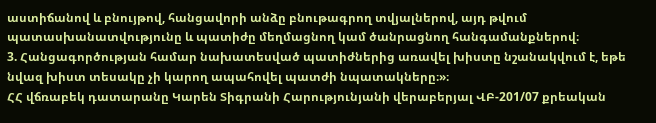աստիճանով և բնույթով, հանցավորի անձը բնութագրող տվյալներով, այդ թվում պատասխանատվությունը և պատիժը մեղմացնող կամ ծանրացնող հանգամանքներով։
3. Հանցագործության համար նախատեսված պատիժներից առավել խիստը նշանակվում է, եթե նվազ խիստ տեսակը չի կարող ապահովել պատժի նպատակները։»։
ՀՀ վճռաբեկ դատարանը Կարեն Տիգրանի Հարությունյանի վերաբերյալ ՎԲ-201/07 քրեական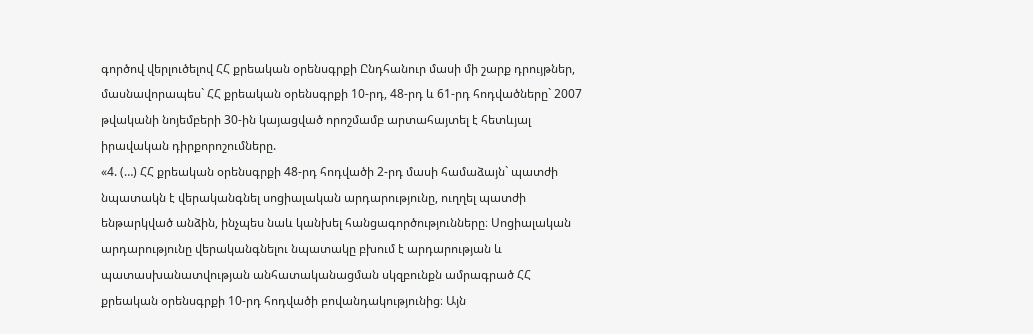գործով վերլուծելով ՀՀ քրեական օրենսգրքի Ընդհանուր մասի մի շարք դրույթներ, մասնավորապես` ՀՀ քրեական օրենսգրքի 10-րդ, 48-րդ և 61-րդ հոդվածները` 2007 թվականի նոյեմբերի 30-ին կայացված որոշմամբ արտահայտել է հետևյալ իրավական դիրքորոշումները.
«4. (…) ՀՀ քրեական օրենսգրքի 48-րդ հոդվածի 2-րդ մասի համաձայն` պատժի նպատակն է վերականգնել սոցիալական արդարությունը, ուղղել պատժի ենթարկված անձին, ինչպես նաև կանխել հանցագործությունները։ Սոցիալական արդարությունը վերականգնելու նպատակը բխում է արդարության և պատասխանատվության անհատականացման սկզբունքն ամրագրած ՀՀ քրեական օրենսգրքի 10-րդ հոդվածի բովանդակությունից։ Այն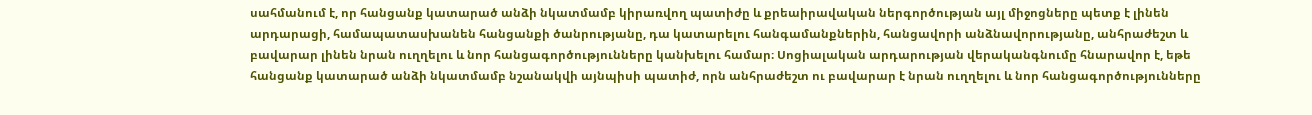սահմանում է, որ հանցանք կատարած անձի նկատմամբ կիրառվող պատիժը և քրեաիրավական ներգործության այլ միջոցները պետք է լինեն արդարացի, համապատասխանեն հանցանքի ծանրությանը, դա կատարելու հանգամանքներին, հանցավորի անձնավորությանը, անհրաժեշտ և բավարար լինեն նրան ուղղելու և նոր հանցագործությունները կանխելու համար։ Սոցիալական արդարության վերականգնումը հնարավոր է, եթե հանցանք կատարած անձի նկատմամբ նշանակվի այնպիսի պատիժ, որն անհրաժեշտ ու բավարար է նրան ուղղելու և նոր հանցագործությունները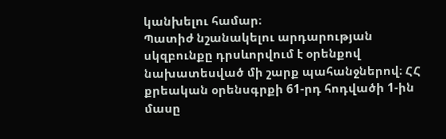կանխելու համար։
Պատիժ նշանակելու արդարության սկզբունքը դրսևորվում է օրենքով նախատեսված մի շարք պահանջներով։ ՀՀ քրեական օրենսգրքի 61-րդ հոդվածի 1-ին մասը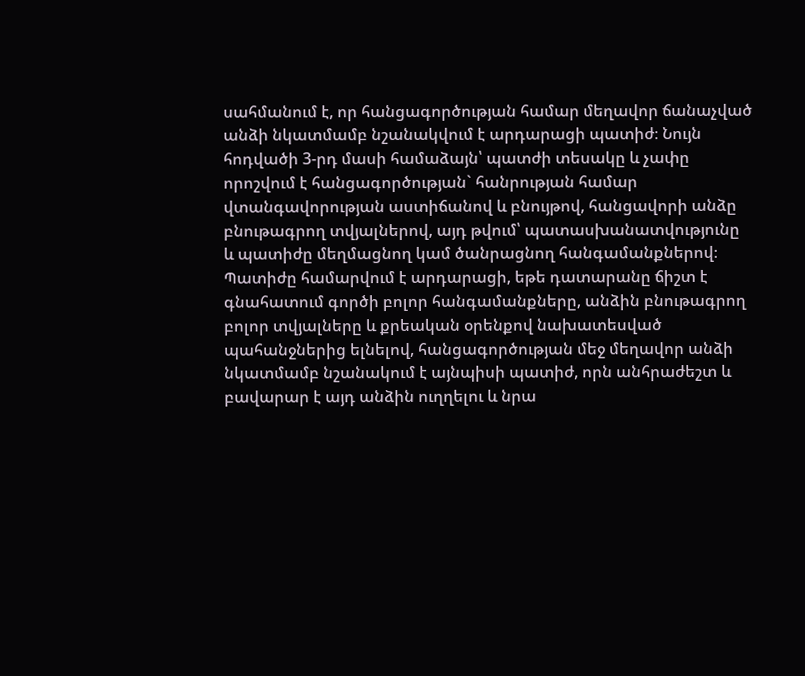սահմանում է, որ հանցագործության համար մեղավոր ճանաչված անձի նկատմամբ նշանակվում է արդարացի պատիժ։ Նույն հոդվածի 3-րդ մասի համաձայն՝ պատժի տեսակը և չափը որոշվում է հանցագործության` հանրության համար վտանգավորության աստիճանով և բնույթով, հանցավորի անձը բնութագրող տվյալներով, այդ թվում՝ պատասխանատվությունը և պատիժը մեղմացնող կամ ծանրացնող հանգամանքներով։ Պատիժը համարվում է արդարացի, եթե դատարանը ճիշտ է գնահատում գործի բոլոր հանգամանքները, անձին բնութագրող բոլոր տվյալները և քրեական օրենքով նախատեսված պահանջներից ելնելով, հանցագործության մեջ մեղավոր անձի նկատմամբ նշանակում է այնպիսի պատիժ, որն անհրաժեշտ և բավարար է այդ անձին ուղղելու և նրա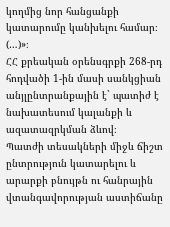կողմից նոր հանցանքի կատարումը կանխելու համար։ (…)»։
ՀՀ քրեական օրենսգրքի 268-րդ հոդվածի 1-ին մասի սանկցիան անյլընտրանքային է` պատիժ է նախատեսում կալանքի և ազատազրկման ձևով։
Պատժի տեսակների միջև ճիշտ ընտրություն կատարելու և արարքի բնույթն ու հանրային վտանգավորության աստիճանը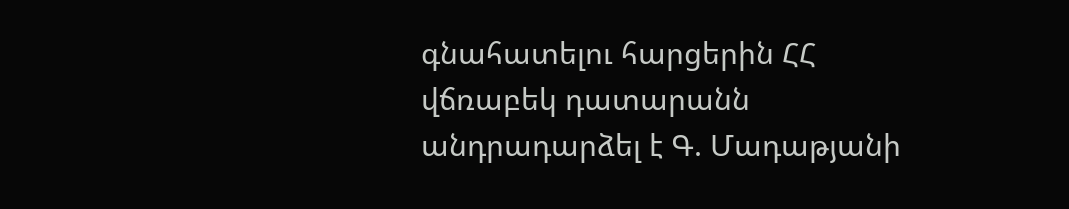գնահատելու հարցերին ՀՀ վճռաբեկ դատարանն անդրադարձել է Գ. Մադաթյանի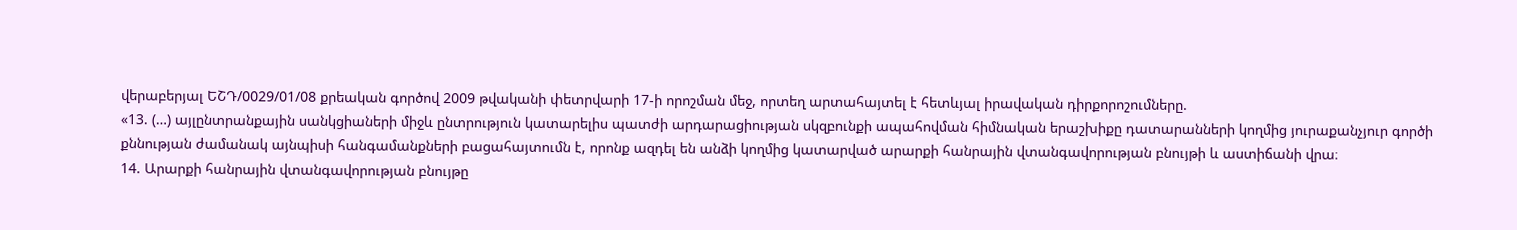վերաբերյալ ԵՇԴ/0029/01/08 քրեական գործով 2009 թվականի փետրվարի 17-ի որոշման մեջ, որտեղ արտահայտել է հետևյալ իրավական դիրքորոշումները.
«13. (…) այլընտրանքային սանկցիաների միջև ընտրություն կատարելիս պատժի արդարացիության սկզբունքի ապահովման հիմնական երաշխիքը դատարանների կողմից յուրաքանչյուր գործի քննության ժամանակ այնպիսի հանգամանքների բացահայտումն է, որոնք ազդել են անձի կողմից կատարված արարքի հանրային վտանգավորության բնույթի և աստիճանի վրա։
14. Արարքի հանրային վտանգավորության բնույթը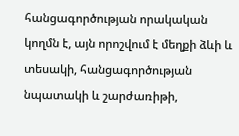հանցագործության որակական կողմն է, այն որոշվում է մեղքի ձևի և տեսակի, հանցագործության նպատակի և շարժառիթի,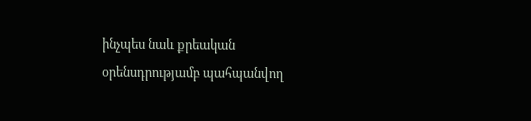ինչպես նաև քրեական օրենսդրությամբ պահպանվող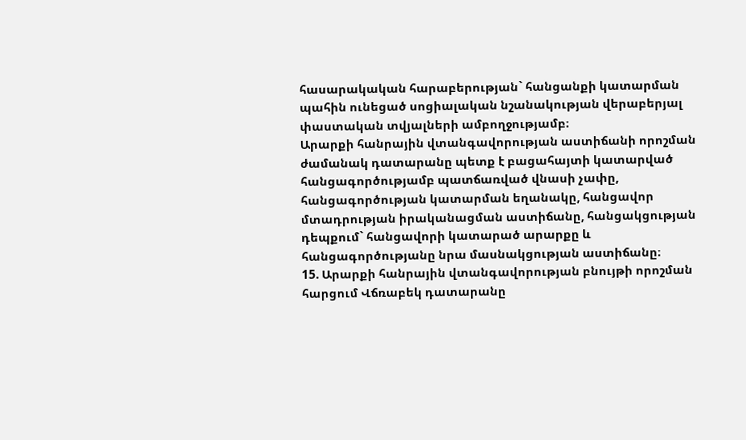հասարակական հարաբերության` հանցանքի կատարման պահին ունեցած սոցիալական նշանակության վերաբերյալ փաստական տվյալների ամբողջությամբ։
Արարքի հանրային վտանգավորության աստիճանի որոշման ժամանակ դատարանը պետք է բացահայտի կատարված հանցագործությամբ պատճառված վնասի չափը, հանցագործության կատարման եղանակը, հանցավոր մտադրության իրականացման աստիճանը, հանցակցության դեպքում` հանցավորի կատարած արարքը և հանցագործությանը նրա մասնակցության աստիճանը։
15. Արարքի հանրային վտանգավորության բնույթի որոշման հարցում Վճռաբեկ դատարանը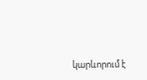կարևորում է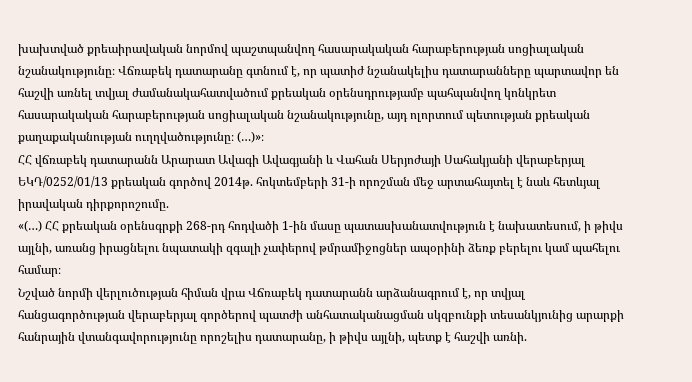խախտված քրեաիրավական նորմով պաշտպանվող հասարակական հարաբերության սոցիալական նշանակությունը։ Վճռաբեկ դատարանը գտնում է, որ պատիժ նշանակելիս դատարանները պարտավոր են հաշվի առնել տվյալ ժամանակահատվածում քրեական օրենսդրությամբ պահպանվող կոնկրետ հասարակական հարաբերության սոցիալական նշանակությունը, այդ ոլորտում պետության քրեական քաղաքականության ուղղվածությունը։ (…)»։
ՀՀ վճռաբեկ դատարանն Արարատ Ավագի Ավագյանի և Վահան Սերյոժայի Սահակյանի վերաբերյալ ԵԿԴ/0252/01/13 քրեական գործով 2014թ. հոկտեմբերի 31-ի որոշման մեջ արտահայտել է նաև հետևյալ իրավական դիրքորոշումը.
«(…) ՀՀ քրեական օրենսգրքի 268-րդ հոդվածի 1-ին մասը պատասխանատվություն է նախատեսում, ի թիվս այլնի, առանց իրացնելու նպատակի զգալի չափերով թմրամիջոցներ ապօրինի ձեռք բերելու կամ պահելու համար։
Նշված նորմի վերլուծության հիման վրա Վճռաբեկ դատարանն արձանագրում է, որ տվյալ հանցագործության վերաբերյալ գործերով պատժի անհատականացման սկզբունքի տեսանկյունից արարքի հանրային վտանգավորությունը որոշելիս դատարանը, ի թիվս այլնի, պետք է հաշվի առնի.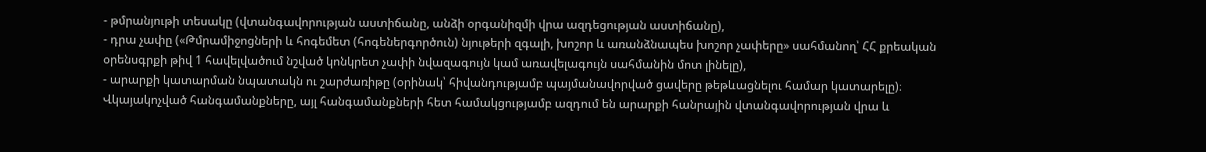- թմրանյութի տեսակը (վտանգավորության աստիճանը, անձի օրգանիզմի վրա ազդեցության աստիճանը),
- դրա չափը («Թմրամիջոցների և հոգեմետ (հոգեներգործուն) նյութերի զգալի, խոշոր և առանձնապես խոշոր չափերը» սահմանող՝ ՀՀ քրեական օրենսգրքի թիվ 1 հավելվածում նշված կոնկրետ չափի նվազագույն կամ առավելագույն սահմանին մոտ լինելը),
- արարքի կատարման նպատակն ու շարժառիթը (օրինակ՝ հիվանդությամբ պայմանավորված ցավերը թեթևացնելու համար կատարելը)։
Վկայակոչված հանգամանքները, այլ հանգամանքների հետ համակցությամբ ազդում են արարքի հանրային վտանգավորության վրա և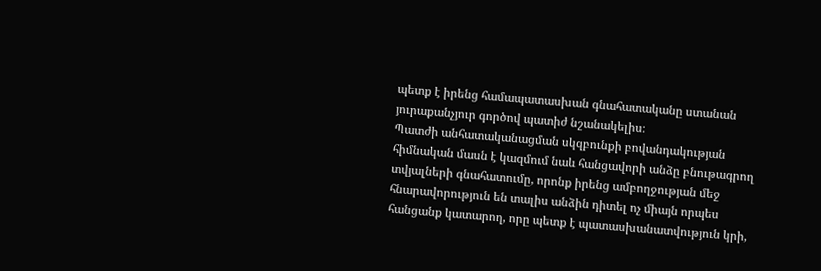պետք է իրենց համապատասխան գնահատականը ստանան յուրաքանչյուր գործով պատիժ նշանակելիս։
Պատժի անհատականացման սկզբունքի բովանդակության հիմնական մասն է կազմում նաև հանցավորի անձը բնութագրող տվյալների գնահատումը, որոնք իրենց ամբողջության մեջ հնարավորություն են տալիս անձին դիտել ոչ միայն որպես հանցանք կատարող, որը պետք է պատասխանատվություն կրի,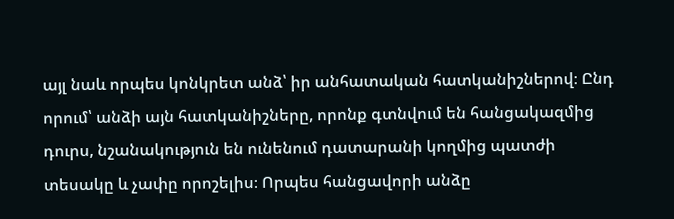այլ նաև որպես կոնկրետ անձ՝ իր անհատական հատկանիշներով։ Ընդ որում՝ անձի այն հատկանիշները, որոնք գտնվում են հանցակազմից դուրս, նշանակություն են ունենում դատարանի կողմից պատժի տեսակը և չափը որոշելիս։ Որպես հանցավորի անձը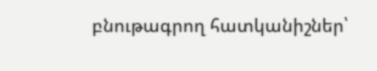բնութագրող հատկանիշներ՝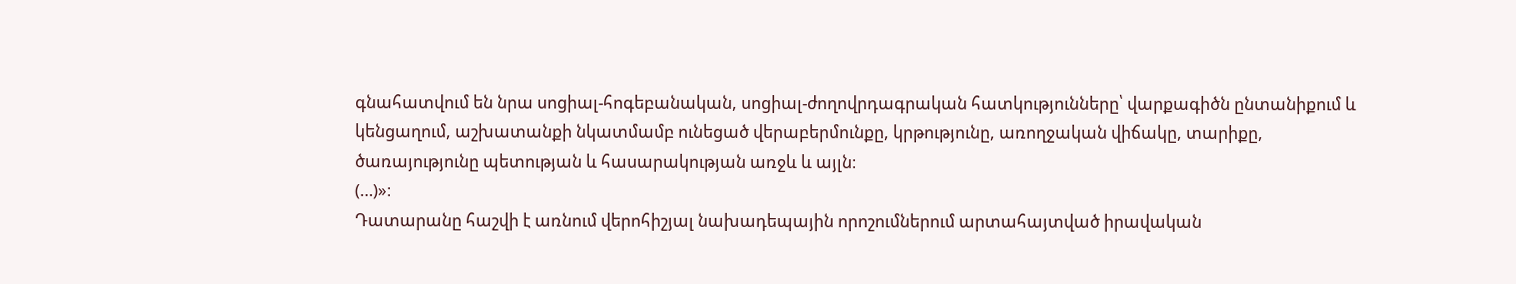գնահատվում են նրա սոցիալ-հոգեբանական, սոցիալ-ժողովրդագրական հատկությունները՝ վարքագիծն ընտանիքում և կենցաղում, աշխատանքի նկատմամբ ունեցած վերաբերմունքը, կրթությունը, առողջական վիճակը, տարիքը, ծառայությունը պետության և հասարակության առջև և այլն։
(…)»։
Դատարանը հաշվի է առնում վերոհիշյալ նախադեպային որոշումներում արտահայտված իրավական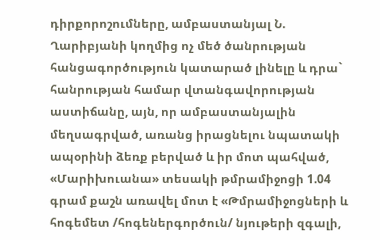դիրքորոշումները, ամբաստանյալ Ն. Ղարիբյանի կողմից ոչ մեծ ծանրության հանցագործություն կատարած լինելը և դրա` հանրության համար վտանգավորության աստիճանը, այն, որ ամբաստանյալին մեղսագրված, առանց իրացնելու նպատակի ապօրինի ձեռք բերված և իր մոտ պահված, «Մարիխուանա» տեսակի թմրամիջոցի 1.04 գրամ քաշն առավել մոտ է «Թմրամիջոցների և հոգեմետ /հոգեներգործուն/ նյութերի զգալի,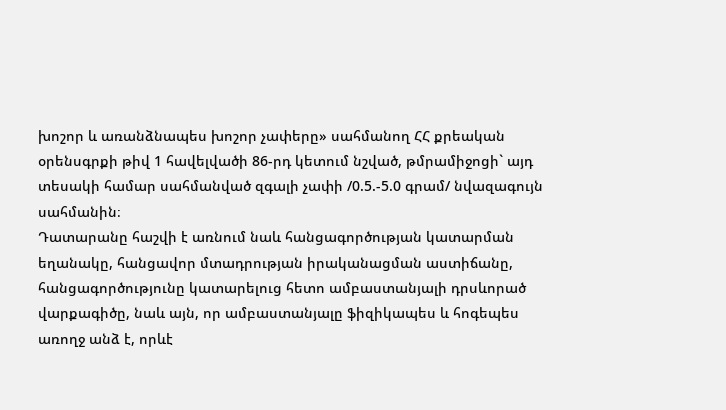խոշոր և առանձնապես խոշոր չափերը» սահմանող ՀՀ քրեական օրենսգրքի թիվ 1 հավելվածի 86-րդ կետում նշված, թմրամիջոցի` այդ տեսակի համար սահմանված զգալի չափի /0.5.-5.0 գրամ/ նվազագույն սահմանին։
Դատարանը հաշվի է առնում նաև հանցագործության կատարման եղանակը, հանցավոր մտադրության իրականացման աստիճանը, հանցագործությունը կատարելուց հետո ամբաստանյալի դրսևորած վարքագիծը, նաև այն, որ ամբաստանյալը ֆիզիկապես և հոգեպես առողջ անձ է, որևէ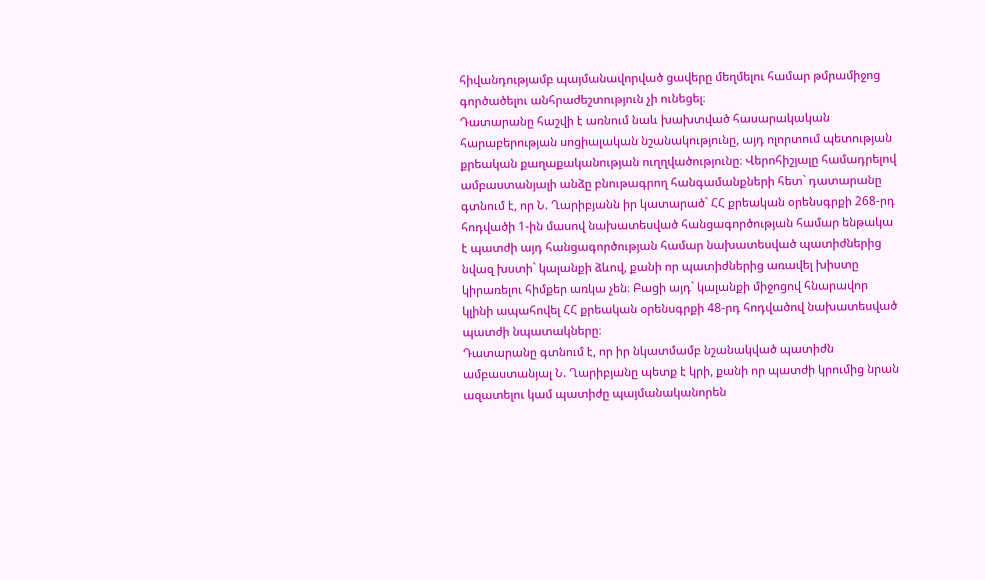հիվանդությամբ պայմանավորված ցավերը մեղմելու համար թմրամիջոց գործածելու անհրաժեշտություն չի ունեցել։
Դատարանը հաշվի է առնում նաև խախտված հասարակական հարաբերության սոցիալական նշանակությունը, այդ ոլորտում պետության քրեական քաղաքականության ուղղվածությունը։ Վերոհիշյալը համադրելով ամբաստանյալի անձը բնութագրող հանգամանքների հետ` դատարանը գտնում է, որ Ն. Ղարիբյանն իր կատարած` ՀՀ քրեական օրենսգրքի 268-րդ հոդվածի 1-ին մասով նախատեսված հանցագործության համար ենթակա է պատժի այդ հանցագործության համար նախատեսված պատիժներից նվազ խստի` կալանքի ձևով, քանի որ պատիժներից առավել խիստը կիրառելու հիմքեր առկա չեն։ Բացի այդ` կալանքի միջոցով հնարավոր կլինի ապահովել ՀՀ քրեական օրենսգրքի 48-րդ հոդվածով նախատեսված պատժի նպատակները։
Դատարանը գտնում է, որ իր նկատմամբ նշանակված պատիժն ամբաստանյալ Ն. Ղարիբյանը պետք է կրի, քանի որ պատժի կրումից նրան ազատելու կամ պատիժը պայմանականորեն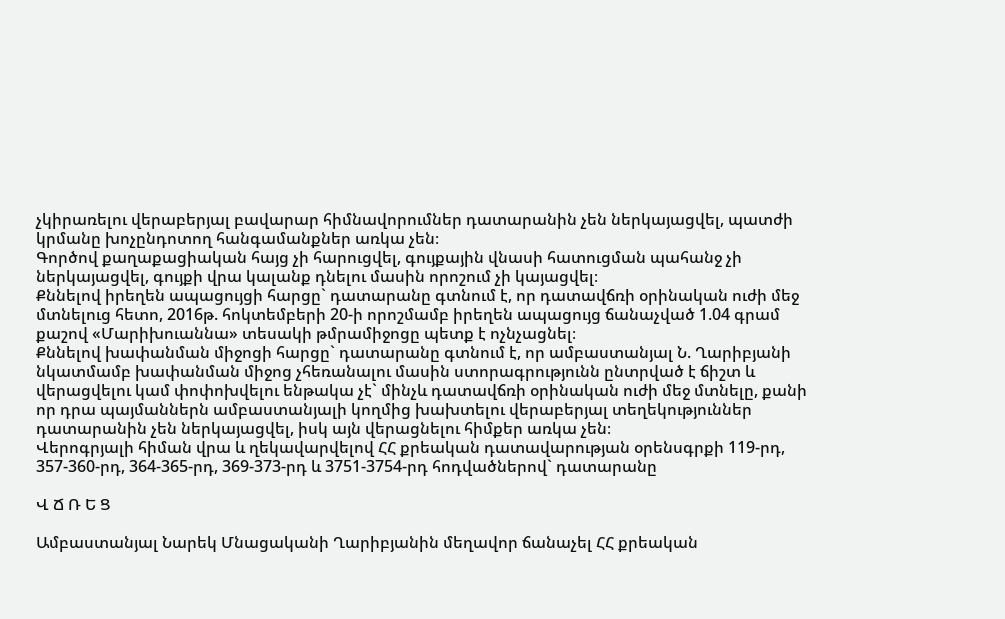չկիրառելու վերաբերյալ բավարար հիմնավորումներ դատարանին չեն ներկայացվել, պատժի կրմանը խոչընդոտող հանգամանքներ առկա չեն։
Գործով քաղաքացիական հայց չի հարուցվել, գույքային վնասի հատուցման պահանջ չի ներկայացվել, գույքի վրա կալանք դնելու մասին որոշում չի կայացվել։
Քննելով իրեղեն ապացույցի հարցը` դատարանը գտնում է, որ դատավճռի օրինական ուժի մեջ մտնելուց հետո, 2016թ. հոկտեմբերի 20-ի որոշմամբ իրեղեն ապացույց ճանաչված 1.04 գրամ քաշով «Մարիխուաննա» տեսակի թմրամիջոցը պետք է ոչնչացնել։
Քննելով խափանման միջոցի հարցը` դատարանը գտնում է, որ ամբաստանյալ Ն. Ղարիբյանի նկատմամբ խափանման միջոց չհեռանալու մասին ստորագրությունն ընտրված է ճիշտ և վերացվելու կամ փոփոխվելու ենթակա չէ` մինչև դատավճռի օրինական ուժի մեջ մտնելը, քանի որ դրա պայմաններն ամբաստանյալի կողմից խախտելու վերաբերյալ տեղեկություններ դատարանին չեն ներկայացվել, իսկ այն վերացնելու հիմքեր առկա չեն։
Վերոգրյալի հիման վրա և ղեկավարվելով ՀՀ քրեական դատավարության օրենսգրքի 119-րդ, 357-360-րդ, 364-365-րդ, 369-373-րդ և 3751-3754-րդ հոդվածներով` դատարանը

Վ Ճ Ռ Ե Ց

Ամբաստանյալ Նարեկ Մնացականի Ղարիբյանին մեղավոր ճանաչել ՀՀ քրեական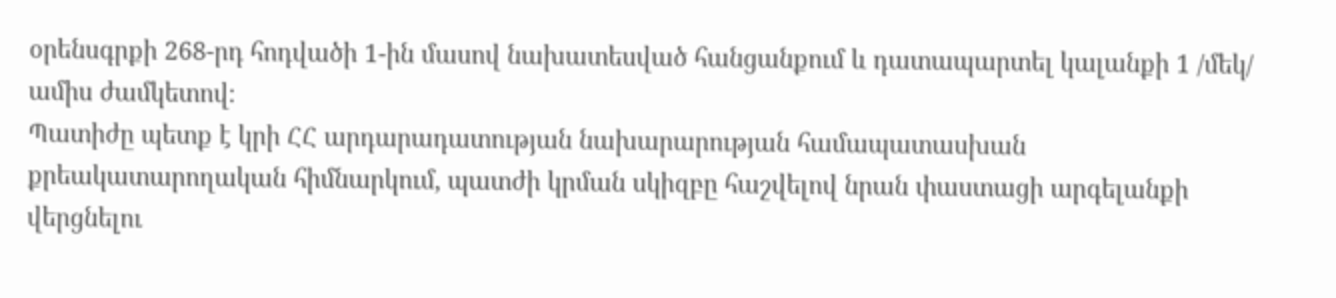օրենսգրքի 268-րդ հոդվածի 1-ին մասով նախատեսված հանցանքում և դատապարտել կալանքի 1 /մեկ/ ամիս ժամկետով։
Պատիժը պետք է կրի ՀՀ արդարադատության նախարարության համապատասխան քրեակատարողական հիմնարկում, պատժի կրման սկիզբը հաշվելով նրան փաստացի արգելանքի վերցնելու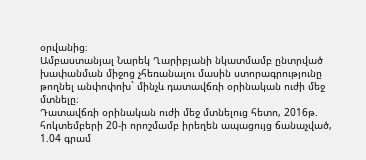օրվանից։
Ամբաստանյալ Նարեկ Ղարիբյանի նկատմամբ ընտրված խափանման միջոց չհեռանալու մասին ստորագրությունը թողնել անփոփոխ` մինչև դատավճռի օրինական ուժի մեջ մտնելը։
Դատավճռի օրինական ուժի մեջ մտնելուց հետո, 2016թ. հոկտեմբերի 20-ի որոշմամբ իրեղեն ապացույց ճանաչված, 1.04 գրամ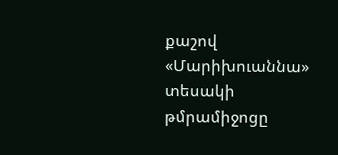քաշով «Մարիխուաննա» տեսակի թմրամիջոցը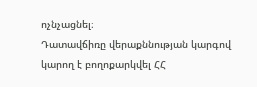ոչնչացնել։
Դատավճիռը վերաքննության կարգով կարող է բողոքարկվել ՀՀ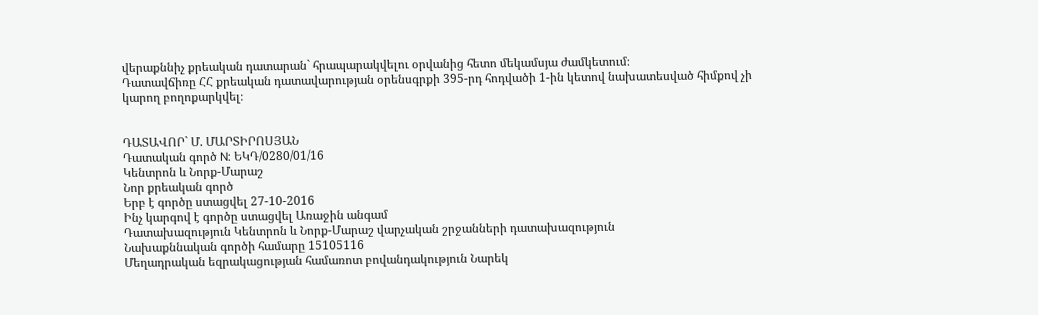վերաքննիչ քրեական դատարան` հրապարակվելու օրվանից հետո մեկամսյա ժամկետում։
Դատավճիռը ՀՀ քրեական դատավարության օրենսգրքի 395-րդ հոդվածի 1-ին կետով նախատեսված հիմքով չի կարող բողոքարկվել։


ԴԱՏԱՎՈՐ` Մ. ՄԱՐՏԻՐՈՍՅԱՆ
Դատական գործ N: ԵԿԴ/0280/01/16
Կենտրոն և Նորք-Մարաշ
Նոր քրեական գործ
Երբ է գործը ստացվել 27-10-2016
Ինչ կարգով է գործը ստացվել Առաջին անգամ
Դատախազություն Կենտրոն և Նորք-Մարաշ վարչական շրջանների դատախազություն
Նախաքննական գործի համարը 15105116
Մեղադրական եզրակացության համառոտ բովանդակություն Նարեկ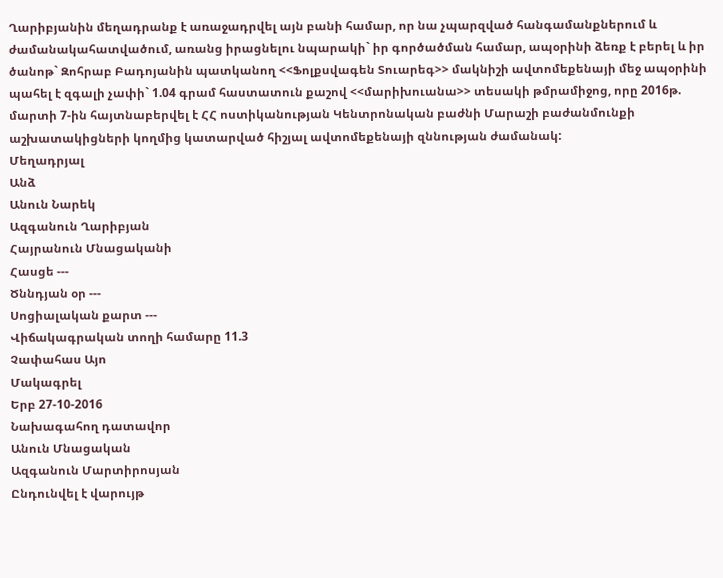Ղարիբյանին մեղադրանք է առաջադրվել այն բանի համար, որ նա չպարզված հանգամանքներում և ժամանակահատվածում, առանց իրացնելու նպարակի` իր գործածման համար, ապօրինի ձեռք է բերել և իր ծանոթ` Զոհրաբ Բադոյանին պատկանող <<Ֆոլքսվագեն Տուարեգ>> մակնիշի ավտոմեքենայի մեջ ապօրինի պահել է զգալի չափի` 1.04 գրամ հաստատուն քաշով <<մարիխուանա>> տեսակի թմրամիջոց, որը 2016թ. մարտի 7-ին հայտնաբերվել է ՀՀ ոստիկանության Կենտրոնական բաժնի Մարաշի բաժանմունքի աշխատակիցների կողմից կատարված հիշյալ ավտոմեքենայի զննության ժամանակ:
Մեղադրյալ
Անձ
Անուն Նարեկ
Ազգանուն Ղարիբյան
Հայրանուն Մնացականի
Հասցե ---
Ծննդյան օր ---
Սոցիալական քարտ ---
Վիճակագրական տողի համարը 11.3
Չափահաս Այո
Մակագրել
Երբ 27-10-2016
Նախագահող դատավոր
Անուն Մնացական
Ազգանուն Մարտիրոսյան
Ընդունվել է վարույթ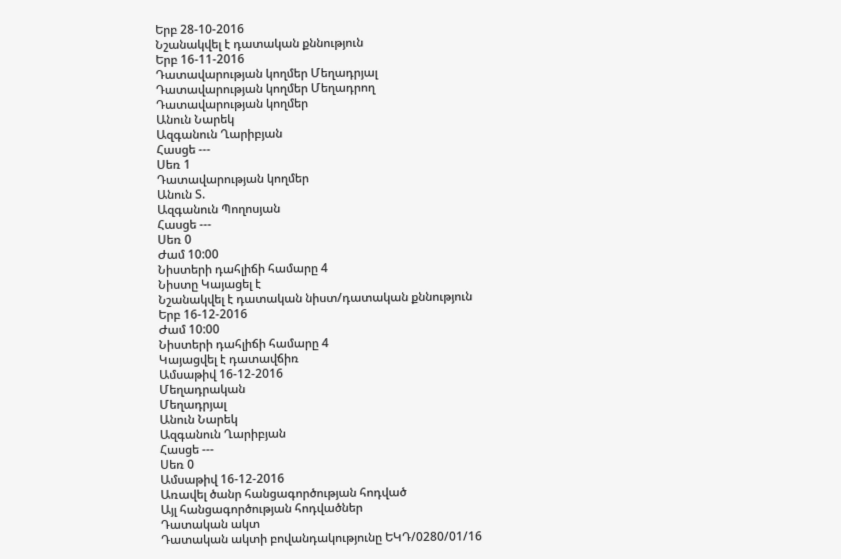Երբ 28-10-2016
Նշանակվել է դատական քննություն
Երբ 16-11-2016
Դատավարության կողմեր Մեղադրյալ
Դատավարության կողմեր Մեղադրող
Դատավարության կողմեր
Անուն Նարեկ
Ազգանուն Ղարիբյան
Հասցե ---
Սեռ 1
Դատավարության կողմեր
Անուն Տ.
Ազգանուն Պողոսյան
Հասցե ---
Սեռ 0
Ժամ 10:00
Նիստերի դահլիճի համարը 4
Նիստը Կայացել է
Նշանակվել է դատական նիստ/դատական քննություն
Երբ 16-12-2016
Ժամ 10:00
Նիստերի դահլիճի համարը 4
Կայացվել է դատավճիռ
Ամսաթիվ 16-12-2016
Մեղադրական
Մեղադրյալ
Անուն Նարեկ
Ազգանուն Ղարիբյան
Հասցե ---
Սեռ 0
Ամսաթիվ 16-12-2016
Առավել ծանր հանցագործության հոդված
Այլ հանցագործության հոդվածներ
Դատական ակտ
Դատական ակտի բովանդակությունը ԵԿԴ/0280/01/16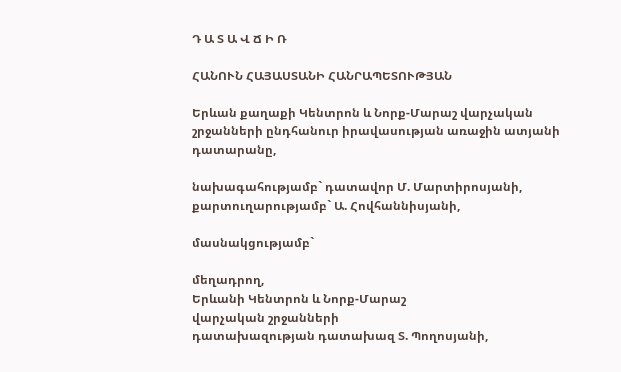Դ Ա Տ Ա Վ Ճ Ի Ռ

ՀԱՆՈՒՆ ՀԱՅԱՍՏԱՆԻ ՀԱՆՐԱՊԵՏՈՒԹՅԱՆ

Երևան քաղաքի Կենտրոն և Նորք-Մարաշ վարչական շրջանների ընդհանուր իրավասության առաջին ատյանի դատարանը,

նախագահությամբ` դատավոր Մ. Մարտիրոսյանի,
քարտուղարությամբ` Ա. Հովհաննիսյանի,

մասնակցությամբ`

մեղադրող,
Երևանի Կենտրոն և Նորք-Մարաշ
վարչական շրջանների
դատախազության դատախազ Տ. Պողոսյանի,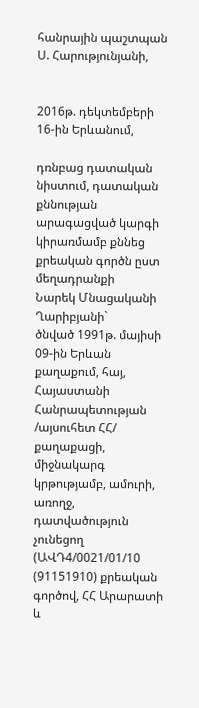հանրային պաշտպան Ս. Հարությունյանի,


2016թ. դեկտեմբերի 16-ին Երևանում,

դռնբաց դատական նիստում, դատական քննության արագացված կարգի կիրառմամբ քննեց քրեական գործն ըստ մեղադրանքի
Նարեկ Մնացականի Ղարիբյանի`
ծնված 1991թ. մայիսի 09-ին Երևան քաղաքում, հայ, Հայաստանի Հանրապետության /այսուհետ ՀՀ/ քաղաքացի, միջնակարգ կրթությամբ, ամուրի, առողջ, դատվածություն չունեցող (ԱՎԴ4/0021/01/10 (91151910) քրեական գործով, ՀՀ Արարատի և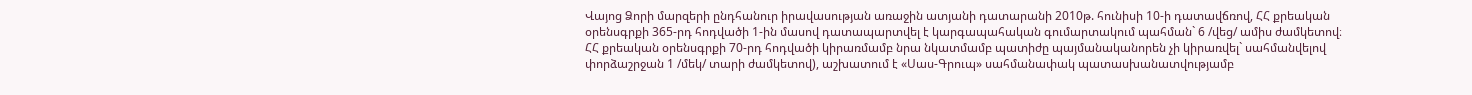Վայոց Ձորի մարզերի ընդհանուր իրավասության առաջին ատյանի դատարանի 2010թ. հունիսի 10-ի դատավճռով, ՀՀ քրեական օրենսգրքի 365-րդ հոդվածի 1-ին մասով դատապարտվել է կարգապահական գումարտակում պահման` 6 /վեց/ ամիս ժամկետով։ ՀՀ քրեական օրենսգրքի 70-րդ հոդվածի կիրառմամբ նրա նկատմամբ պատիժը պայմանականորեն չի կիրառվել` սահմանվելով փորձաշրջան 1 /մեկ/ տարի ժամկետով), աշխատում է «Սաս-Գրուպ» սահմանափակ պատասխանատվությամբ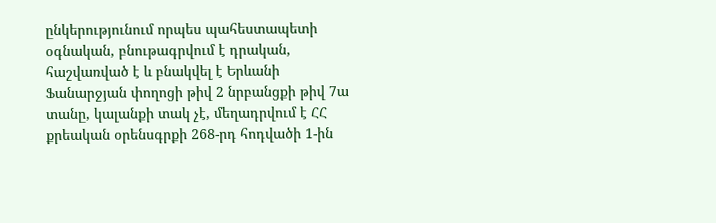ընկերությունում որպես պահեստապետի օգնական, բնութագրվում է դրական, հաշվառված է և բնակվել է Երևանի Ֆանարջյան փողոցի թիվ 2 նրբանցքի թիվ 7ա տանը, կալանքի տակ չէ, մեղադրվում է ՀՀ քրեական օրենսգրքի 268-րդ հոդվածի 1-ին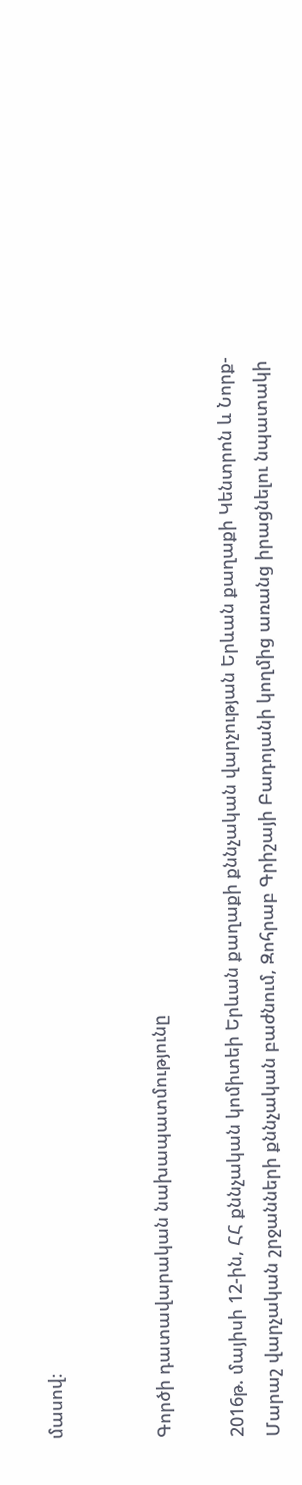մասով։


Գործի դատավարական նախապատմությունը

2016թ. մայիսի 12-ին, ՀՀ քննչական կոմիտեի Երևան քաղաքի քննչական վարչության Երևան քաղաքի Կենտրոն և Նորք-Մարաշ վարչական շրջանների քննչական բաժնում, Զոհրաբ Գրիշայի Բադոյանի կողմից առանց իրացնելու նպատակի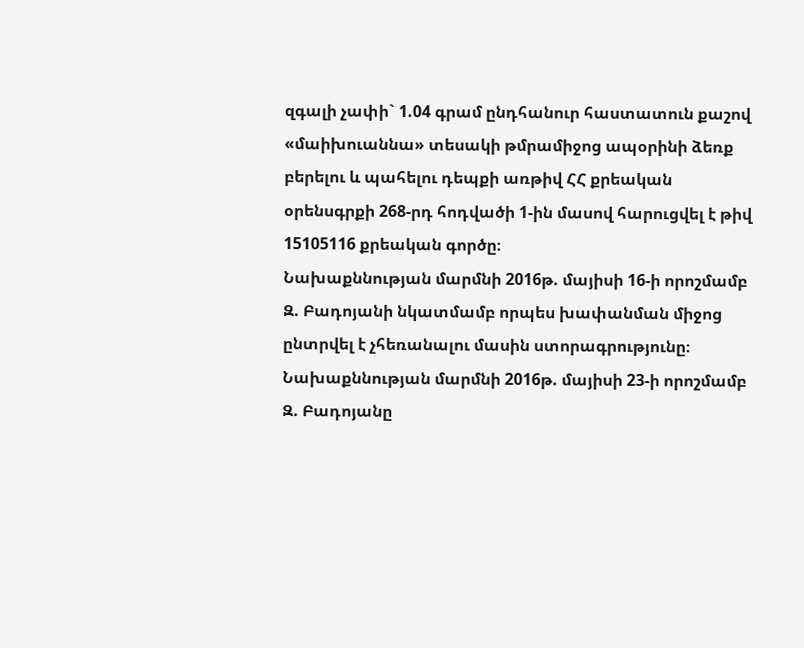զգալի չափի` 1.04 գրամ ընդհանուր հաստատուն քաշով «մաիխուաննա» տեսակի թմրամիջոց ապօրինի ձեռք բերելու և պահելու դեպքի առթիվ ՀՀ քրեական օրենսգրքի 268-րդ հոդվածի 1-ին մասով հարուցվել է թիվ 15105116 քրեական գործը։
Նախաքննության մարմնի 2016թ. մայիսի 16-ի որոշմամբ Զ. Բադոյանի նկատմամբ որպես խափանման միջոց ընտրվել է չհեռանալու մասին ստորագրությունը։
Նախաքննության մարմնի 2016թ. մայիսի 23-ի որոշմամբ Զ. Բադոյանը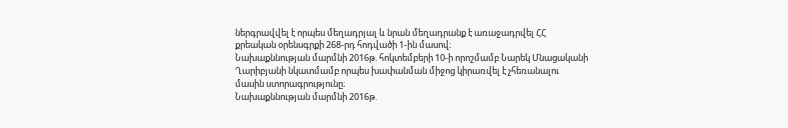ներգրավվել է որպես մեղադրյալ և նրան մեղադրանք է առաջադրվել ՀՀ քրեական օրենսգրքի 268-րդ հոդվածի 1-ին մասով։
Նախաքննության մարմնի 2016թ. հոկտեմբերի 10-ի որոշմամբ Նարեկ Մնացականի Ղարիբյանի նկատմամբ որպես խափանման միջոց կիրառվել է չհեռանալու մասին ստորագրությունը։
Նախաքննության մարմնի 2016թ.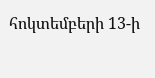հոկտեմբերի 13-ի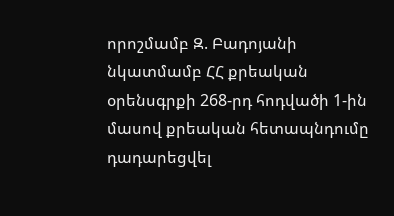որոշմամբ Զ. Բադոյանի նկատմամբ ՀՀ քրեական օրենսգրքի 268-րդ հոդվածի 1-ին մասով քրեական հետապնդումը դադարեցվել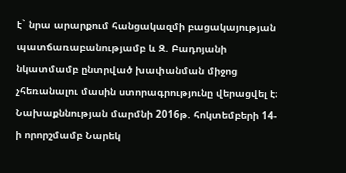է` նրա արարքում հանցակազմի բացակայության պատճառաբանությամբ և Զ. Բադոյանի նկատմամբ ընտրված խափանման միջոց չհեռանալու մասին ստորագրությունը վերացվել է։
Նախաքննության մարմնի 2016թ. հոկտեմբերի 14-ի որորշմամբ Նարեկ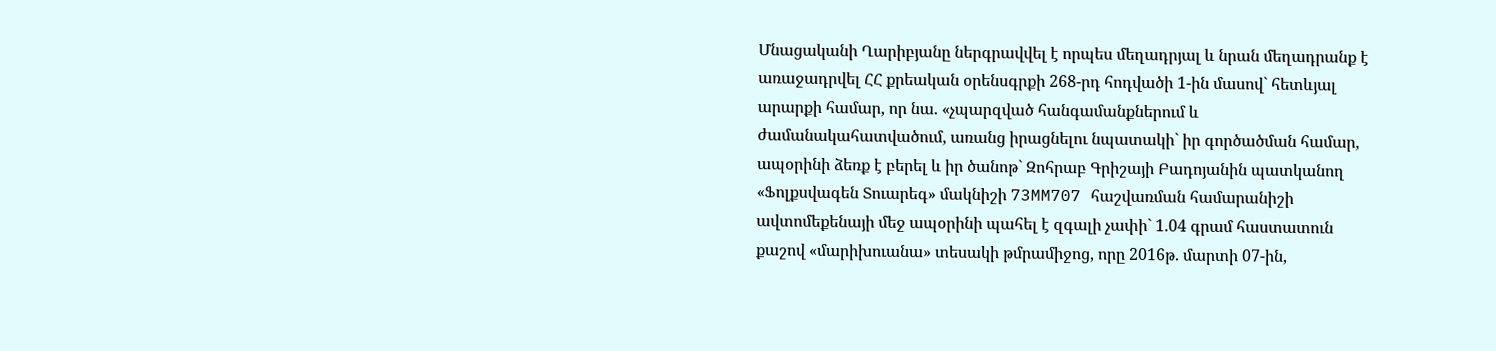Մնացականի Ղարիբյանը ներգրավվել է որպես մեղադրյալ և նրան մեղադրանք է առաջադրվել ՀՀ քրեական օրենսգրքի 268-րդ հոդվածի 1-ին մասով` հետևյալ արարքի համար, որ նա. «չպարզված հանգամանքներում և ժամանակահատվածում, առանց իրացնելու նպատակի` իր գործածման համար, ապօրինի ձեռք է բերել և իր ծանոթ` Զոհրաբ Գրիշայի Բադոյանին պատկանող «Ֆոլքսվագեն Տուարեգ» մակնիշի 73MM707 հաշվառման համարանիշի ավտոմեքենայի մեջ ապօրինի պահել է զգալի չափի` 1.04 գրամ հաստատուն քաշով «մարիխուանա» տեսակի թմրամիջոց, որը 2016թ. մարտի 07-ին,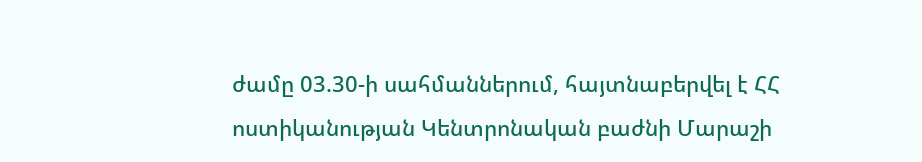ժամը 03.30-ի սահմաններում, հայտնաբերվել է ՀՀ ոստիկանության Կենտրոնական բաժնի Մարաշի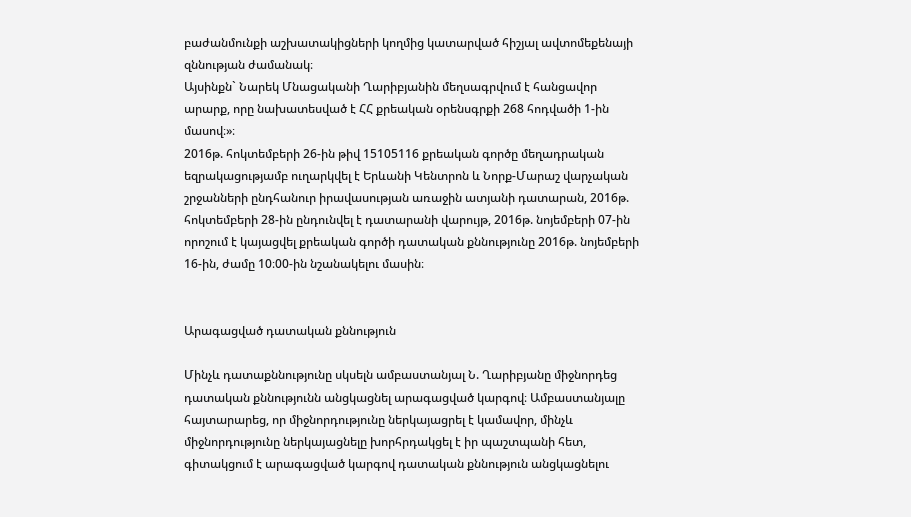բաժանմունքի աշխատակիցների կողմից կատարված հիշյալ ավտոմեքենայի զննության ժամանակ։
Այսինքն` Նարեկ Մնացականի Ղարիբյանին մեղսագրվում է հանցավոր արարք, որը նախատեսված է ՀՀ քրեական օրենսգրքի 268 հոդվածի 1-ին մասով։»։
2016թ. հոկտեմբերի 26-ին թիվ 15105116 քրեական գործը մեղադրական եզրակացությամբ ուղարկվել է Երևանի Կենտրոն և Նորք-Մարաշ վարչական շրջանների ընդհանուր իրավասության առաջին ատյանի դատարան, 2016թ. հոկտեմբերի 28-ին ընդունվել է դատարանի վարույթ, 2016թ. նոյեմբերի 07-ին որոշում է կայացվել քրեական գործի դատական քննությունը 2016թ. նոյեմբերի 16-ին, ժամը 10։00-ին նշանակելու մասին։


Արագացված դատական քննություն

Մինչև դատաքննությունը սկսելն ամբաստանյալ Ն. Ղարիբյանը միջնորդեց դատական քննությունն անցկացնել արագացված կարգով։ Ամբաստանյալը հայտարարեց, որ միջնորդությունը ներկայացրել է կամավոր, մինչև միջնորդությունը ներկայացնելը խորհրդակցել է իր պաշտպանի հետ, գիտակցում է արագացված կարգով դատական քննություն անցկացնելու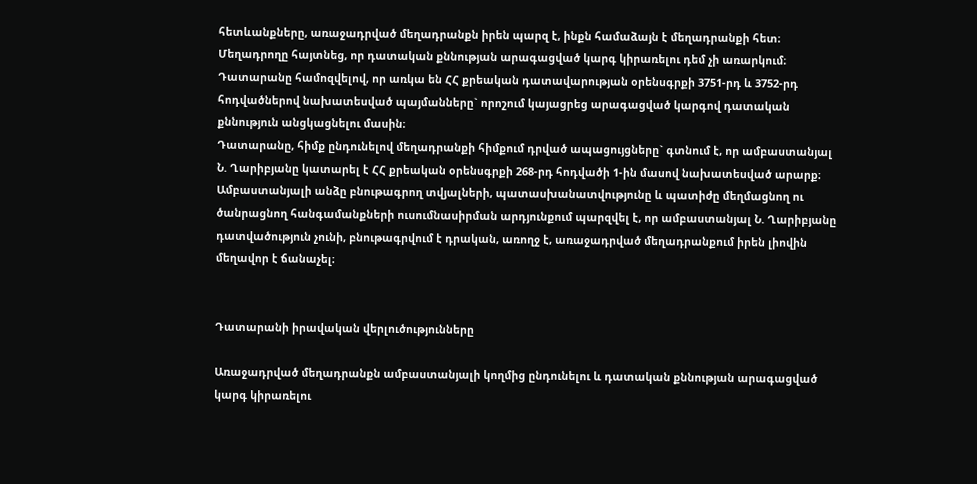հետևանքները, առաջադրված մեղադրանքն իրեն պարզ է, ինքն համաձայն է մեղադրանքի հետ։
Մեղադրողը հայտնեց, որ դատական քննության արագացված կարգ կիրառելու դեմ չի առարկում։
Դատարանը համոզվելով, որ առկա են ՀՀ քրեական դատավարության օրենսգրքի 3751-րդ և 3752-րդ հոդվածներով նախատեսված պայմանները` որոշում կայացրեց արագացված կարգով դատական քննություն անցկացնելու մասին։
Դատարանը, հիմք ընդունելով մեղադրանքի հիմքում դրված ապացույցները` գտնում է, որ ամբաստանյալ Ն. Ղարիբյանը կատարել է ՀՀ քրեական օրենսգրքի 268-րդ հոդվածի 1-ին մասով նախատեսված արարք։
Ամբաստանյալի անձը բնութագրող տվյալների, պատասխանատվությունը և պատիժը մեղմացնող ու ծանրացնող հանգամանքների ուսումնասիրման արդյունքում պարզվել է, որ ամբաստանյալ Ն. Ղարիբյանը դատվածություն չունի, բնութագրվում է դրական, առողջ է, առաջադրված մեղադրանքում իրեն լիովին մեղավոր է ճանաչել։


Դատարանի իրավական վերլուծությունները

Առաջադրված մեղադրանքն ամբաստանյալի կողմից ընդունելու և դատական քննության արագացված կարգ կիրառելու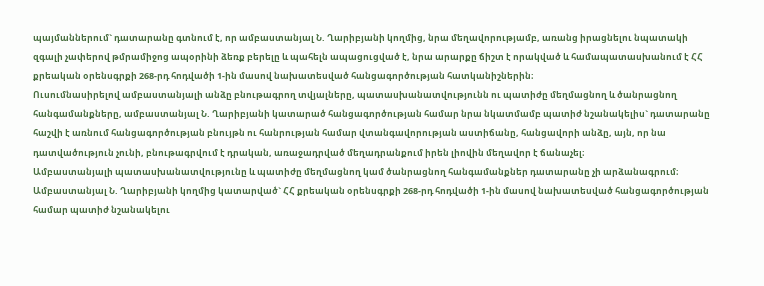պայմաններում` դատարանը գտնում է, որ ամբաստանյալ Ն. Ղարիբյանի կողմից, նրա մեղավորությամբ, առանց իրացնելու նպատակի զգալի չափերով թմրամիջոց ապօրինի ձեռք բերելը և պահելն ապացուցված է, նրա արարքը ճիշտ է որակված և համապատասխանում է ՀՀ քրեական օրենսգրքի 268-րդ հոդվածի 1-ին մասով նախատեսված հանցագործության հատկանիշներին։
Ուսումնասիրելով ամբաստանյալի անձը բնութագրող տվյալները, պատասխանատվությունն ու պատիժը մեղմացնող և ծանրացնող հանգամանքները, ամբաստանյալ Ն. Ղարիբյանի կատարած հանցագործության համար նրա նկատմամբ պատիժ նշանակելիս` դատարանը հաշվի է առնում հանցագործության բնույթն ու հանրության համար վտանգավորության աստիճանը, հանցավորի անձը, այն, որ նա դատվածություն չունի, բնութագրվում է դրական, առաջադրված մեղադրանքում իրեն լիովին մեղավոր է ճանաչել։
Ամբաստանյալի պատասխանատվությունը և պատիժը մեղմացնող կամ ծանրացնող հանգամանքներ դատարանը չի արձանագրում։
Ամբաստանյալ Ն. Ղարիբյանի կողմից կատարված` ՀՀ քրեական օրենսգրքի 268-րդ հոդվածի 1-ին մասով նախատեսված հանցագործության համար պատիժ նշանակելու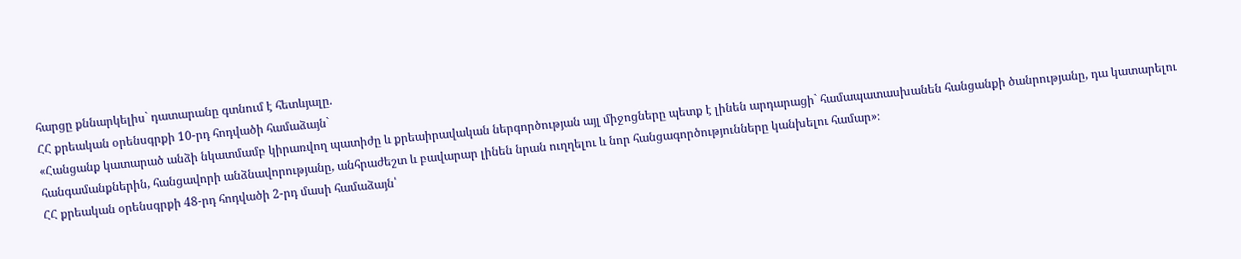հարցը քննարկելիս` դատարանը գտնում է հետևյալը.
ՀՀ քրեական օրենսգրքի 10-րդ հոդվածի համաձայն`
«Հանցանք կատարած անձի նկատմամբ կիրառվող պատիժը և քրեաիրավական ներգործության այլ միջոցները պետք է լինեն արդարացի` համապատասխանեն հանցանքի ծանրությանը, դա կատարելու հանգամանքներին, հանցավորի անձնավորությանը, անհրաժեշտ և բավարար լինեն նրան ուղղելու և նոր հանցագործությունները կանխելու համար»։
ՀՀ քրեական օրենսգրքի 48-րդ հոդվածի 2-րդ մասի համաձայն՝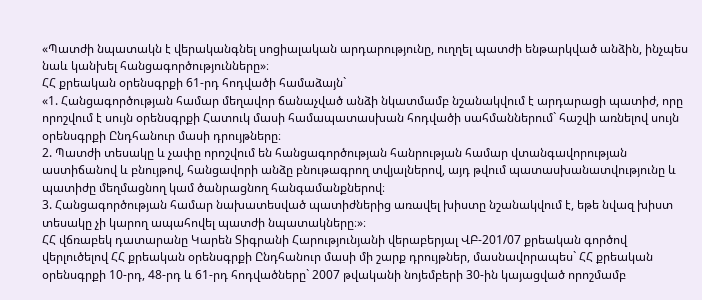«Պատժի նպատակն է վերականգնել սոցիալական արդարությունը, ուղղել պատժի ենթարկված անձին, ինչպես նաև կանխել հանցագործությունները»։
ՀՀ քրեական օրենսգրքի 61-րդ հոդվածի համաձայն`
«1. Հանցագործության համար մեղավոր ճանաչված անձի նկատմամբ նշանակվում է արդարացի պատիժ, որը որոշվում է սույն օրենսգրքի Հատուկ մասի համապատասխան հոդվածի սահմաններում` հաշվի առնելով սույն օրենսգրքի Ընդհանուր մասի դրույթները։
2. Պատժի տեսակը և չափը որոշվում են հանցագործության հանրության համար վտանգավորության աստիճանով և բնույթով, հանցավորի անձը բնութագրող տվյալներով, այդ թվում պատասխանատվությունը և պատիժը մեղմացնող կամ ծանրացնող հանգամանքներով։
3. Հանցագործության համար նախատեսված պատիժներից առավել խիստը նշանակվում է, եթե նվազ խիստ տեսակը չի կարող ապահովել պատժի նպատակները։»։
ՀՀ վճռաբեկ դատարանը Կարեն Տիգրանի Հարությունյանի վերաբերյալ ՎԲ-201/07 քրեական գործով վերլուծելով ՀՀ քրեական օրենսգրքի Ընդհանուր մասի մի շարք դրույթներ, մասնավորապես` ՀՀ քրեական օրենսգրքի 10-րդ, 48-րդ և 61-րդ հոդվածները` 2007 թվականի նոյեմբերի 30-ին կայացված որոշմամբ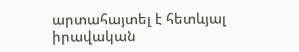արտահայտել է հետևյալ իրավական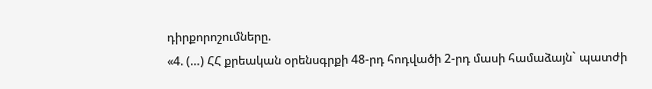դիրքորոշումները.
«4. (…) ՀՀ քրեական օրենսգրքի 48-րդ հոդվածի 2-րդ մասի համաձայն` պատժի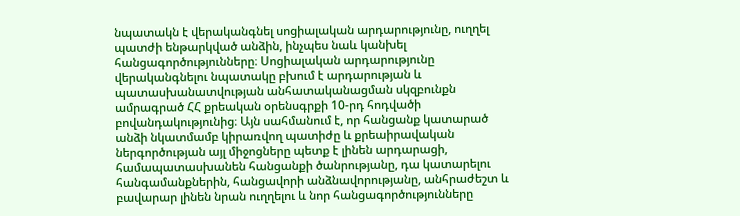նպատակն է վերականգնել սոցիալական արդարությունը, ուղղել պատժի ենթարկված անձին, ինչպես նաև կանխել հանցագործությունները։ Սոցիալական արդարությունը վերականգնելու նպատակը բխում է արդարության և պատասխանատվության անհատականացման սկզբունքն ամրագրած ՀՀ քրեական օրենսգրքի 10-րդ հոդվածի բովանդակությունից։ Այն սահմանում է, որ հանցանք կատարած անձի նկատմամբ կիրառվող պատիժը և քրեաիրավական ներգործության այլ միջոցները պետք է լինեն արդարացի, համապատասխանեն հանցանքի ծանրությանը, դա կատարելու հանգամանքներին, հանցավորի անձնավորությանը, անհրաժեշտ և բավարար լինեն նրան ուղղելու և նոր հանցագործությունները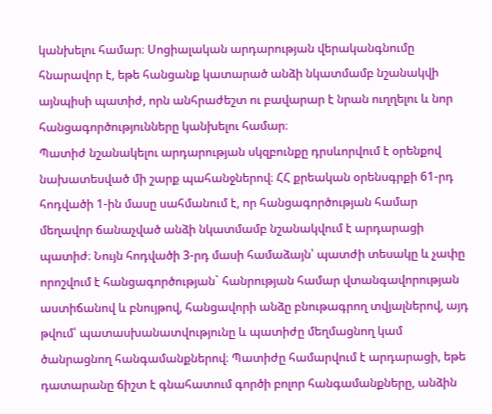կանխելու համար։ Սոցիալական արդարության վերականգնումը հնարավոր է, եթե հանցանք կատարած անձի նկատմամբ նշանակվի այնպիսի պատիժ, որն անհրաժեշտ ու բավարար է նրան ուղղելու և նոր հանցագործությունները կանխելու համար։
Պատիժ նշանակելու արդարության սկզբունքը դրսևորվում է օրենքով նախատեսված մի շարք պահանջներով։ ՀՀ քրեական օրենսգրքի 61-րդ հոդվածի 1-ին մասը սահմանում է, որ հանցագործության համար մեղավոր ճանաչված անձի նկատմամբ նշանակվում է արդարացի պատիժ։ Նույն հոդվածի 3-րդ մասի համաձայն՝ պատժի տեսակը և չափը որոշվում է հանցագործության` հանրության համար վտանգավորության աստիճանով և բնույթով, հանցավորի անձը բնութագրող տվյալներով, այդ թվում՝ պատասխանատվությունը և պատիժը մեղմացնող կամ ծանրացնող հանգամանքներով։ Պատիժը համարվում է արդարացի, եթե դատարանը ճիշտ է գնահատում գործի բոլոր հանգամանքները, անձին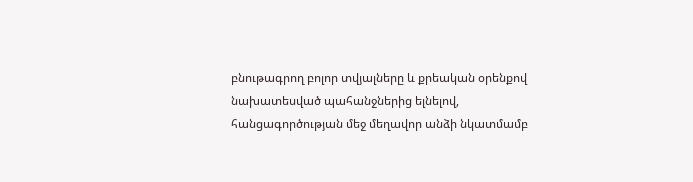բնութագրող բոլոր տվյալները և քրեական օրենքով նախատեսված պահանջներից ելնելով, հանցագործության մեջ մեղավոր անձի նկատմամբ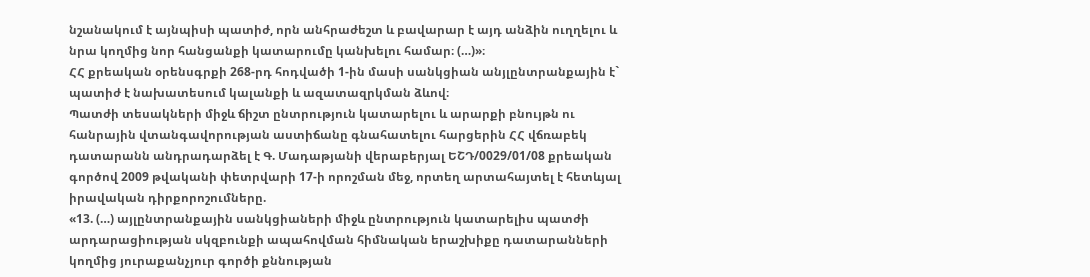նշանակում է այնպիսի պատիժ, որն անհրաժեշտ և բավարար է այդ անձին ուղղելու և նրա կողմից նոր հանցանքի կատարումը կանխելու համար։ (…)»։
ՀՀ քրեական օրենսգրքի 268-րդ հոդվածի 1-ին մասի սանկցիան անյլընտրանքային է` պատիժ է նախատեսում կալանքի և ազատազրկման ձևով։
Պատժի տեսակների միջև ճիշտ ընտրություն կատարելու և արարքի բնույթն ու հանրային վտանգավորության աստիճանը գնահատելու հարցերին ՀՀ վճռաբեկ դատարանն անդրադարձել է Գ. Մադաթյանի վերաբերյալ ԵՇԴ/0029/01/08 քրեական գործով 2009 թվականի փետրվարի 17-ի որոշման մեջ, որտեղ արտահայտել է հետևյալ իրավական դիրքորոշումները.
«13. (…) այլընտրանքային սանկցիաների միջև ընտրություն կատարելիս պատժի արդարացիության սկզբունքի ապահովման հիմնական երաշխիքը դատարանների կողմից յուրաքանչյուր գործի քննության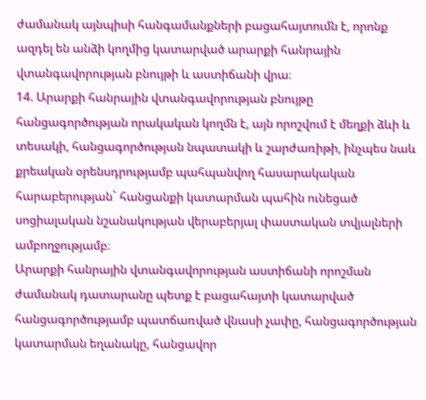ժամանակ այնպիսի հանգամանքների բացահայտումն է, որոնք ազդել են անձի կողմից կատարված արարքի հանրային վտանգավորության բնույթի և աստիճանի վրա։
14. Արարքի հանրային վտանգավորության բնույթը հանցագործության որակական կողմն է, այն որոշվում է մեղքի ձևի և տեսակի, հանցագործության նպատակի և շարժառիթի, ինչպես նաև քրեական օրենսդրությամբ պահպանվող հասարակական հարաբերության` հանցանքի կատարման պահին ունեցած սոցիալական նշանակության վերաբերյալ փաստական տվյալների ամբողջությամբ։
Արարքի հանրային վտանգավորության աստիճանի որոշման ժամանակ դատարանը պետք է բացահայտի կատարված հանցագործությամբ պատճառված վնասի չափը, հանցագործության կատարման եղանակը, հանցավոր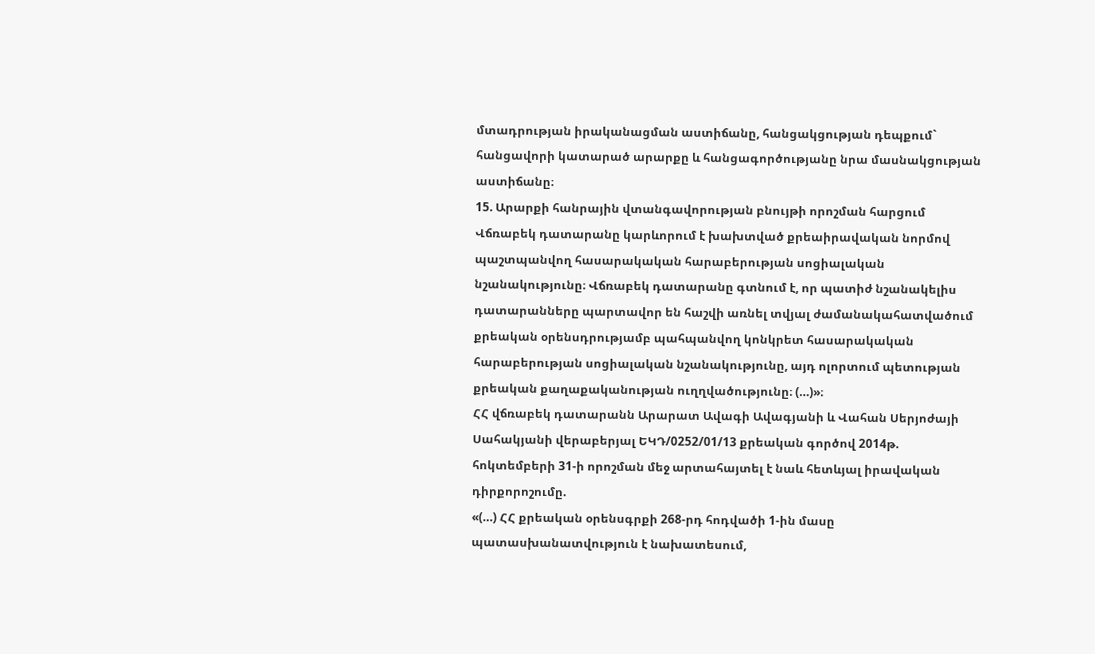մտադրության իրականացման աստիճանը, հանցակցության դեպքում` հանցավորի կատարած արարքը և հանցագործությանը նրա մասնակցության աստիճանը։
15. Արարքի հանրային վտանգավորության բնույթի որոշման հարցում Վճռաբեկ դատարանը կարևորում է խախտված քրեաիրավական նորմով պաշտպանվող հասարակական հարաբերության սոցիալական նշանակությունը։ Վճռաբեկ դատարանը գտնում է, որ պատիժ նշանակելիս դատարանները պարտավոր են հաշվի առնել տվյալ ժամանակահատվածում քրեական օրենսդրությամբ պահպանվող կոնկրետ հասարակական հարաբերության սոցիալական նշանակությունը, այդ ոլորտում պետության քրեական քաղաքականության ուղղվածությունը։ (…)»։
ՀՀ վճռաբեկ դատարանն Արարատ Ավագի Ավագյանի և Վահան Սերյոժայի Սահակյանի վերաբերյալ ԵԿԴ/0252/01/13 քրեական գործով 2014թ. հոկտեմբերի 31-ի որոշման մեջ արտահայտել է նաև հետևյալ իրավական դիրքորոշումը.
«(…) ՀՀ քրեական օրենսգրքի 268-րդ հոդվածի 1-ին մասը պատասխանատվություն է նախատեսում,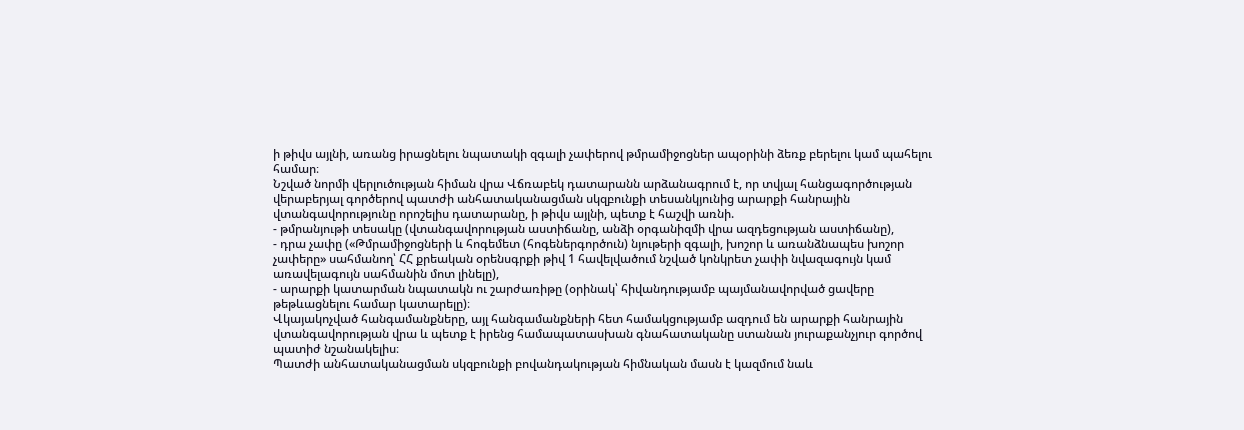ի թիվս այլնի, առանց իրացնելու նպատակի զգալի չափերով թմրամիջոցներ ապօրինի ձեռք բերելու կամ պահելու համար։
Նշված նորմի վերլուծության հիման վրա Վճռաբեկ դատարանն արձանագրում է, որ տվյալ հանցագործության վերաբերյալ գործերով պատժի անհատականացման սկզբունքի տեսանկյունից արարքի հանրային վտանգավորությունը որոշելիս դատարանը, ի թիվս այլնի, պետք է հաշվի առնի.
- թմրանյութի տեսակը (վտանգավորության աստիճանը, անձի օրգանիզմի վրա ազդեցության աստիճանը),
- դրա չափը («Թմրամիջոցների և հոգեմետ (հոգեներգործուն) նյութերի զգալի, խոշոր և առանձնապես խոշոր չափերը» սահմանող՝ ՀՀ քրեական օրենսգրքի թիվ 1 հավելվածում նշված կոնկրետ չափի նվազագույն կամ առավելագույն սահմանին մոտ լինելը),
- արարքի կատարման նպատակն ու շարժառիթը (օրինակ՝ հիվանդությամբ պայմանավորված ցավերը թեթևացնելու համար կատարելը)։
Վկայակոչված հանգամանքները, այլ հանգամանքների հետ համակցությամբ ազդում են արարքի հանրային վտանգավորության վրա և պետք է իրենց համապատասխան գնահատականը ստանան յուրաքանչյուր գործով պատիժ նշանակելիս։
Պատժի անհատականացման սկզբունքի բովանդակության հիմնական մասն է կազմում նաև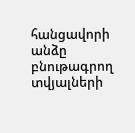հանցավորի անձը բնութագրող տվյալների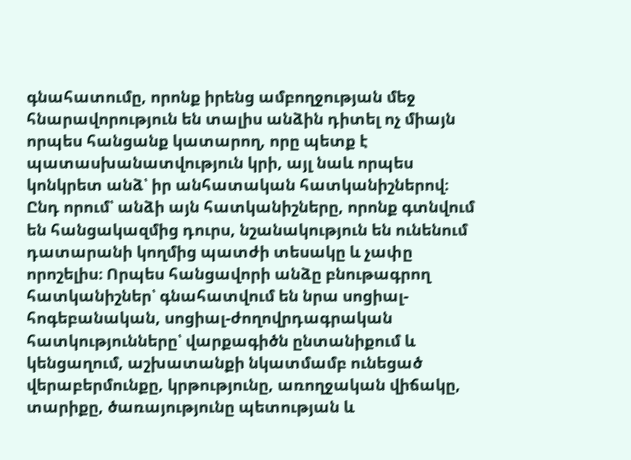գնահատումը, որոնք իրենց ամբողջության մեջ հնարավորություն են տալիս անձին դիտել ոչ միայն որպես հանցանք կատարող, որը պետք է պատասխանատվություն կրի, այլ նաև որպես կոնկրետ անձ՝ իր անհատական հատկանիշներով։ Ընդ որում՝ անձի այն հատկանիշները, որոնք գտնվում են հանցակազմից դուրս, նշանակություն են ունենում դատարանի կողմից պատժի տեսակը և չափը որոշելիս։ Որպես հանցավորի անձը բնութագրող հատկանիշներ՝ գնահատվում են նրա սոցիալ-հոգեբանական, սոցիալ-ժողովրդագրական հատկությունները՝ վարքագիծն ընտանիքում և կենցաղում, աշխատանքի նկատմամբ ունեցած վերաբերմունքը, կրթությունը, առողջական վիճակը, տարիքը, ծառայությունը պետության և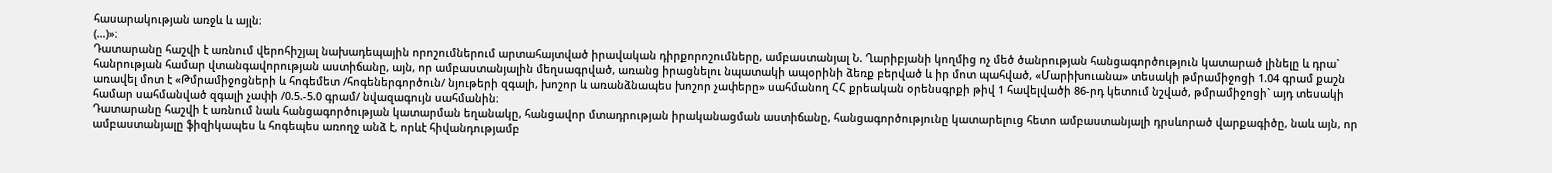հասարակության առջև և այլն։
(…)»։
Դատարանը հաշվի է առնում վերոհիշյալ նախադեպային որոշումներում արտահայտված իրավական դիրքորոշումները, ամբաստանյալ Ն. Ղարիբյանի կողմից ոչ մեծ ծանրության հանցագործություն կատարած լինելը և դրա` հանրության համար վտանգավորության աստիճանը, այն, որ ամբաստանյալին մեղսագրված, առանց իրացնելու նպատակի ապօրինի ձեռք բերված և իր մոտ պահված, «Մարիխուանա» տեսակի թմրամիջոցի 1.04 գրամ քաշն առավել մոտ է «Թմրամիջոցների և հոգեմետ /հոգեներգործուն/ նյութերի զգալի, խոշոր և առանձնապես խոշոր չափերը» սահմանող ՀՀ քրեական օրենսգրքի թիվ 1 հավելվածի 86-րդ կետում նշված, թմրամիջոցի` այդ տեսակի համար սահմանված զգալի չափի /0.5.-5.0 գրամ/ նվազագույն սահմանին։
Դատարանը հաշվի է առնում նաև հանցագործության կատարման եղանակը, հանցավոր մտադրության իրականացման աստիճանը, հանցագործությունը կատարելուց հետո ամբաստանյալի դրսևորած վարքագիծը, նաև այն, որ ամբաստանյալը ֆիզիկապես և հոգեպես առողջ անձ է, որևէ հիվանդությամբ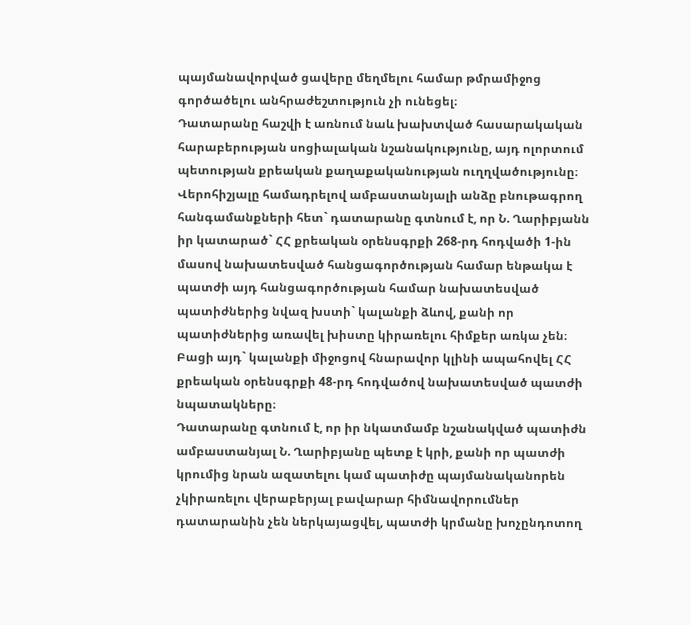պայմանավորված ցավերը մեղմելու համար թմրամիջոց գործածելու անհրաժեշտություն չի ունեցել։
Դատարանը հաշվի է առնում նաև խախտված հասարակական հարաբերության սոցիալական նշանակությունը, այդ ոլորտում պետության քրեական քաղաքականության ուղղվածությունը։ Վերոհիշյալը համադրելով ամբաստանյալի անձը բնութագրող հանգամանքների հետ` դատարանը գտնում է, որ Ն. Ղարիբյանն իր կատարած` ՀՀ քրեական օրենսգրքի 268-րդ հոդվածի 1-ին մասով նախատեսված հանցագործության համար ենթակա է պատժի այդ հանցագործության համար նախատեսված պատիժներից նվազ խստի` կալանքի ձևով, քանի որ պատիժներից առավել խիստը կիրառելու հիմքեր առկա չեն։ Բացի այդ` կալանքի միջոցով հնարավոր կլինի ապահովել ՀՀ քրեական օրենսգրքի 48-րդ հոդվածով նախատեսված պատժի նպատակները։
Դատարանը գտնում է, որ իր նկատմամբ նշանակված պատիժն ամբաստանյալ Ն. Ղարիբյանը պետք է կրի, քանի որ պատժի կրումից նրան ազատելու կամ պատիժը պայմանականորեն չկիրառելու վերաբերյալ բավարար հիմնավորումներ դատարանին չեն ներկայացվել, պատժի կրմանը խոչընդոտող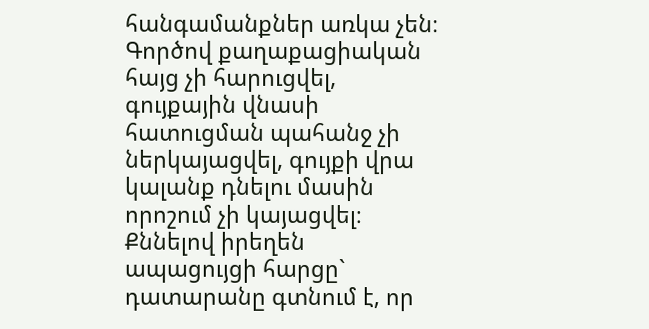հանգամանքներ առկա չեն։
Գործով քաղաքացիական հայց չի հարուցվել, գույքային վնասի հատուցման պահանջ չի ներկայացվել, գույքի վրա կալանք դնելու մասին որոշում չի կայացվել։
Քննելով իրեղեն ապացույցի հարցը` դատարանը գտնում է, որ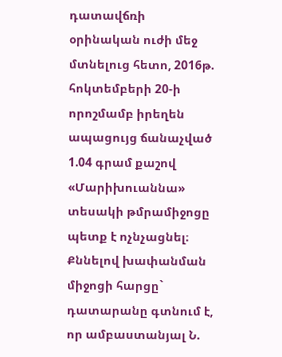դատավճռի օրինական ուժի մեջ մտնելուց հետո, 2016թ. հոկտեմբերի 20-ի որոշմամբ իրեղեն ապացույց ճանաչված 1.04 գրամ քաշով «Մարիխուաննա» տեսակի թմրամիջոցը պետք է ոչնչացնել։
Քննելով խափանման միջոցի հարցը` դատարանը գտնում է, որ ամբաստանյալ Ն.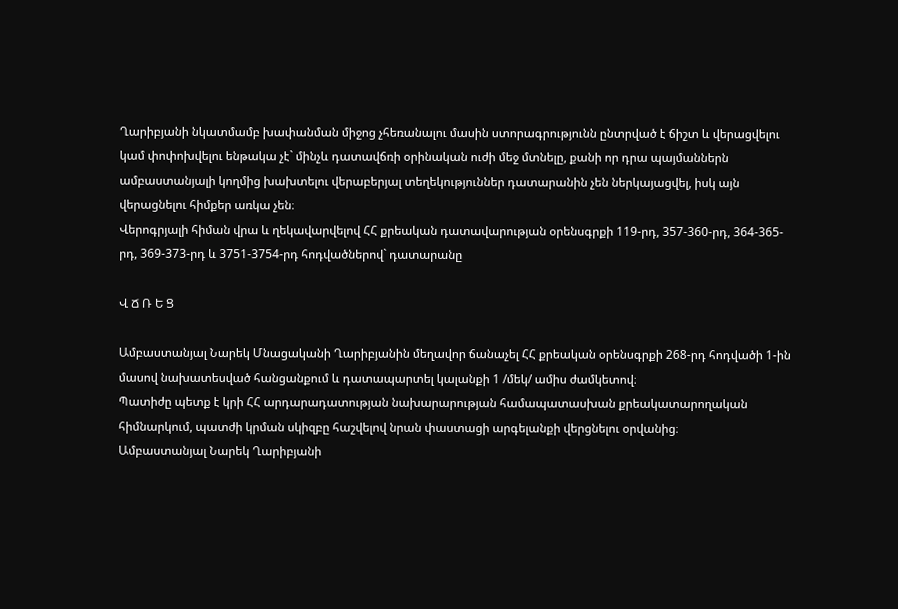Ղարիբյանի նկատմամբ խափանման միջոց չհեռանալու մասին ստորագրությունն ընտրված է ճիշտ և վերացվելու կամ փոփոխվելու ենթակա չէ` մինչև դատավճռի օրինական ուժի մեջ մտնելը, քանի որ դրա պայմաններն ամբաստանյալի կողմից խախտելու վերաբերյալ տեղեկություններ դատարանին չեն ներկայացվել, իսկ այն վերացնելու հիմքեր առկա չեն։
Վերոգրյալի հիման վրա և ղեկավարվելով ՀՀ քրեական դատավարության օրենսգրքի 119-րդ, 357-360-րդ, 364-365-րդ, 369-373-րդ և 3751-3754-րդ հոդվածներով` դատարանը

Վ Ճ Ռ Ե Ց

Ամբաստանյալ Նարեկ Մնացականի Ղարիբյանին մեղավոր ճանաչել ՀՀ քրեական օրենսգրքի 268-րդ հոդվածի 1-ին մասով նախատեսված հանցանքում և դատապարտել կալանքի 1 /մեկ/ ամիս ժամկետով։
Պատիժը պետք է կրի ՀՀ արդարադատության նախարարության համապատասխան քրեակատարողական հիմնարկում, պատժի կրման սկիզբը հաշվելով նրան փաստացի արգելանքի վերցնելու օրվանից։
Ամբաստանյալ Նարեկ Ղարիբյանի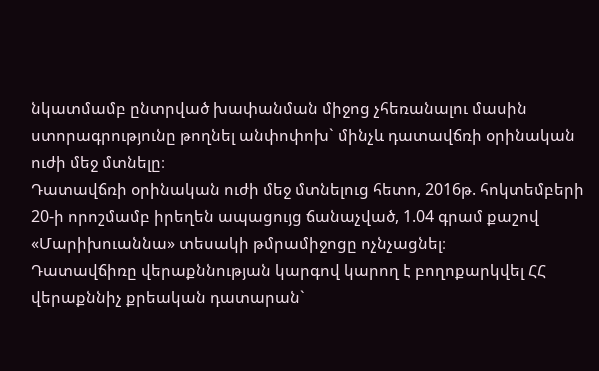նկատմամբ ընտրված խափանման միջոց չհեռանալու մասին ստորագրությունը թողնել անփոփոխ` մինչև դատավճռի օրինական ուժի մեջ մտնելը։
Դատավճռի օրինական ուժի մեջ մտնելուց հետո, 2016թ. հոկտեմբերի 20-ի որոշմամբ իրեղեն ապացույց ճանաչված, 1.04 գրամ քաշով «Մարիխուաննա» տեսակի թմրամիջոցը ոչնչացնել։
Դատավճիռը վերաքննության կարգով կարող է բողոքարկվել ՀՀ վերաքննիչ քրեական դատարան`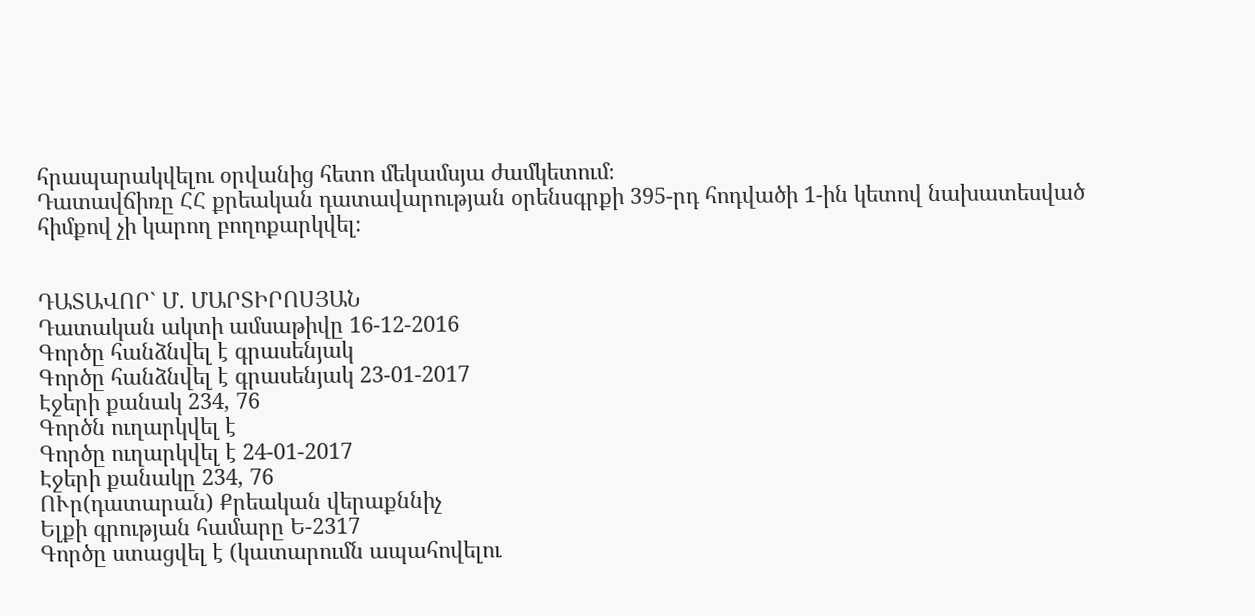հրապարակվելու օրվանից հետո մեկամսյա ժամկետում։
Դատավճիռը ՀՀ քրեական դատավարության օրենսգրքի 395-րդ հոդվածի 1-ին կետով նախատեսված հիմքով չի կարող բողոքարկվել։


ԴԱՏԱՎՈՐ` Մ. ՄԱՐՏԻՐՈՍՅԱՆ
Դատական ակտի ամսաթիվը 16-12-2016
Գործը հանձնվել է գրասենյակ
Գործը հանձնվել է գրասենյակ 23-01-2017
Էջերի քանակ 234, 76
Գործն ուղարկվել է
Գործը ուղարկվել է 24-01-2017
Էջերի քանակը 234, 76
ՈՒր(դատարան) Քրեական վերաքննիչ
Ելքի գրության համարը Ե-2317
Գործը ստացվել է (կատարումն ապահովելու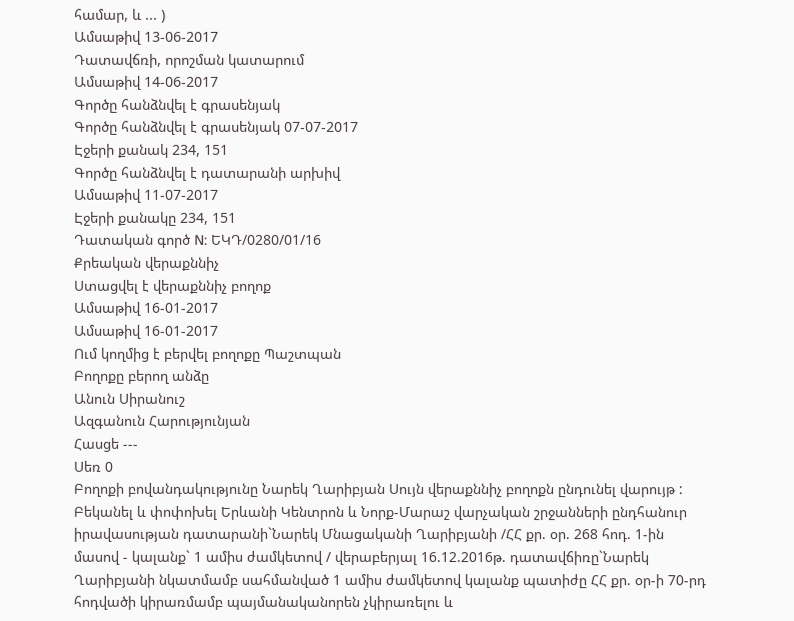համար, և ... )
Ամսաթիվ 13-06-2017
Դատավճռի, որոշման կատարում
Ամսաթիվ 14-06-2017
Գործը հանձնվել է գրասենյակ
Գործը հանձնվել է գրասենյակ 07-07-2017
Էջերի քանակ 234, 151
Գործը հանձնվել է դատարանի արխիվ
Ամսաթիվ 11-07-2017
Էջերի քանակը 234, 151
Դատական գործ N: ԵԿԴ/0280/01/16
Քրեական վերաքննիչ
Ստացվել է վերաքննիչ բողոք
Ամսաթիվ 16-01-2017
Ամսաթիվ 16-01-2017
Ում կողմից է բերվել բողոքը Պաշտպան
Բողոքը բերող անձը
Անուն Սիրանուշ
Ազգանուն Հարությունյան
Հասցե ---
Սեռ 0
Բողոքի բովանդակությունը Նարեկ Ղարիբյան Սույն վերաքննիչ բողոքն ընդունել վարույթ : Բեկանել և փոփոխել Երևանի Կենտրոն և Նորք-Մարաշ վարչական շրջանների ընդհանուր իրավասության դատարանի`Նարեկ Մնացականի Ղարիբյանի /ՀՀ քր. օր. 268 հոդ. 1-ին մասով - կալանք` 1 ամիս ժամկետով / վերաբերյալ 16.12.2016թ. դատավճիռը`Նարեկ Ղարիբյանի նկատմամբ սահմանված 1 ամիս ժամկետով կալանք պատիժը ՀՀ քր. օր-ի 70-րդ հոդվածի կիրառմամբ պայմանականորեն չկիրառելու և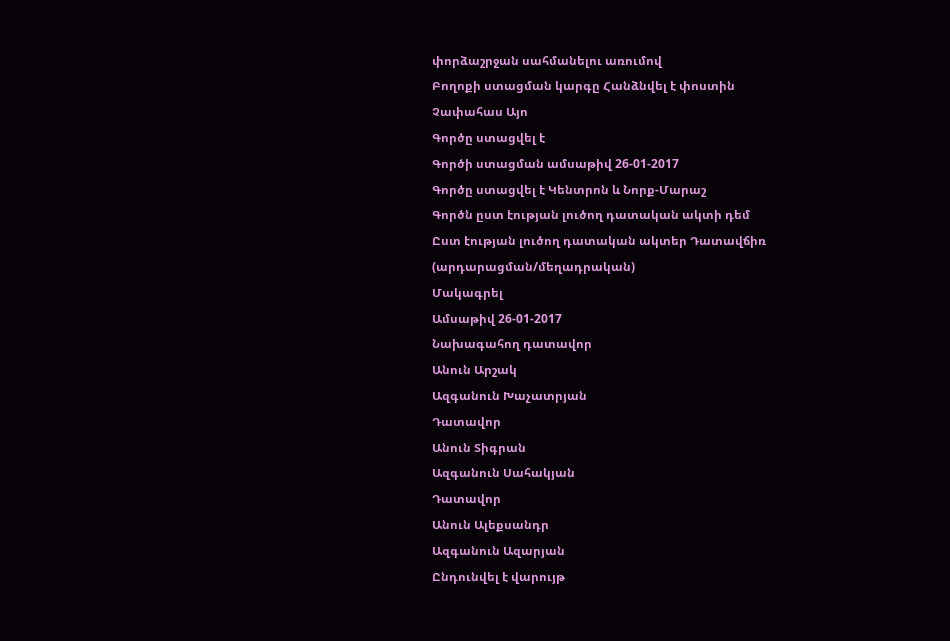փորձաշրջան սահմանելու առումով
Բողոքի ստացման կարգը Հանձնվել է փոստին
Չափահաս Այո
Գործը ստացվել է
Գործի ստացման ամսաթիվ 26-01-2017
Գործը ստացվել է Կենտրոն և Նորք-Մարաշ
Գործն ըստ էության լուծող դատական ակտի դեմ
Ըստ էության լուծող դատական ակտեր Դատավճիռ (արդարացման/մեղադրական)
Մակագրել
Ամսաթիվ 26-01-2017
Նախագահող դատավոր
Անուն Արշակ
Ազգանուն Խաչատրյան
Դատավոր
Անուն Տիգրան
Ազգանուն Սահակյան
Դատավոր
Անուն Ալեքսանդր
Ազգանուն Ազարյան
Ընդունվել է վարույթ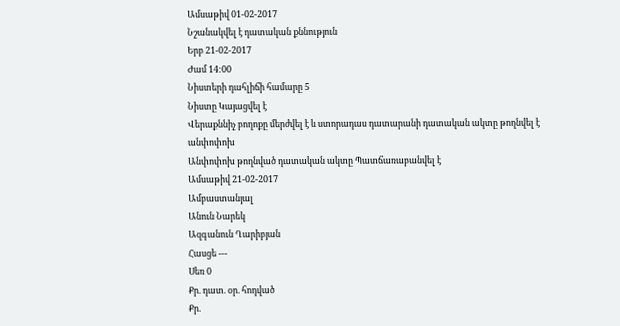Ամսաթիվ 01-02-2017
Նշանակվել է դատական քննություն
Երբ 21-02-2017
Ժամ 14:00
Նիստերի դահլիճի համարը 5
Նիստը Կայացվել է
Վերաքննիչ բողոքը մերժվել է և ստորադաս դատարանի դատական ակտը թողնվել է անփոփոխ
Անփոփոխ թողնված դատական ակտը Պատճառաբանվել է
Ամսաթիվ 21-02-2017
Ամբաստանյալ
Անուն Նարեկ
Ազգանուն Ղարիբյան
Հասցե ---
Սեռ 0
Քր. դատ. օր. հոդված
Քր.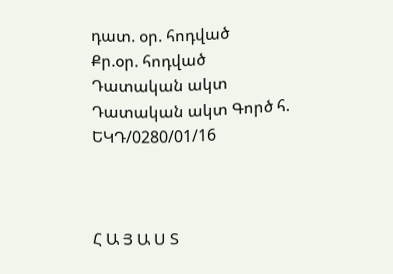դատ. օր. հոդված
Քր.օր. հոդված
Դատական ակտ
Դատական ակտ Գործ հ.
ԵԿԴ/0280/01/16



Հ Ա Յ Ա Ս Տ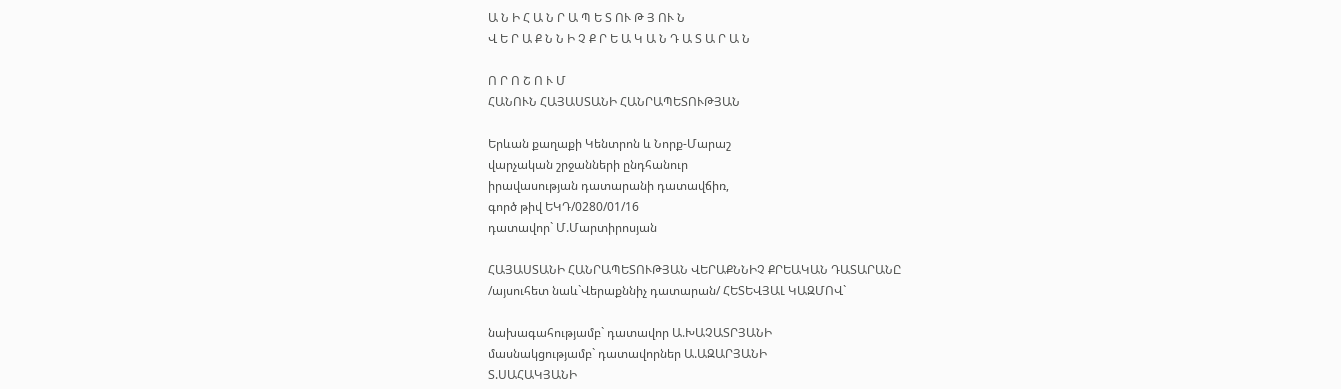Ա Ն Ի Հ Ա Ն Ր Ա Պ Ե Տ ՈՒ Թ Յ ՈՒ Ն
Վ Ե Ր Ա Ք Ն Ն Ի Չ Ք Ր Ե Ա Կ Ա Ն Դ Ա Տ Ա Ր Ա Ն

Ո Ր Ո Շ Ո Ւ Մ
ՀԱՆՈՒՆ ՀԱՅԱՍՏԱՆԻ ՀԱՆՐԱՊԵՏՈՒԹՅԱՆ

Երևան քաղաքի Կենտրոն և Նորք-Մարաշ
վարչական շրջանների ընդհանուր
իրավասության դատարանի դատավճիռ,
գործ թիվ ԵԿԴ/0280/01/16
դատավոր` Մ.Մարտիրոսյան

ՀԱՅԱՍՏԱՆԻ ՀԱՆՐԱՊԵՏՈՒԹՅԱՆ ՎԵՐԱՔՆՆԻՉ ՔՐԵԱԿԱՆ ԴԱՏԱՐԱՆԸ
/այսուհետ նաև`Վերաքննիչ դատարան/ ՀԵՏԵՎՅԱԼ ԿԱԶՄՈՎ`

նախագահությամբ` դատավոր Ա.ԽԱՉԱՏՐՅԱՆԻ
մասնակցությամբ` դատավորներ Ա.ԱԶԱՐՅԱՆԻ
Տ.ՍԱՀԱԿՅԱՆԻ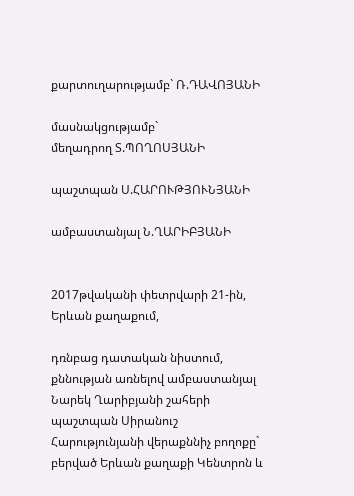քարտուղարությամբ` Ռ.ԴԱՎՈՅԱՆԻ

մասնակցությամբ`
մեղադրող Տ.ՊՈՂՈՍՅԱՆԻ

պաշտպան Ս.ՀԱՐՈՒԹՅՈՒՆՅԱՆԻ

ամբաստանյալ Ն.ՂԱՐԻԲՅԱՆԻ


2017թվականի փետրվարի 21-ին, Երևան քաղաքում,

դռնբաց դատական նիստում, քննության առնելով ամբաստանյալ Նարեկ Ղարիբյանի շահերի պաշտպան Սիրանուշ Հարությունյանի վերաքննիչ բողոքը` բերված Երևան քաղաքի Կենտրոն և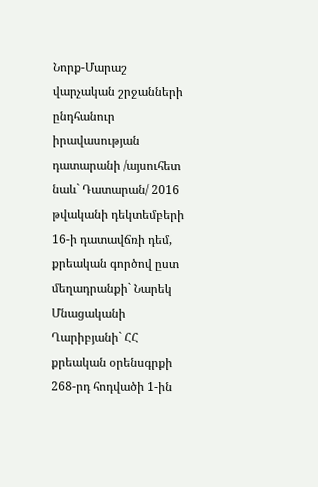Նորք-Մարաշ վարչական շրջանների ընդհանուր իրավասության դատարանի /այսուհետ նաև` Դատարան/ 2016 թվականի դեկտեմբերի 16-ի դատավճռի դեմ, քրեական գործով ըստ մեղադրանքի` Նարեկ Մնացականի Ղարիբյանի` ՀՀ քրեական օրենսգրքի 268-րդ հոդվածի 1-ին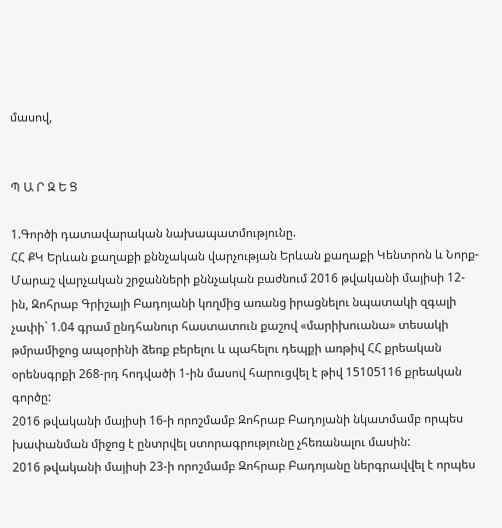մասով,


Պ Ա Ր Զ Ե Ց

1.Գործի դատավարական նախապատմությունը.
ՀՀ ՔԿ Երևան քաղաքի քննչական վարչության Երևան քաղաքի Կենտրոն և Նորք-Մարաշ վարչական շրջանների քննչական բաժնում 2016 թվականի մայիսի 12-ին, Զոհրաբ Գրիշայի Բադոյանի կողմից առանց իրացնելու նպատակի զգալի չափի` 1.04 գրամ ընդհանուր հաստատուն քաշով «մարիխուանա» տեսակի թմրամիջոց ապօրինի ձեռք բերելու և պահելու դեպքի առթիվ ՀՀ քրեական օրենսգրքի 268-րդ հոդվածի 1-ին մասով հարուցվել է թիվ 15105116 քրեական գործը:
2016 թվականի մայիսի 16-ի որոշմամբ Զոհրաբ Բադոյանի նկատմամբ որպես խափանման միջոց է ընտրվել ստորագրությունը չհեռանալու մասին:
2016 թվականի մայիսի 23-ի որոշմամբ Զոհրաբ Բադոյանը ներգրավվել է որպես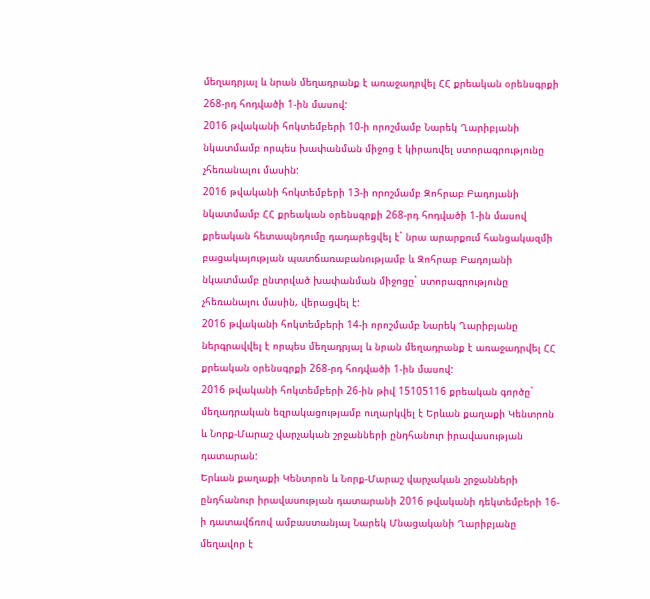մեղադրյալ և նրան մեղադրանք է առաջադրվել ՀՀ քրեական օրենսգրքի 268-րդ հոդվածի 1-ին մասով:
2016 թվականի հոկտեմբերի 10-ի որոշմամբ Նարեկ Ղարիբյանի նկատմամբ որպես խափանման միջոց է կիրառվել ստորագրությունը չհեռանալու մասին:
2016 թվականի հոկտեմբերի 13-ի որոշմամբ Զոհրաբ Բադոյանի նկատմամբ ՀՀ քրեական օրենսգրքի 268-րդ հոդվածի 1-ին մասով քրեական հետապնդումը դադարեցվել է` նրա արարքում հանցակազմի բացակայության պատճառաբանությամբ և Զոհրաբ Բադոյանի նկատմամբ ընտրված խափանման միջոցը` ստորագրությունը չհեռանալու մասին, վերացվել է:
2016 թվականի հոկտեմբերի 14-ի որոշմամբ Նարեկ Ղարիբյանը ներգրավվել է որպես մեղադրյալ և նրան մեղադրանք է առաջադրվել ՀՀ քրեական օրենսգրքի 268-րդ հոդվածի 1-ին մասով:
2016 թվականի հոկտեմբերի 26-ին թիվ 15105116 քրեական գործը` մեղադրական եզրակացությամբ ուղարկվել է Երևան քաղաքի Կենտրոն և Նորք-Մարաշ վարչական շրջանների ընդհանուր իրավասության դատարան:
Երևան քաղաքի Կենտրոն և Նորք-Մարաշ վարչական շրջանների ընդհանուր իրավասության դատարանի 2016 թվականի դեկտեմբերի 16-ի դատավճռով ամբաստանյալ Նարեկ Մնացականի Ղարիբյանը մեղավոր է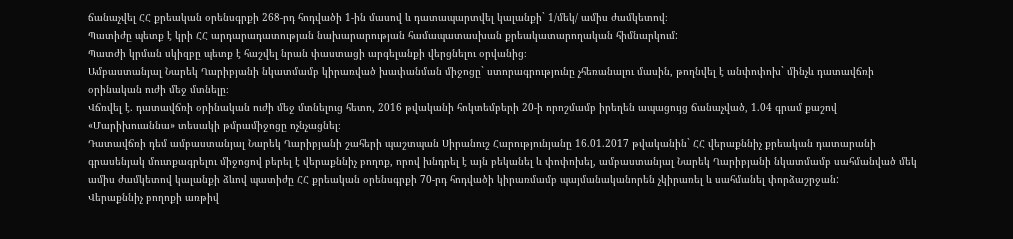ճանաչվել ՀՀ քրեական օրենսգրքի 268-րդ հոդվածի 1-ին մասով և դատապարտվել կալանքի` 1/մեկ/ ամիս ժամկետով։
Պատիժը պետք է կրի ՀՀ արդարադատության նախարարության համապատասխան քրեակատարողական հիմնարկում:
Պատժի կրման սկիզբը պետք է հաշվել նրան փաստացի արգելանքի վերցնելու օրվանից։
Ամբաստանյալ Նարեկ Ղարիբյանի նկատմամբ կիրառված խափանման միջոցը` ստորագրությունը չհեռանալու մասին, թողնվել է անփոփոխ` մինչև դատավճռի օրինական ուժի մեջ մտնելը։
Վճռվել է. դատավճռի օրինական ուժի մեջ մտնելուց հետո, 2016 թվականի հոկտեմբերի 20-ի որոշմամբ իրեղեն ապացույց ճանաչված, 1.04 գրամ քաշով «Մարիխուաննա» տեսակի թմրամիջոցը ոչնչացնել։
Դատավճռի դեմ ամբաստանյալ Նարեկ Ղարիբյանի շահերի պաշտպան Սիրանուշ Հարությունյանը 16.01.2017 թվականին` ՀՀ վերաքննիչ քրեական դատարանի գրասենյակ մուտքագրելու միջոցով բերել է վերաքննիչ բողոք, որով խնդրել է այն բեկանել և փոփոխել, ամբաստանյալ Նարեկ Ղարիբյանի նկատմամբ սահմանված մեկ ամիս ժամկետով կալանքի ձևով պատիժը ՀՀ քրեական օրենսգրքի 70-րդ հոդվածի կիրառմամբ պայմանականորեն չկիրառել և սահմանել փորձաշրջան:
Վերաքննիչ բողոքի առթիվ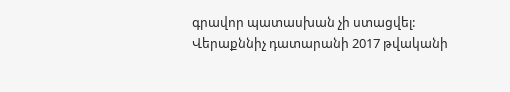գրավոր պատասխան չի ստացվել:
Վերաքննիչ դատարանի 2017 թվականի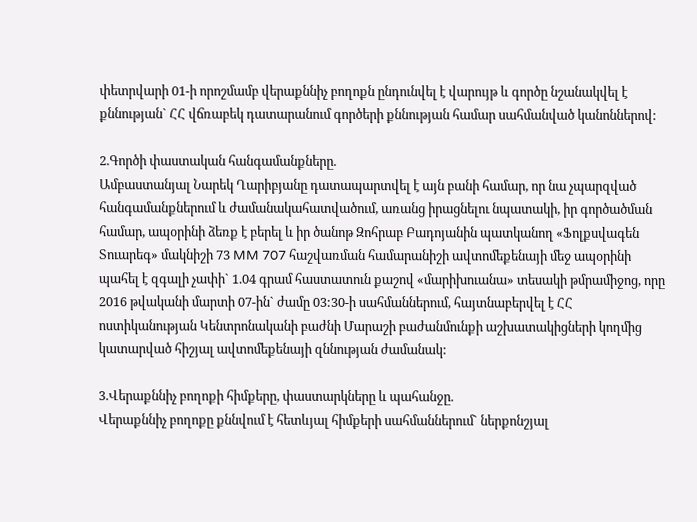փետրվարի 01-ի որոշմամբ վերաքննիչ բողոքն ընդունվել է վարույթ և գործը նշանակվել է քննության` ՀՀ վճռաբեկ դատարանում գործերի քննության համար սահմանված կանոններով:

2.Գործի փաստական հանգամանքները.
Ամբաստանյալ Նարեկ Ղարիբյանը դատապարտվել է այն բանի համար, որ նա չպարզված հանգամանքներում և ժամանակահատվածում, առանց իրացնելու նպատակի, իր գործածման համար, ապօրինի ձեռք է բերել և իր ծանոթ Զոհրաբ Բադոյանին պատկանող «Ֆոլքսվագեն Տուարեգ» մակնիշի 73 MM 707 հաշվառման համարանիշի ավտոմեքենայի մեջ ապօրինի պահել է զգալի չափի` 1.04 գրամ հաստատուն քաշով «մարիխուանա» տեսակի թմրամիջոց, որը 2016 թվականի մարտի 07-ին` ժամը 03:30-ի սահմաններում, հայտնաբերվել է ՀՀ ոստիկանության Կենտրոնականի բաժնի Մարաշի բաժանմունքի աշխատակիցների կողմից կատարված հիշյալ ավտոմեքենայի զննության ժամանակ:

3.Վերաքննիչ բողոքի հիմքերը, փաստարկները և պահանջը.
Վերաքննիչ բողոքը քննվում է հետևյալ հիմքերի սահմաններում` ներքոնշյալ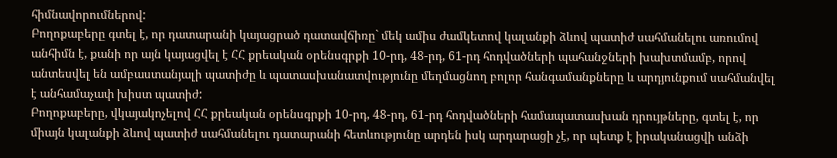հիմնավորումներով:
Բողոքաբերը գտել է, որ դատարանի կայացրած դատավճիռը` մեկ ամիս ժամկետով կալանքի ձևով պատիժ սահմանելու առումով անհիմն է, քանի որ այն կայացվել է ՀՀ քրեական օրենսգրքի 10-րդ, 48-րդ, 61-րդ հոդվածների պահանջների խախտմամբ, որով անտեսվել են ամբաստանյալի պատիժը և պատասխանատվությունը մեղմացնող բոլոր հանգամանքները և արդյունքում սահմանվել է անհամաչափ խիստ պատիժ:
Բողոքաբերը, վկայակոչելով ՀՀ քրեական օրենսգրքի 10-րդ, 48-րդ, 61-րդ հոդվածների համապատասխան դրույթները, գտել է, որ միայն կալանքի ձևով պատիժ սահմանելու դատարանի հետևությունը արդեն իսկ արդարացի չէ, որ պետք է իրականացվի անձի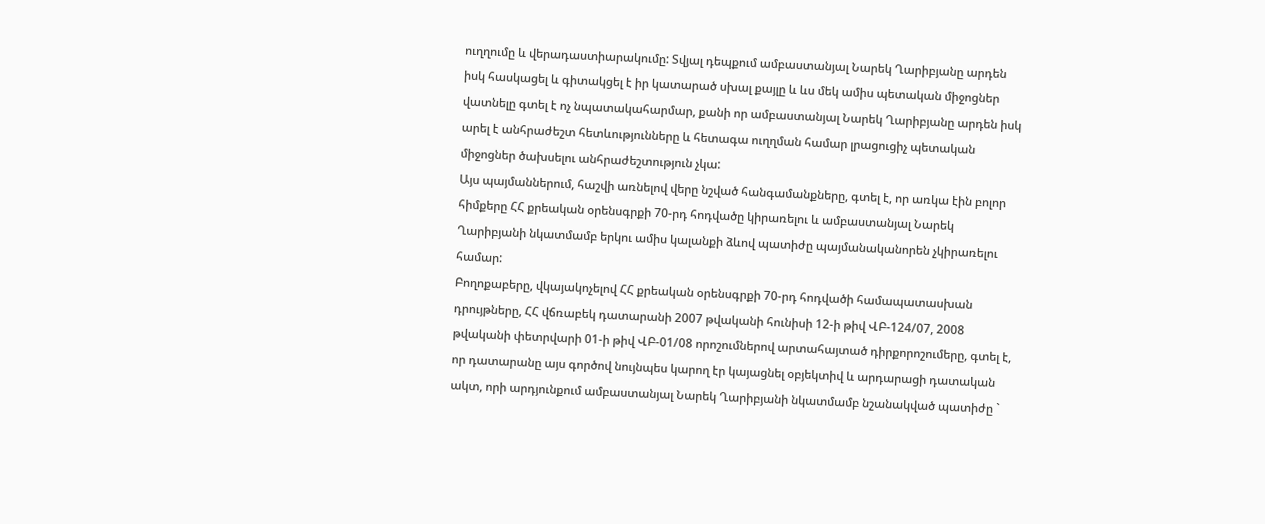ուղղումը և վերադաստիարակումը: Տվյալ դեպքում ամբաստանյալ Նարեկ Ղարիբյանը արդեն իսկ հասկացել և գիտակցել է իր կատարած սխալ քայլը և ևս մեկ ամիս պետական միջոցներ վատնելը գտել է ոչ նպատակահարմար, քանի որ ամբաստանյալ Նարեկ Ղարիբյանը արդեն իսկ արել է անհրաժեշտ հետևությունները և հետագա ուղղման համար լրացուցիչ պետական միջոցներ ծախսելու անհրաժեշտություն չկա:
Այս պայմաններում, հաշվի առնելով վերը նշված հանգամանքները, գտել է, որ առկա էին բոլոր հիմքերը ՀՀ քրեական օրենսգրքի 70-րդ հոդվածը կիրառելու և ամբաստանյալ Նարեկ Ղարիբյանի նկատմամբ երկու ամիս կալանքի ձևով պատիժը պայմանականորեն չկիրառելու համար:
Բողոքաբերը, վկայակոչելով ՀՀ քրեական օրենսգրքի 70-րդ հոդվածի համապատասխան դրույթները, ՀՀ վճռաբեկ դատարանի 2007 թվականի հունիսի 12-ի թիվ ՎԲ-124/07, 2008 թվականի փետրվարի 01-ի թիվ ՎԲ-01/08 որոշումներով արտահայտած դիրքորոշումերը, գտել է, որ դատարանը այս գործով նույնպես կարող էր կայացնել օբյեկտիվ և արդարացի դատական ակտ, որի արդյունքում ամբաստանյալ Նարեկ Ղարիբյանի նկատմամբ նշանակված պատիժը `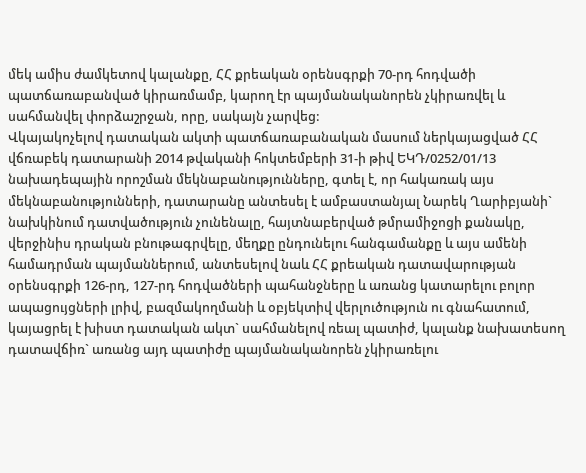մեկ ամիս ժամկետով կալանքը, ՀՀ քրեական օրենսգրքի 70-րդ հոդվածի պատճառաբանված կիրառմամբ, կարող էր պայմանականորեն չկիրառվել և սահմանվել փորձաշրջան, որը, սակայն չարվեց:
Վկայակոչելով դատական ակտի պատճառաբանական մասում ներկայացված ՀՀ վճռաբեկ դատարանի 2014 թվականի հոկտեմբերի 31-ի թիվ ԵԿԴ/0252/01/13 նախադեպային որոշման մեկնաբանությունները, գտել է, որ հակառակ այս մեկնաբանությունների, դատարանը անտեսել է ամբաստանյալ Նարեկ Ղարիբյանի` նախկինում դատվածություն չունենալը, հայտնաբերված թմրամիջոցի քանակը, վերջինիս դրական բնութագրվելը, մեղքը ընդունելու հանգամանքը և այս ամենի համադրման պայմաններում, անտեսելով նաև ՀՀ քրեական դատավարության օրենսգրքի 126-րդ, 127-րդ հոդվածների պահանջները և առանց կատարելու բոլոր ապացույցների լրիվ, բազմակողմանի և օբյեկտիվ վերլուծություն ու գնահատում, կայացրել է խիստ դատական ակտ` սահմանելով ռեալ պատիժ, կալանք նախատեսող դատավճիռ` առանց այդ պատիժը պայմանականորեն չկիրառելու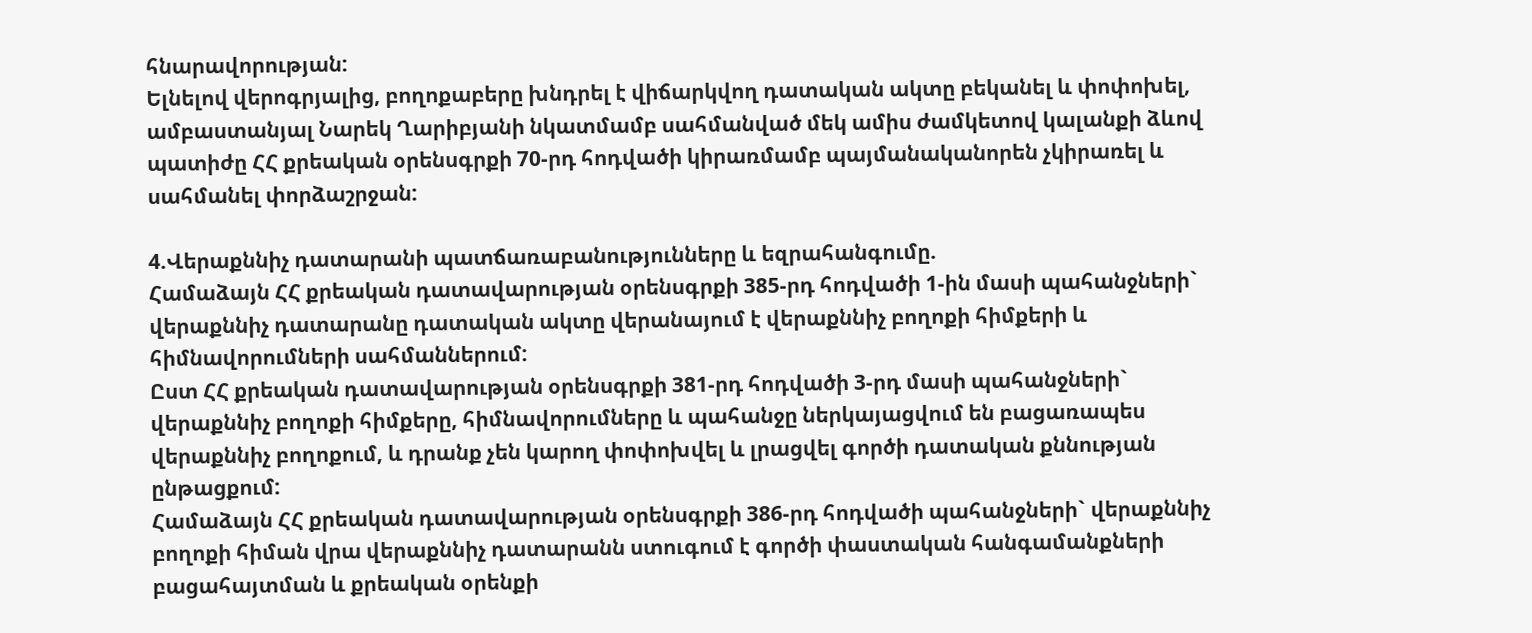հնարավորության:
Ելնելով վերոգրյալից, բողոքաբերը խնդրել է վիճարկվող դատական ակտը բեկանել և փոփոխել, ամբաստանյալ Նարեկ Ղարիբյանի նկատմամբ սահմանված մեկ ամիս ժամկետով կալանքի ձևով պատիժը ՀՀ քրեական օրենսգրքի 70-րդ հոդվածի կիրառմամբ պայմանականորեն չկիրառել և սահմանել փորձաշրջան:

4.Վերաքննիչ դատարանի պատճառաբանությունները և եզրահանգումը.
Համաձայն ՀՀ քրեական դատավարության օրենսգրքի 385-րդ հոդվածի 1-ին մասի պահանջների` վերաքննիչ դատարանը դատական ակտը վերանայում է վերաքննիչ բողոքի հիմքերի և հիմնավորումների սահմաններում:
Ըստ ՀՀ քրեական դատավարության օրենսգրքի 381-րդ հոդվածի 3-րդ մասի պահանջների` վերաքննիչ բողոքի հիմքերը, հիմնավորումները և պահանջը ներկայացվում են բացառապես վերաքննիչ բողոքում, և դրանք չեն կարող փոփոխվել և լրացվել գործի դատական քննության ընթացքում:
Համաձայն ՀՀ քրեական դատավարության օրենսգրքի 386-րդ հոդվածի պահանջների` վերաքննիչ բողոքի հիման վրա վերաքննիչ դատարանն ստուգում է գործի փաստական հանգամանքների բացահայտման և քրեական օրենքի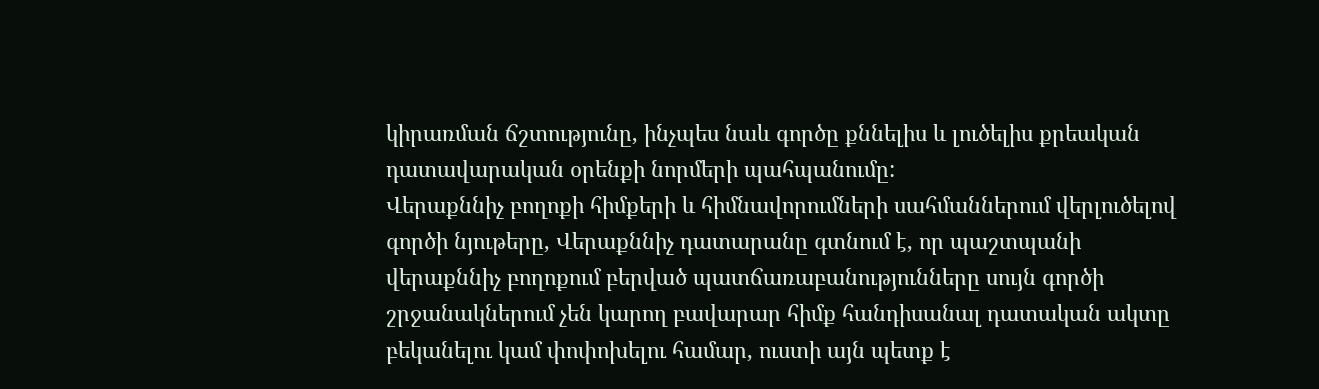կիրառման ճշտությունը, ինչպես նաև գործը քննելիս և լուծելիս քրեական դատավարական օրենքի նորմերի պահպանումը:
Վերաքննիչ բողոքի հիմքերի և հիմնավորումների սահմաններում վերլուծելով գործի նյութերը, Վերաքննիչ դատարանը գտնում է, որ պաշտպանի վերաքննիչ բողոքում բերված պատճառաբանությունները սույն գործի շրջանակներում չեն կարող բավարար հիմք հանդիսանալ դատական ակտը բեկանելու կամ փոփոխելու համար, ուստի այն պետք է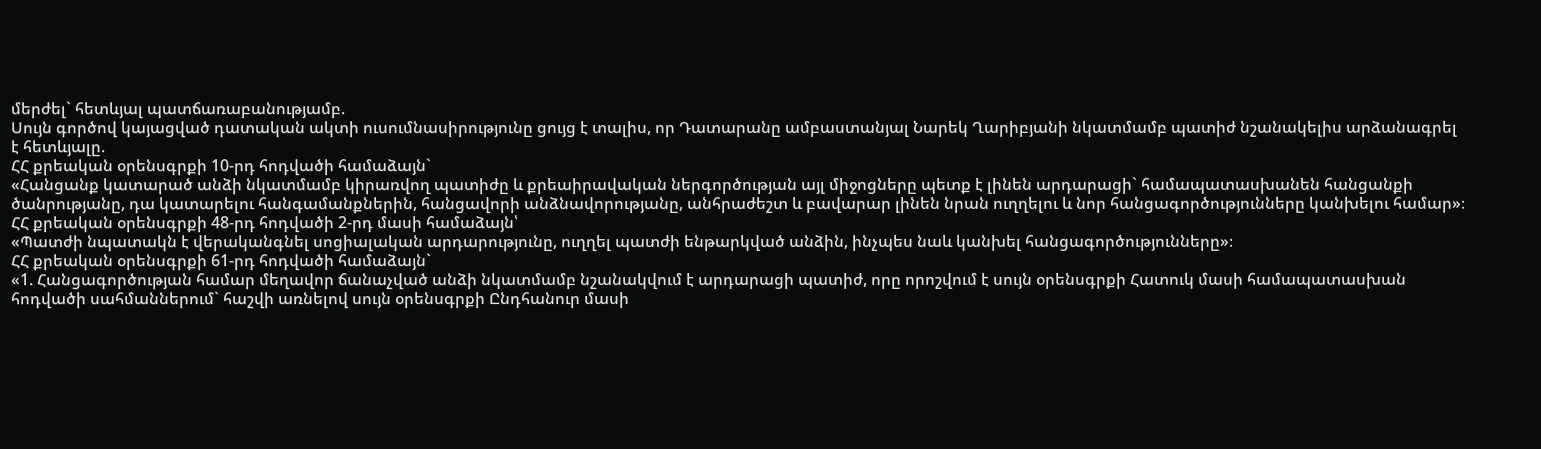մերժել` հետևյալ պատճառաբանությամբ.
Սույն գործով կայացված դատական ակտի ուսումնասիրությունը ցույց է տալիս, որ Դատարանը ամբաստանյալ Նարեկ Ղարիբյանի նկատմամբ պատիժ նշանակելիս արձանագրել է հետևյալը.
ՀՀ քրեական օրենսգրքի 10-րդ հոդվածի համաձայն`
«Հանցանք կատարած անձի նկատմամբ կիրառվող պատիժը և քրեաիրավական ներգործության այլ միջոցները պետք է լինեն արդարացի` համապատասխանեն հանցանքի ծանրությանը, դա կատարելու հանգամանքներին, հանցավորի անձնավորությանը, անհրաժեշտ և բավարար լինեն նրան ուղղելու և նոր հանցագործությունները կանխելու համար»։
ՀՀ քրեական օրենսգրքի 48-րդ հոդվածի 2-րդ մասի համաձայն՝
«Պատժի նպատակն է վերականգնել սոցիալական արդարությունը, ուղղել պատժի ենթարկված անձին, ինչպես նաև կանխել հանցագործությունները»։
ՀՀ քրեական օրենսգրքի 61-րդ հոդվածի համաձայն`
«1. Հանցագործության համար մեղավոր ճանաչված անձի նկատմամբ նշանակվում է արդարացի պատիժ, որը որոշվում է սույն օրենսգրքի Հատուկ մասի համապատասխան հոդվածի սահմաններում` հաշվի առնելով սույն օրենսգրքի Ընդհանուր մասի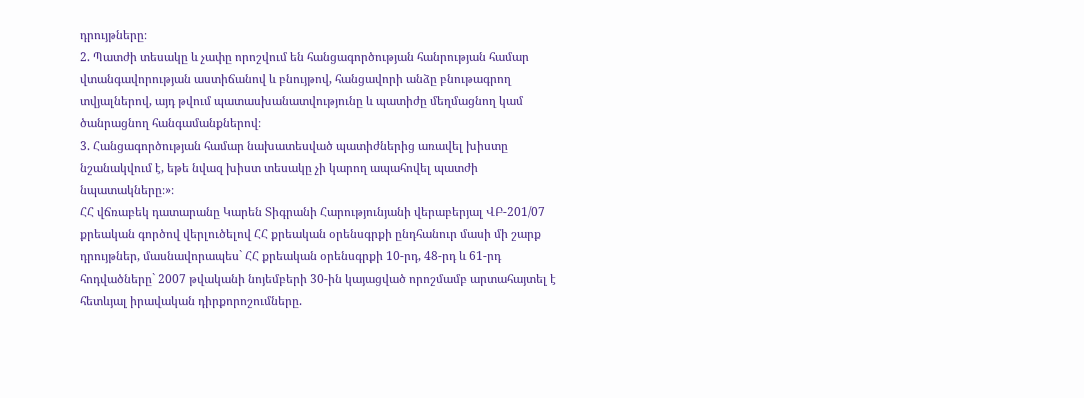դրույթները։
2. Պատժի տեսակը և չափը որոշվում են հանցագործության հանրության համար վտանգավորության աստիճանով և բնույթով, հանցավորի անձը բնութագրող տվյալներով, այդ թվում պատասխանատվությունը և պատիժը մեղմացնող կամ ծանրացնող հանգամանքներով։
3. Հանցագործության համար նախատեսված պատիժներից առավել խիստը նշանակվում է, եթե նվազ խիստ տեսակը չի կարող ապահովել պատժի նպատակները։»։
ՀՀ վճռաբեկ դատարանը Կարեն Տիգրանի Հարությունյանի վերաբերյալ ՎԲ-201/07 քրեական գործով վերլուծելով ՀՀ քրեական օրենսգրքի ընդհանուր մասի մի շարք դրույթներ, մասնավորապես` ՀՀ քրեական օրենսգրքի 10-րդ, 48-րդ և 61-րդ հոդվածները` 2007 թվականի նոյեմբերի 30-ին կայացված որոշմամբ արտահայտել է հետևյալ իրավական դիրքորոշումները.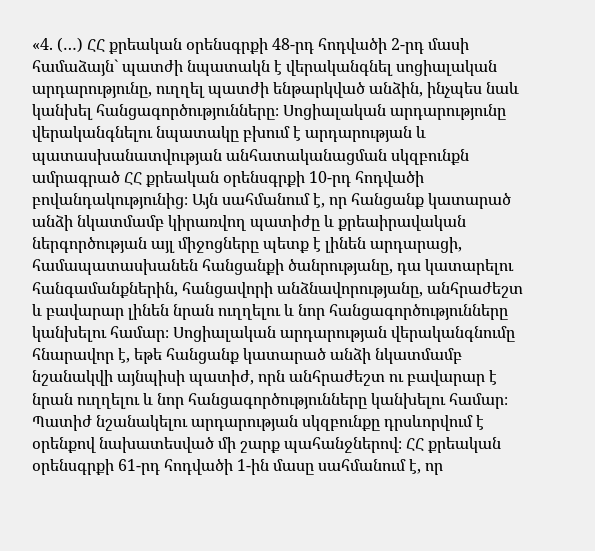«4. (…) ՀՀ քրեական օրենսգրքի 48-րդ հոդվածի 2-րդ մասի համաձայն` պատժի նպատակն է վերականգնել սոցիալական արդարությունը, ուղղել պատժի ենթարկված անձին, ինչպես նաև կանխել հանցագործությունները։ Սոցիալական արդարությունը վերականգնելու նպատակը բխում է արդարության և պատասխանատվության անհատականացման սկզբունքն ամրագրած ՀՀ քրեական օրենսգրքի 10-րդ հոդվածի բովանդակությունից։ Այն սահմանում է, որ հանցանք կատարած անձի նկատմամբ կիրառվող պատիժը և քրեաիրավական ներգործության այլ միջոցները պետք է լինեն արդարացի, համապատասխանեն հանցանքի ծանրությանը, դա կատարելու հանգամանքներին, հանցավորի անձնավորությանը, անհրաժեշտ և բավարար լինեն նրան ուղղելու և նոր հանցագործությունները կանխելու համար։ Սոցիալական արդարության վերականգնումը հնարավոր է, եթե հանցանք կատարած անձի նկատմամբ նշանակվի այնպիսի պատիժ, որն անհրաժեշտ ու բավարար է նրան ուղղելու և նոր հանցագործությունները կանխելու համար։
Պատիժ նշանակելու արդարության սկզբունքը դրսևորվում է օրենքով նախատեսված մի շարք պահանջներով։ ՀՀ քրեական օրենսգրքի 61-րդ հոդվածի 1-ին մասը սահմանում է, որ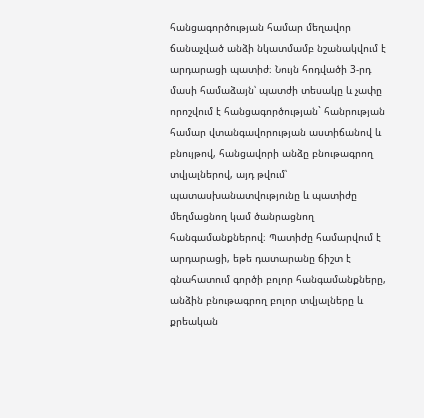հանցագործության համար մեղավոր ճանաչված անձի նկատմամբ նշանակվում է արդարացի պատիժ։ Նույն հոդվածի 3-րդ մասի համաձայն՝ պատժի տեսակը և չափը որոշվում է հանցագործության` հանրության համար վտանգավորության աստիճանով և բնույթով, հանցավորի անձը բնութագրող տվյալներով, այդ թվում՝ պատասխանատվությունը և պատիժը մեղմացնող կամ ծանրացնող հանգամանքներով։ Պատիժը համարվում է արդարացի, եթե դատարանը ճիշտ է գնահատում գործի բոլոր հանգամանքները, անձին բնութագրող բոլոր տվյալները և քրեական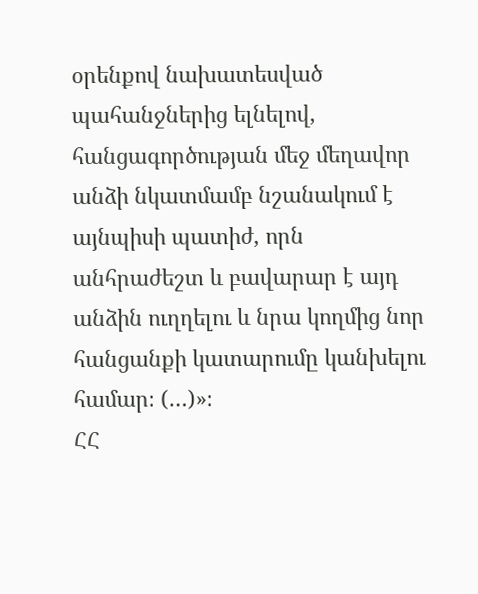օրենքով նախատեսված պահանջներից ելնելով, հանցագործության մեջ մեղավոր անձի նկատմամբ նշանակում է այնպիսի պատիժ, որն անհրաժեշտ և բավարար է այդ անձին ուղղելու և նրա կողմից նոր հանցանքի կատարումը կանխելու համար։ (…)»։
ՀՀ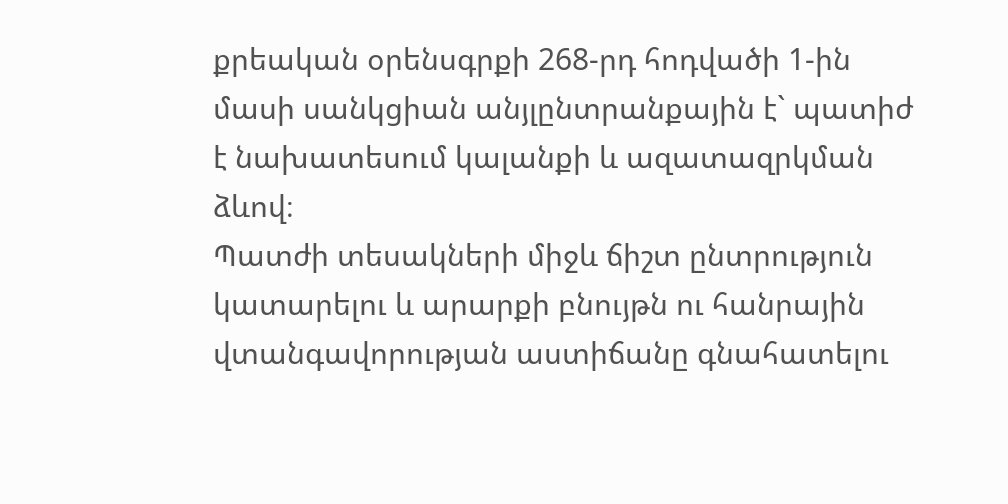քրեական օրենսգրքի 268-րդ հոդվածի 1-ին մասի սանկցիան անյլընտրանքային է` պատիժ է նախատեսում կալանքի և ազատազրկման ձևով։
Պատժի տեսակների միջև ճիշտ ընտրություն կատարելու և արարքի բնույթն ու հանրային վտանգավորության աստիճանը գնահատելու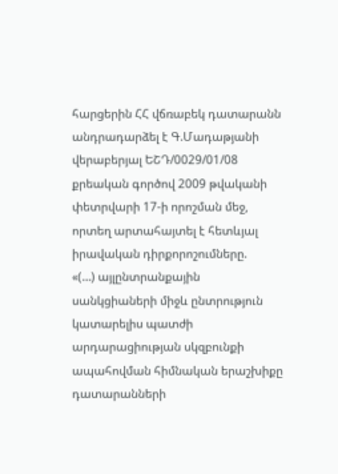հարցերին ՀՀ վճռաբեկ դատարանն անդրադարձել է Գ.Մադաթյանի վերաբերյալ ԵՇԴ/0029/01/08 քրեական գործով 2009 թվականի փետրվարի 17-ի որոշման մեջ, որտեղ արտահայտել է հետևյալ իրավական դիրքորոշումները.
«(…) այլընտրանքային սանկցիաների միջև ընտրություն կատարելիս պատժի արդարացիության սկզբունքի ապահովման հիմնական երաշխիքը դատարանների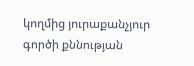կողմից յուրաքանչյուր գործի քննության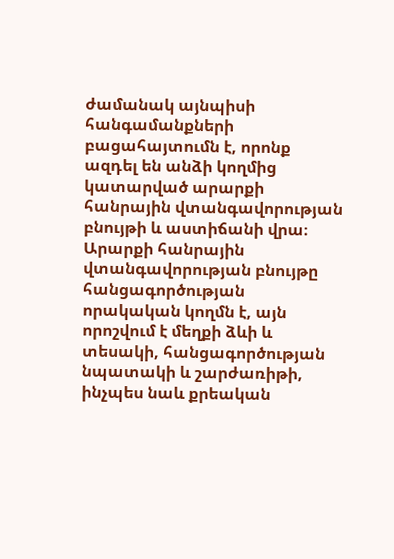ժամանակ այնպիսի հանգամանքների բացահայտումն է, որոնք ազդել են անձի կողմից կատարված արարքի հանրային վտանգավորության բնույթի և աստիճանի վրա։
Արարքի հանրային վտանգավորության բնույթը հանցագործության որակական կողմն է, այն որոշվում է մեղքի ձևի և տեսակի, հանցագործության նպատակի և շարժառիթի, ինչպես նաև քրեական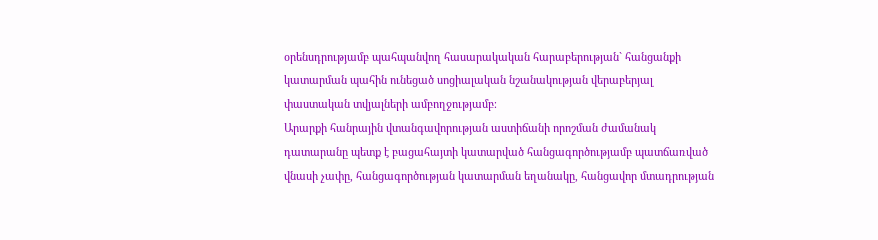օրենսդրությամբ պահպանվող հասարակական հարաբերության` հանցանքի կատարման պահին ունեցած սոցիալական նշանակության վերաբերյալ փաստական տվյալների ամբողջությամբ։
Արարքի հանրային վտանգավորության աստիճանի որոշման ժամանակ դատարանը պետք է բացահայտի կատարված հանցագործությամբ պատճառված վնասի չափը, հանցագործության կատարման եղանակը, հանցավոր մտադրության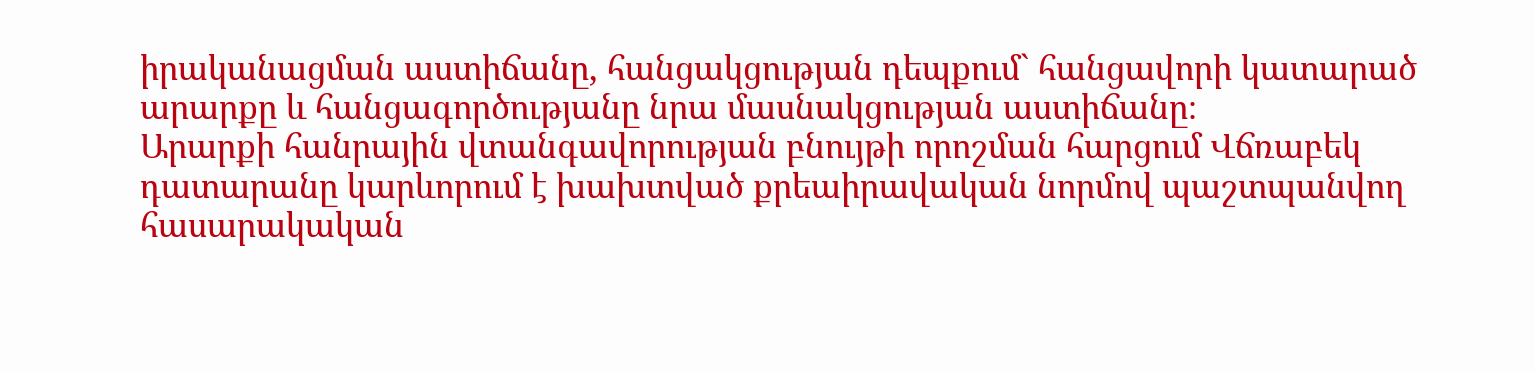իրականացման աստիճանը, հանցակցության դեպքում` հանցավորի կատարած արարքը և հանցագործությանը նրա մասնակցության աստիճանը։
Արարքի հանրային վտանգավորության բնույթի որոշման հարցում Վճռաբեկ դատարանը կարևորում է խախտված քրեաիրավական նորմով պաշտպանվող հասարակական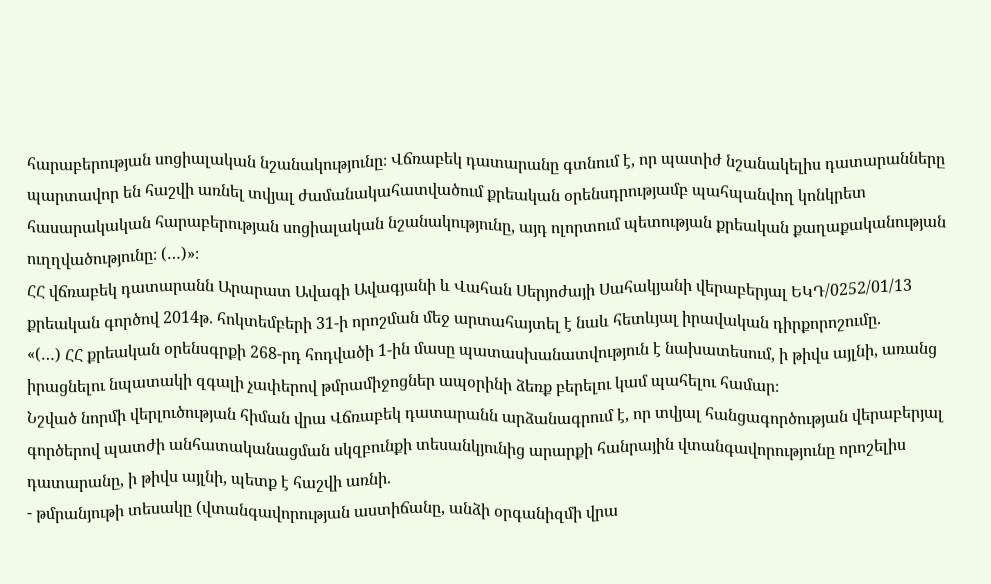հարաբերության սոցիալական նշանակությունը։ Վճռաբեկ դատարանը գտնում է, որ պատիժ նշանակելիս դատարանները պարտավոր են հաշվի առնել տվյալ ժամանակահատվածում քրեական օրենսդրությամբ պահպանվող կոնկրետ հասարակական հարաբերության սոցիալական նշանակությունը, այդ ոլորտում պետության քրեական քաղաքականության ուղղվածությունը։ (…)»։
ՀՀ վճռաբեկ դատարանն Արարատ Ավագի Ավագյանի և Վահան Սերյոժայի Սահակյանի վերաբերյալ ԵԿԴ/0252/01/13 քրեական գործով 2014թ. հոկտեմբերի 31-ի որոշման մեջ արտահայտել է նաև հետևյալ իրավական դիրքորոշումը.
«(…) ՀՀ քրեական օրենսգրքի 268-րդ հոդվածի 1-ին մասը պատասխանատվություն է նախատեսում, ի թիվս այլնի, առանց իրացնելու նպատակի զգալի չափերով թմրամիջոցներ ապօրինի ձեռք բերելու կամ պահելու համար։
Նշված նորմի վերլուծության հիման վրա Վճռաբեկ դատարանն արձանագրում է, որ տվյալ հանցագործության վերաբերյալ գործերով պատժի անհատականացման սկզբունքի տեսանկյունից արարքի հանրային վտանգավորությունը որոշելիս դատարանը, ի թիվս այլնի, պետք է հաշվի առնի.
- թմրանյութի տեսակը (վտանգավորության աստիճանը, անձի օրգանիզմի վրա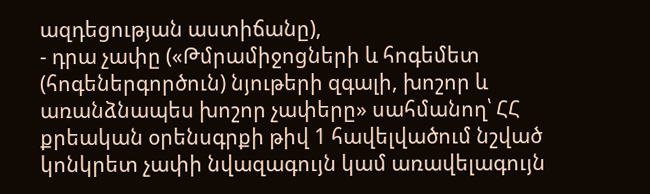ազդեցության աստիճանը),
- դրա չափը («Թմրամիջոցների և հոգեմետ (հոգեներգործուն) նյութերի զգալի, խոշոր և առանձնապես խոշոր չափերը» սահմանող՝ ՀՀ քրեական օրենսգրքի թիվ 1 հավելվածում նշված կոնկրետ չափի նվազագույն կամ առավելագույն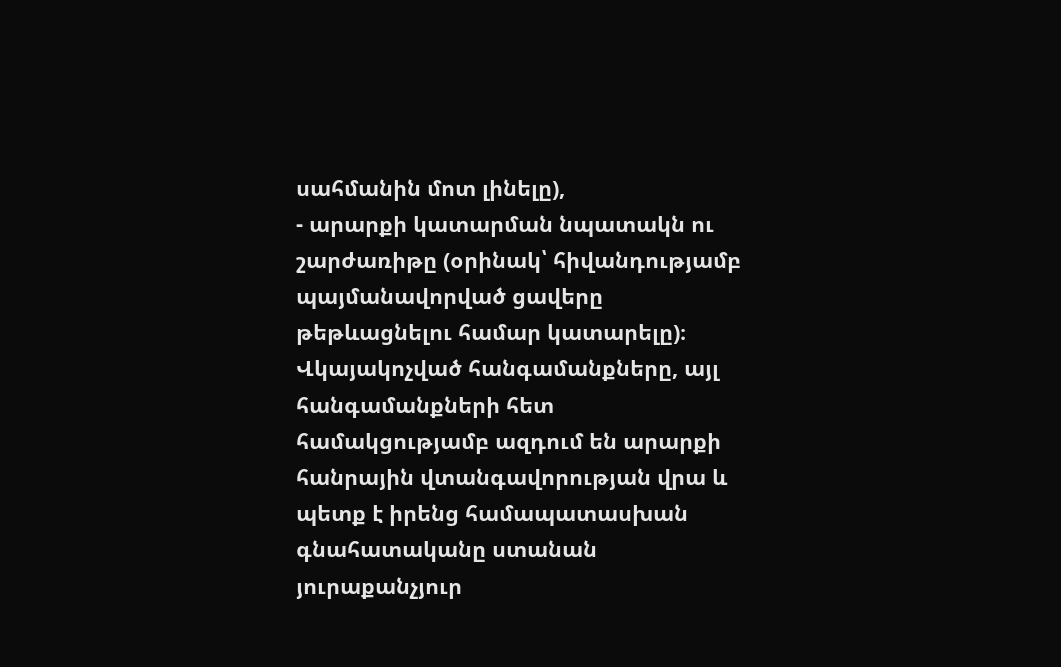սահմանին մոտ լինելը),
- արարքի կատարման նպատակն ու շարժառիթը (օրինակ՝ հիվանդությամբ պայմանավորված ցավերը թեթևացնելու համար կատարելը)։
Վկայակոչված հանգամանքները, այլ հանգամանքների հետ համակցությամբ ազդում են արարքի հանրային վտանգավորության վրա և պետք է իրենց համապատասխան գնահատականը ստանան յուրաքանչյուր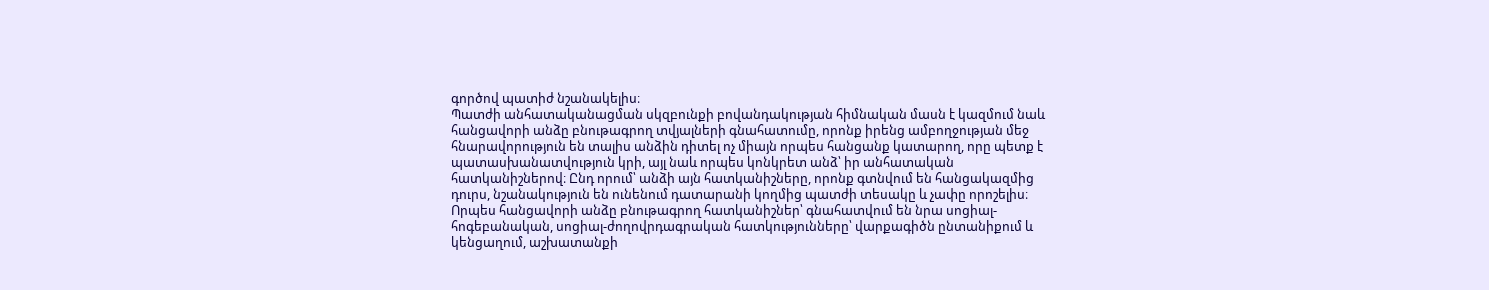գործով պատիժ նշանակելիս։
Պատժի անհատականացման սկզբունքի բովանդակության հիմնական մասն է կազմում նաև հանցավորի անձը բնութագրող տվյալների գնահատումը, որոնք իրենց ամբողջության մեջ հնարավորություն են տալիս անձին դիտել ոչ միայն որպես հանցանք կատարող, որը պետք է պատասխանատվություն կրի, այլ նաև որպես կոնկրետ անձ՝ իր անհատական հատկանիշներով։ Ընդ որում՝ անձի այն հատկանիշները, որոնք գտնվում են հանցակազմից դուրս, նշանակություն են ունենում դատարանի կողմից պատժի տեսակը և չափը որոշելիս։ Որպես հանցավորի անձը բնութագրող հատկանիշներ՝ գնահատվում են նրա սոցիալ-հոգեբանական, սոցիալ-ժողովրդագրական հատկությունները՝ վարքագիծն ընտանիքում և կենցաղում, աշխատանքի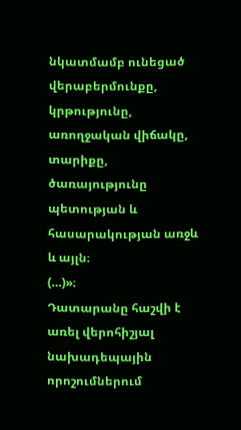նկատմամբ ունեցած վերաբերմունքը, կրթությունը, առողջական վիճակը, տարիքը, ծառայությունը պետության և հասարակության առջև և այլն։
(…)»։
Դատարանը հաշվի է առել վերոհիշյալ նախադեպային որոշումներում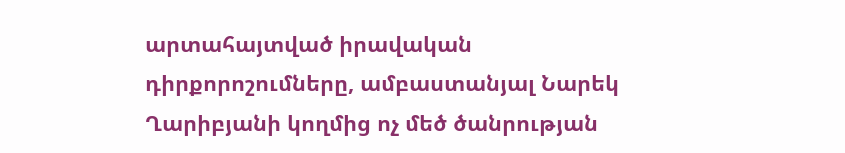արտահայտված իրավական դիրքորոշումները, ամբաստանյալ Նարեկ Ղարիբյանի կողմից ոչ մեծ ծանրության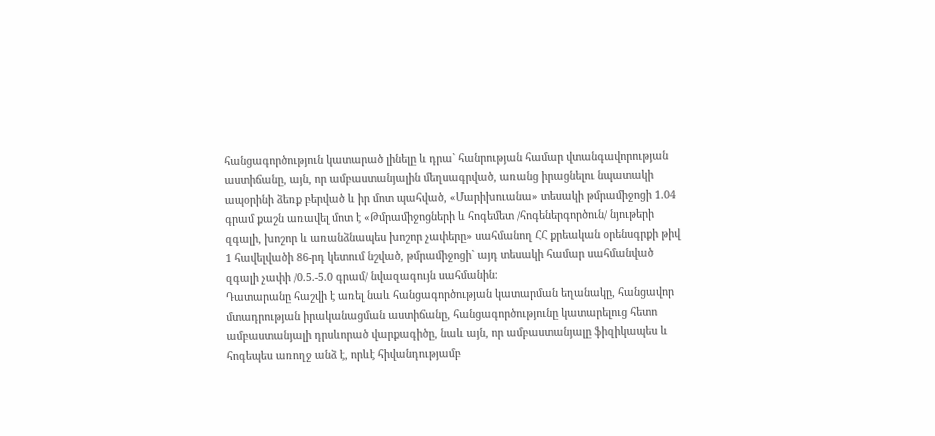հանցագործություն կատարած լինելը և դրա` հանրության համար վտանգավորության աստիճանը, այն, որ ամբաստանյալին մեղսագրված, առանց իրացնելու նպատակի ապօրինի ձեռք բերված և իր մոտ պահված, «Մարիխուանա» տեսակի թմրամիջոցի 1.04 գրամ քաշն առավել մոտ է «Թմրամիջոցների և հոգեմետ /հոգեներգործուն/ նյութերի զգալի, խոշոր և առանձնապես խոշոր չափերը» սահմանող ՀՀ քրեական օրենսգրքի թիվ 1 հավելվածի 86-րդ կետում նշված, թմրամիջոցի` այդ տեսակի համար սահմանված զգալի չափի /0.5.-5.0 գրամ/ նվազագույն սահմանին։
Դատարանը հաշվի է առել նաև հանցագործության կատարման եղանակը, հանցավոր մտադրության իրականացման աստիճանը, հանցագործությունը կատարելուց հետո ամբաստանյալի դրսևորած վարքագիծը, նաև այն, որ ամբաստանյալը ֆիզիկապես և հոգեպես առողջ անձ է, որևէ հիվանդությամբ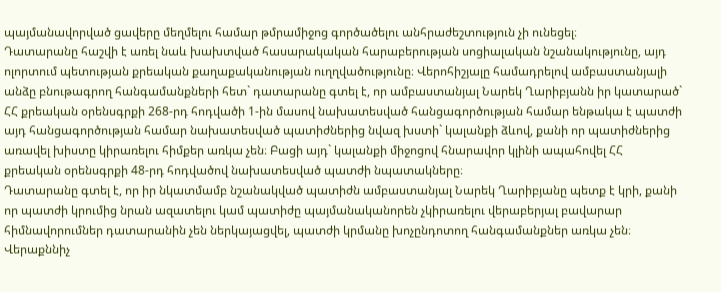պայմանավորված ցավերը մեղմելու համար թմրամիջոց գործածելու անհրաժեշտություն չի ունեցել։
Դատարանը հաշվի է առել նաև խախտված հասարակական հարաբերության սոցիալական նշանակությունը, այդ ոլորտում պետության քրեական քաղաքականության ուղղվածությունը։ Վերոհիշյալը համադրելով ամբաստանյալի անձը բնութագրող հանգամանքների հետ` դատարանը գտել է, որ ամբաստանյալ Նարեկ Ղարիբյանն իր կատարած` ՀՀ քրեական օրենսգրքի 268-րդ հոդվածի 1-ին մասով նախատեսված հանցագործության համար ենթակա է պատժի այդ հանցագործության համար նախատեսված պատիժներից նվազ խստի` կալանքի ձևով, քանի որ պատիժներից առավել խիստը կիրառելու հիմքեր առկա չեն։ Բացի այդ` կալանքի միջոցով հնարավոր կլինի ապահովել ՀՀ քրեական օրենսգրքի 48-րդ հոդվածով նախատեսված պատժի նպատակները։
Դատարանը գտել է, որ իր նկատմամբ նշանակված պատիժն ամբաստանյալ Նարեկ Ղարիբյանը պետք է կրի, քանի որ պատժի կրումից նրան ազատելու կամ պատիժը պայմանականորեն չկիրառելու վերաբերյալ բավարար հիմնավորումներ դատարանին չեն ներկայացվել, պատժի կրմանը խոչընդոտող հանգամանքներ առկա չեն։
Վերաքննիչ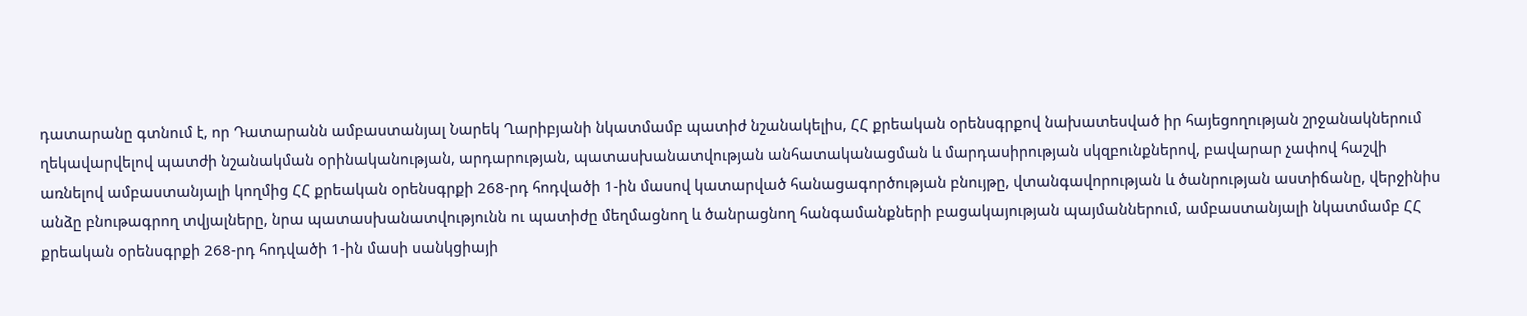դատարանը գտնում է, որ Դատարանն ամբաստանյալ Նարեկ Ղարիբյանի նկատմամբ պատիժ նշանակելիս, ՀՀ քրեական օրենսգրքով նախատեսված իր հայեցողության շրջանակներում ղեկավարվելով պատժի նշանակման օրինականության, արդարության, պատասխանատվության անհատականացման և մարդասիրության սկզբունքներով, բավարար չափով հաշվի առնելով ամբաստանյալի կողմից ՀՀ քրեական օրենսգրքի 268-րդ հոդվածի 1-ին մասով կատարված հանացագործության բնույթը, վտանգավորության և ծանրության աստիճանը, վերջինիս անձը բնութագրող տվյալները, նրա պատասխանատվությունն ու պատիժը մեղմացնող և ծանրացնող հանգամանքների բացակայության պայմաններում, ամբաստանյալի նկատմամբ ՀՀ քրեական օրենսգրքի 268-րդ հոդվածի 1-ին մասի սանկցիայի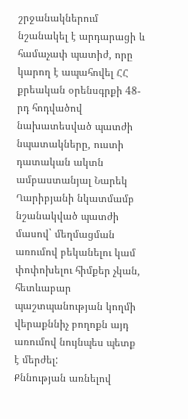շրջանակներում նշանակել է արդարացի և համաչափ պատիժ, որը կարող է ապահովել ՀՀ քրեական օրենսգրքի 48-րդ հոդվածով նախատեսված պատժի նպատակները, ուստի դատական ակտն ամբաստանյալ Նարեկ Ղարիբյանի նկատմամբ նշանակված պատժի մասով` մեղմացման առումով բեկանելու կամ փոփոխելու հիմքեր չկան, հետևաբար պաշտպանության կողմի վերաքննիչ բողոքն այդ առումով նույնպես պետք է մերժել:
Քննության առնելով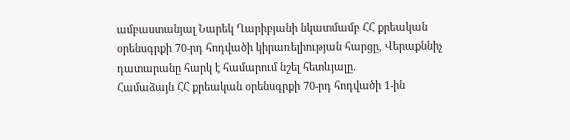ամբաստանյալ Նարեկ Ղարիբյանի նկատմամբ ՀՀ քրեական օրենսգրքի 70-րդ հոդվածի կիրառելիության հարցը, Վերաքննիչ դատարանը հարկ է համարում նշել հետևյալը.
Համաձայն ՀՀ քրեական օրենսգրքի 70-րդ հոդվածի 1-ին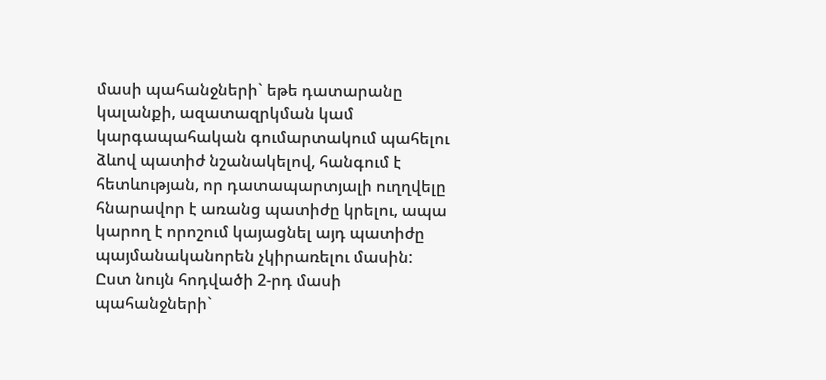մասի պահանջների` եթե դատարանը կալանքի, ազատազրկման կամ կարգապահական գումարտակում պահելու ձևով պատիժ նշանակելով, հանգում է հետևության, որ դատապարտյալի ուղղվելը հնարավոր է առանց պատիժը կրելու, ապա կարող է որոշում կայացնել այդ պատիժը պայմանականորեն չկիրառելու մասին:
Ըստ նույն հոդվածի 2-րդ մասի պահանջների`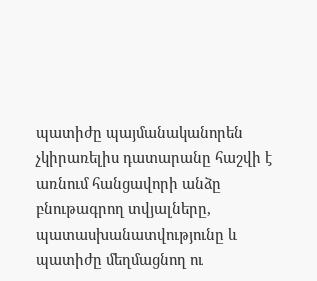պատիժը պայմանականորեն չկիրառելիս դատարանը հաշվի է առնում հանցավորի անձը բնութագրող տվյալները, պատասխանատվությունը և պատիժը մեղմացնող ու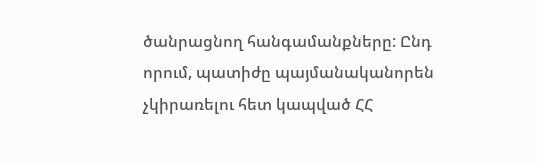ծանրացնող հանգամանքները: Ընդ որում, պատիժը պայմանականորեն չկիրառելու հետ կապված ՀՀ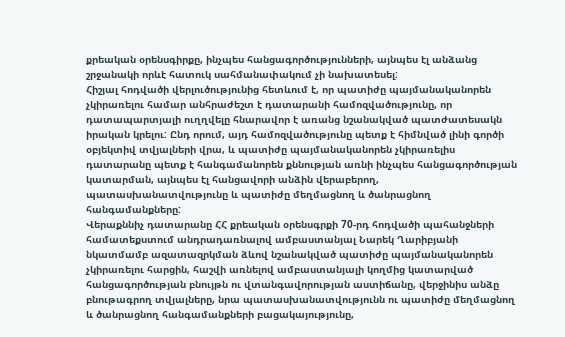քրեական օրենսգիրքը, ինչպես հանցագործությունների, այնպես էլ անձանց շրջանակի որևէ հատուկ սահմանափակում չի նախատեսել:
Հիշյալ հոդվածի վերլուծությունից հետևում է, որ պատիժը պայմանականորեն չկիրառելու համար անհրաժեշտ է դատարանի համոզվածությունը, որ դատապարտյալի ուղղվելը հնարավոր է առանց նշանակված պատժատեսակն իրական կրելու: Ընդ որում, այդ համոզվածությունը պետք է հիմնված լինի գործի օբյեկտիվ տվյալների վրա, և պատիժը պայմանականորեն չկիրառելիս դատարանը պետք է հանգամանորեն քննության առնի ինչպես հանցագործության կատարման, այնպես էլ հանցավորի անձին վերաբերող, պատասխանատվությունը և պատիժը մեղմացնող և ծանրացնող հանգամանքները:
Վերաքննիչ դատարանը ՀՀ քրեական օրենսգրքի 70-րդ հոդվածի պահանջների համատեքստում անդրադառնալով ամբաստանյալ Նարեկ Ղարիբյանի նկատմամբ ազատազրկման ձևով նշանակված պատիժը պայմանականորեն չկիրառելու հարցին, հաշվի առնելով ամբաստանյալի կողմից կատարված հանցագործության բնույթն ու վտանգավորության աստիճանը, վերջինիս անձը բնութագրող տվյալները, նրա պատասխանատվությունն ու պատիժը մեղմացնող և ծանրացնող հանգամանքների բացակայությունը,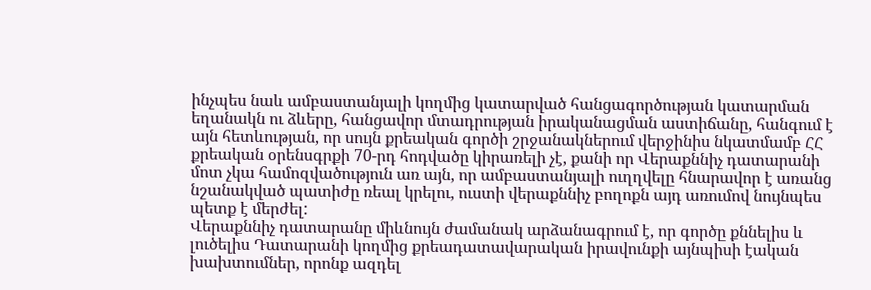ինչպես նաև ամբաստանյալի կողմից կատարված հանցագործության կատարման եղանակն ու ձևերը, հանցավոր մտադրության իրականացման աստիճանը, հանգում է այն հետևության, որ սույն քրեական գործի շրջանակներում վերջինիս նկատմամբ ՀՀ քրեական օրենսգրքի 70-րդ հոդվածը կիրառելի չէ, քանի որ Վերաքննիչ դատարանի մոտ չկա համոզվածություն առ այն, որ ամբաստանյալի ուղղվելը հնարավոր է առանց նշանակված պատիժը ռեալ կրելու, ուստի վերաքննիչ բողոքն այդ առումով նույնպես պետք է մերժել:
Վերաքննիչ դատարանը միևնույն ժամանակ արձանագրում է, որ գործը քննելիս և լուծելիս Դատարանի կողմից քրեադատավարական իրավունքի այնպիսի էական խախտումներ, որոնք ազդել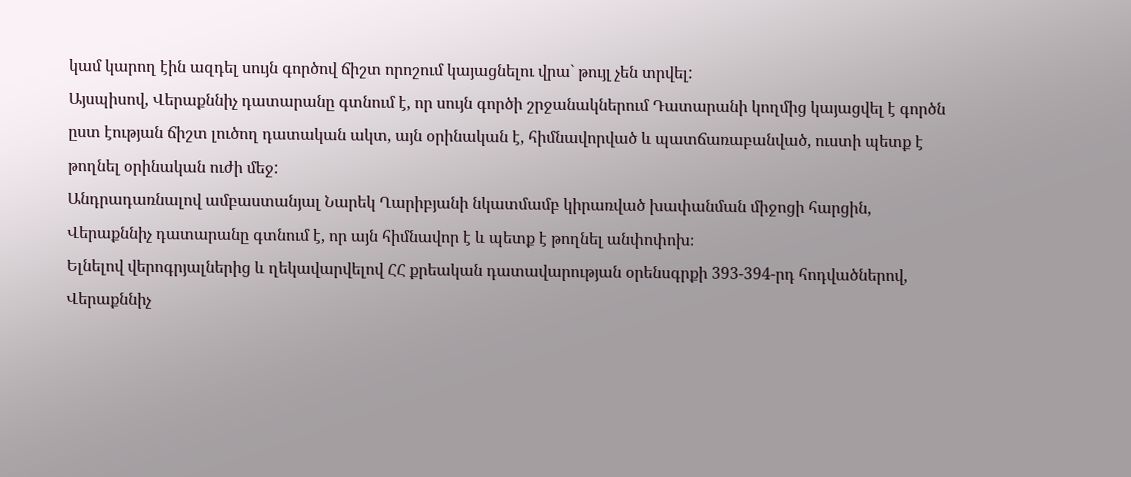կամ կարող էին ազդել սույն գործով ճիշտ որոշում կայացնելու վրա` թույլ չեն տրվել:
Այսպիսով, Վերաքննիչ դատարանը գտնում է, որ սույն գործի շրջանակներում Դատարանի կողմից կայացվել է գործն ըստ էության ճիշտ լուծող դատական ակտ, այն օրինական է, հիմնավորված և պատճառաբանված, ուստի պետք է թողնել օրինական ուժի մեջ:
Անդրադառնալով ամբաստանյալ Նարեկ Ղարիբյանի նկատմամբ կիրառված խափանման միջոցի հարցին, Վերաքննիչ դատարանը գտնում է, որ այն հիմնավոր է և պետք է թողնել անփոփոխ։
Ելնելով վերոգրյալներից և ղեկավարվելով ՀՀ քրեական դատավարության օրենսգրքի 393-394-րդ հոդվածներով, Վերաքննիչ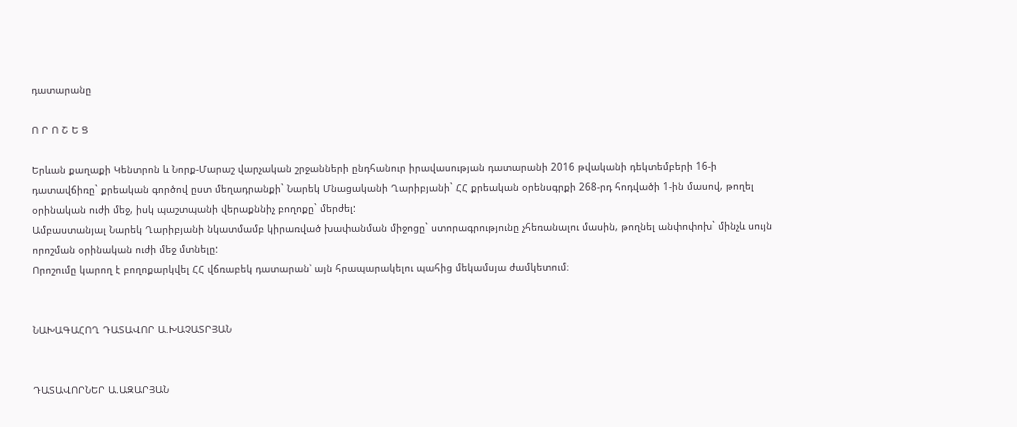դատարանը

Ո Ր Ո Շ Ե Ց

Երևան քաղաքի Կենտրոն և Նորք-Մարաշ վարչական շրջանների ընդհանուր իրավասության դատարանի 2016 թվականի դեկտեմբերի 16-ի դատավճիռը` քրեական գործով ըստ մեղադրանքի` Նարեկ Մնացականի Ղարիբյանի` ՀՀ քրեական օրենսգրքի 268-րդ հոդվածի 1-ին մասով, թողել օրինական ուժի մեջ, իսկ պաշտպանի վերաքննիչ բողոքը` մերժել:
Ամբաստանյալ Նարեկ Ղարիբյանի նկատմամբ կիրառված խափանման միջոցը` ստորագրությունը չհեռանալու մասին, թողնել անփոփոխ` մինչև սույն որոշման օրինական ուժի մեջ մտնելը:
Որոշումը կարող է բողոքարկվել ՀՀ վճռաբեկ դատարան՝ այն հրապարակելու պահից մեկամսյա ժամկետում։


ՆԱԽԱԳԱՀՈՂ ԴԱՏԱՎՈՐ Ա.ԽԱՉԱՏՐՅԱՆ


ԴԱՏԱՎՈՐՆԵՐ Ա.ԱԶԱՐՅԱՆ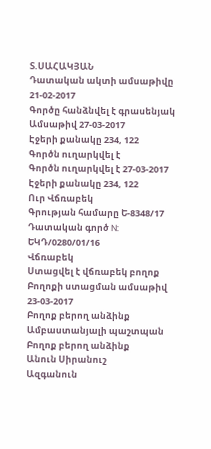Տ.ՍԱՀԱԿՅԱՆ
Դատական ակտի ամսաթիվը 21-02-2017
Գործը հանձնվել է գրասենյակ
Ամսաթիվ 27-03-2017
Էջերի քանակը 234, 122
Գործն ուղարկվել է
Գործն ուղարկվել է 27-03-2017
Էջերի քանակը 234, 122
Ուր Վճռաբեկ
Գրության համարը Ե-8348/17
Դատական գործ N: ԵԿԴ/0280/01/16
Վճռաբեկ
Ստացվել է վճռաբեկ բողոք
Բողոքի ստացման ամսաթիվ 23-03-2017
Բողոք բերող անձինք Ամբաստանյալի պաշտպան
Բողոք բերող անձինք
Անուն Սիրանուշ
Ազգանուն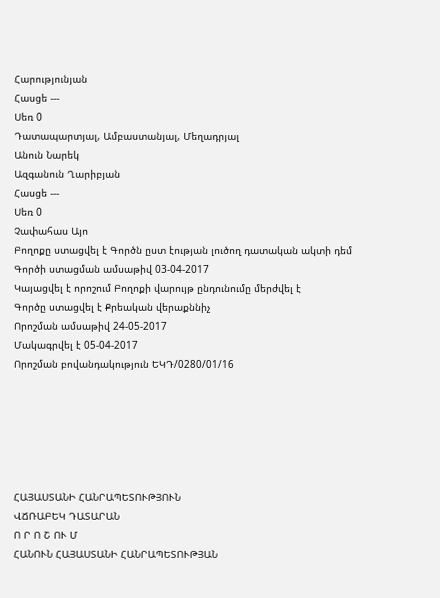Հարությունյան
Հասցե ---
Սեռ 0
Դատապարտյալ, Ամբաստանյալ, Մեղադրյալ
Անուն Նարեկ
Ազգանուն Ղարիբյան
Հասցե ---
Սեռ 0
Չափահաս Այո
Բողոքը ստացվել է Գործն ըստ էության լուծող դատական ակտի դեմ
Գործի ստացման ամսաթիվ 03-04-2017
Կայացվել է որոշում Բողոքի վարույթ ընդունումը մերժվել է
Գործը ստացվել է Քրեական վերաքննիչ
Որոշման ամսաթիվ 24-05-2017
Մակագրվել է 05-04-2017
Որոշման բովանդակություն ԵԿԴ/0280/01/16






ՀԱՅԱՍՏԱՆԻ ՀԱՆՐԱՊԵՏՈՒԹՅՈՒՆ
ՎՃՌԱԲԵԿ ԴԱՏԱՐԱՆ
Ո Ր Ո Շ ՈՒ Մ
ՀԱՆՈՒՆ ՀԱՅԱՍՏԱՆԻ ՀԱՆՐԱՊԵՏՈՒԹՅԱՆ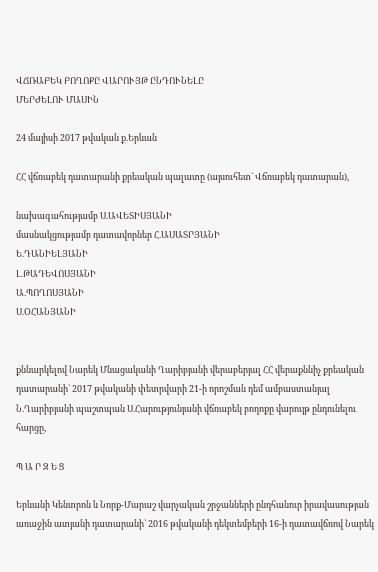ՎՃՌԱԲԵԿ ԲՈՂՈՔԸ ՎԱՐՈՒՅԹ ԸՆԴՈՒՆԵԼԸ
ՄԵՐԺԵԼՈՒ ՄԱՍԻՆ

24 մայիսի 2017 թվական ք.Երևան

ՀՀ վճռաբեկ դատարանի քրեական պալատը (այսուհետ` Վճռաբեկ դատարան),

նախագահությամբ Ս.ԱՎԵՏԻՍՅԱՆԻ
մասնակցությամբ դատավորներ Հ.ԱՍԱՏՐՅԱՆԻ
Ե.ԴԱՆԻԵԼՅԱՆԻ
Լ.ԹԱԴԵՎՈՍՅԱՆԻ
Ա.ՊՈՂՈՍՅԱՆԻ
Ս.ՕՀԱՆՅԱՆԻ


քննարկելով Նարեկ Մնացականի Ղարիբյանի վերաբերյալ ՀՀ վերաքննիչ քրեական դատարանի` 2017 թվականի փետրվարի 21-ի որոշման դեմ ամբաստանյալ Ն.Ղարիբյանի պաշտպան Ս.Հարությունյանի վճռաբեկ բողոքը վարույթ ընդունելու հարցը,

Պ Ա Ր Զ Ե Ց

Երևանի Կենտրոն և Նորք-Մարաշ վարչական շրջանների ընդհանուր իրավասության առաջին ատյանի դատարանի` 2016 թվականի դեկտեմբերի 16-ի դատավճռով Նարեկ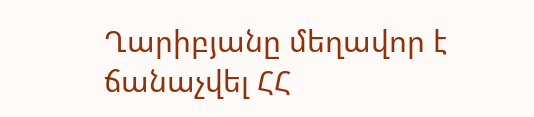Ղարիբյանը մեղավոր է ճանաչվել ՀՀ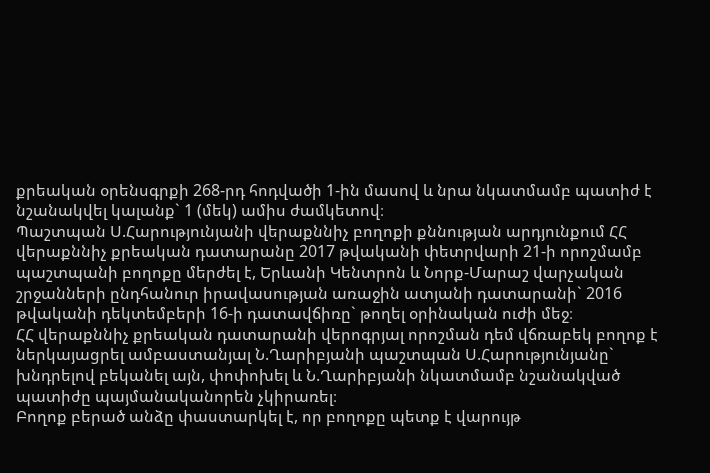քրեական օրենսգրքի 268-րդ հոդվածի 1-ին մասով և նրա նկատմամբ պատիժ է նշանակվել կալանք` 1 (մեկ) ամիս ժամկետով։
Պաշտպան Ս.Հարությունյանի վերաքննիչ բողոքի քննության արդյունքում ՀՀ վերաքննիչ քրեական դատարանը 2017 թվականի փետրվարի 21-ի որոշմամբ պաշտպանի բողոքը մերժել է, Երևանի Կենտրոն և Նորք-Մարաշ վարչական շրջանների ընդհանուր իրավասության առաջին ատյանի դատարանի` 2016 թվականի դեկտեմբերի 16-ի դատավճիռը` թողել օրինական ուժի մեջ։
ՀՀ վերաքննիչ քրեական դատարանի վերոգրյալ որոշման դեմ վճռաբեկ բողոք է ներկայացրել ամբաստանյալ Ն.Ղարիբյանի պաշտպան Ս.Հարությունյանը` խնդրելով բեկանել այն, փոփոխել և Ն.Ղարիբյանի նկատմամբ նշանակված պատիժը պայմանականորեն չկիրառել։
Բողոք բերած անձը փաստարկել է, որ բողոքը պետք է վարույթ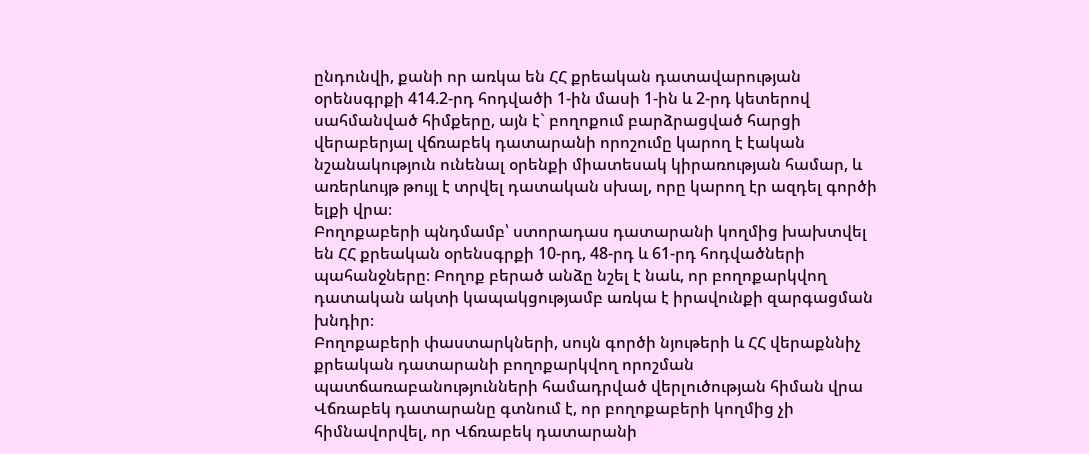ընդունվի, քանի որ առկա են ՀՀ քրեական դատավարության օրենսգրքի 414.2-րդ հոդվածի 1-ին մասի 1-ին և 2-րդ կետերով սահմանված հիմքերը, այն է` բողոքում բարձրացված հարցի վերաբերյալ վճռաբեկ դատարանի որոշումը կարող է էական նշանակություն ունենալ օրենքի միատեսակ կիրառության համար, և առերևույթ թույլ է տրվել դատական սխալ, որը կարող էր ազդել գործի ելքի վրա։
Բողոքաբերի պնդմամբ՝ ստորադաս դատարանի կողմից խախտվել են ՀՀ քրեական օրենսգրքի 10-րդ, 48-րդ և 61-րդ հոդվածների պահանջները։ Բողոք բերած անձը նշել է նաև, որ բողոքարկվող դատական ակտի կապակցությամբ առկա է իրավունքի զարգացման խնդիր։
Բողոքաբերի փաստարկների, սույն գործի նյութերի և ՀՀ վերաքննիչ քրեական դատարանի բողոքարկվող որոշման պատճառաբանությունների համադրված վերլուծության հիման վրա Վճռաբեկ դատարանը գտնում է, որ բողոքաբերի կողմից չի հիմնավորվել, որ Վճռաբեկ դատարանի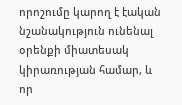որոշումը կարող է էական նշանակություն ունենալ օրենքի միատեսակ կիրառության համար, և որ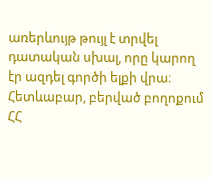առերևույթ թույլ է տրվել դատական սխալ, որը կարող էր ազդել գործի ելքի վրա։
Հետևաբար, բերված բողոքում ՀՀ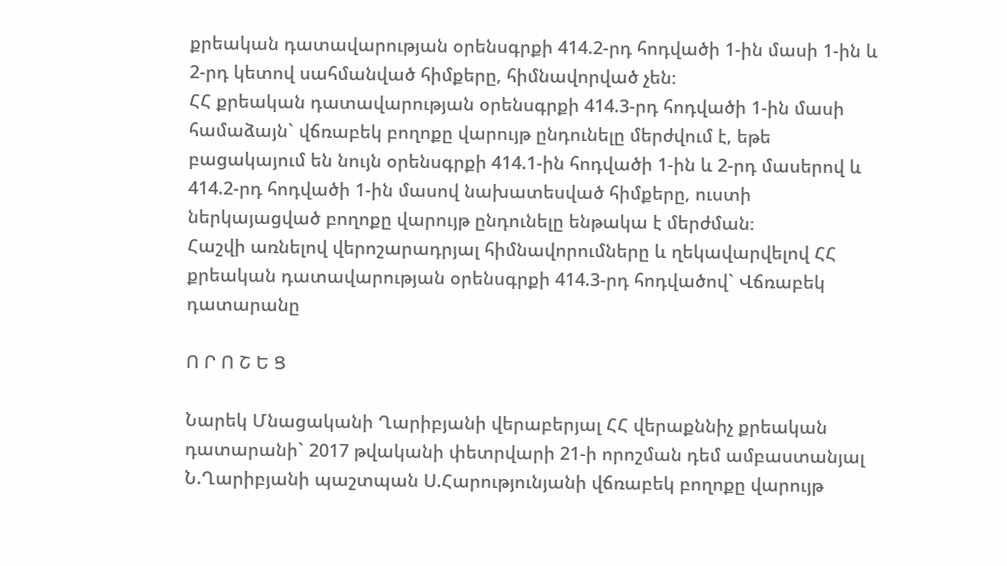քրեական դատավարության օրենսգրքի 414.2-րդ հոդվածի 1-ին մասի 1-ին և 2-րդ կետով սահմանված հիմքերը, հիմնավորված չեն։
ՀՀ քրեական դատավարության օրենսգրքի 414.3-րդ հոդվածի 1-ին մասի համաձայն` վճռաբեկ բողոքը վարույթ ընդունելը մերժվում է, եթե բացակայում են նույն օրենսգրքի 414.1-ին հոդվածի 1-ին և 2-րդ մասերով և 414.2-րդ հոդվածի 1-ին մասով նախատեսված հիմքերը, ուստի ներկայացված բողոքը վարույթ ընդունելը ենթակա է մերժման։
Հաշվի առնելով վերոշարադրյալ հիմնավորումները և ղեկավարվելով ՀՀ քրեական դատավարության օրենսգրքի 414.3-րդ հոդվածով` Վճռաբեկ դատարանը

Ո Ր Ո Շ Ե Ց

Նարեկ Մնացականի Ղարիբյանի վերաբերյալ ՀՀ վերաքննիչ քրեական դատարանի` 2017 թվականի փետրվարի 21-ի որոշման դեմ ամբաստանյալ Ն.Ղարիբյանի պաշտպան Ս.Հարությունյանի վճռաբեկ բողոքը վարույթ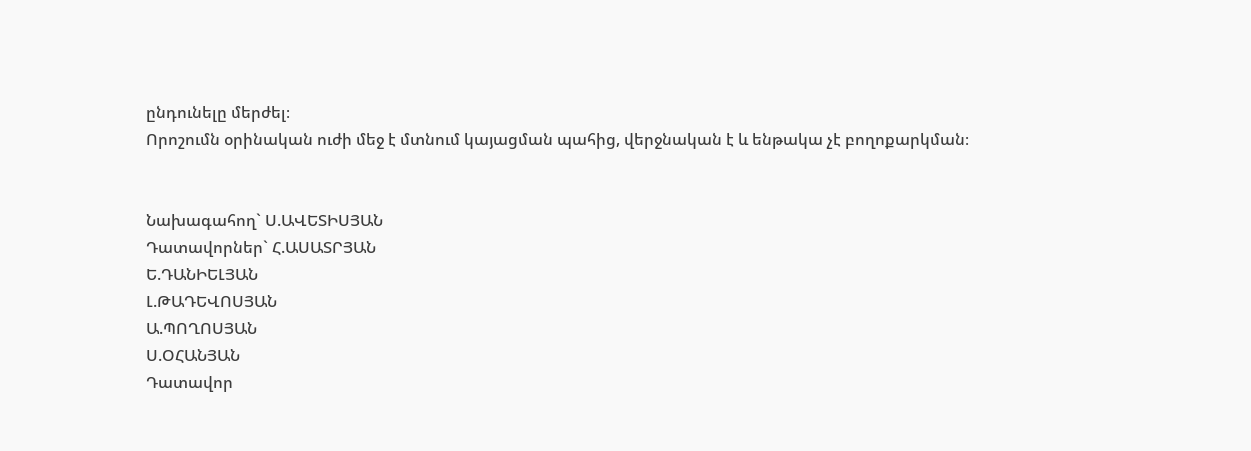ընդունելը մերժել։
Որոշումն օրինական ուժի մեջ է մտնում կայացման պահից, վերջնական է և ենթակա չէ բողոքարկման։


Նախագահող` Ս.ԱՎԵՏԻՍՅԱՆ
Դատավորներ` Հ.ԱՍԱՏՐՅԱՆ
Ե.ԴԱՆԻԵԼՅԱՆ
Լ.ԹԱԴԵՎՈՍՅԱՆ
Ա.ՊՈՂՈՍՅԱՆ
Ս.ՕՀԱՆՅԱՆ
Դատավոր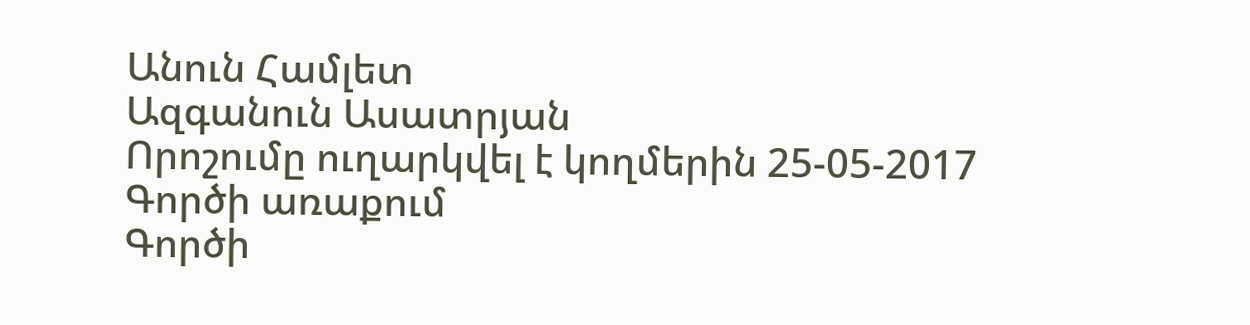Անուն Համլետ
Ազգանուն Ասատրյան
Որոշումը ուղարկվել է կողմերին 25-05-2017
Գործի առաքում
Գործի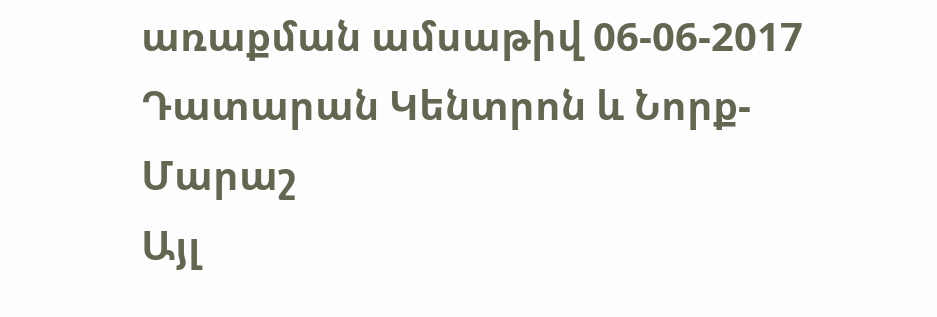առաքման ամսաթիվ 06-06-2017
Դատարան Կենտրոն և Նորք-Մարաշ
Այլ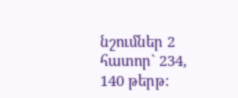նշումներ 2 հատոր` 234, 140 թերթ: